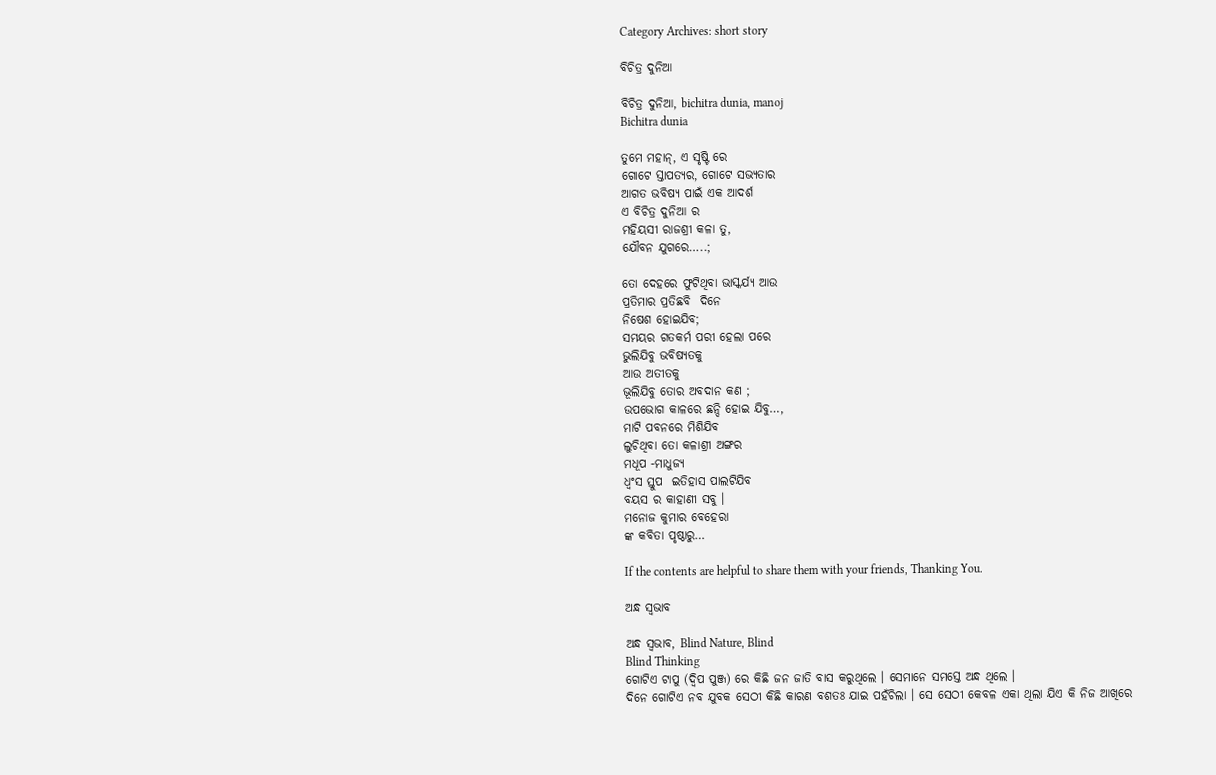Category Archives: short story

ବିଚିତ୍ର ଦୁନିଆ

ବିଚିତ୍ର ଦୁନିଆ, bichitra dunia, manoj
Bichitra dunia

ତୁମେ ମହାନ୍, ଏ ସୃଷ୍ଟି ରେ
ଗୋଟେ ସ୍ତାପତ୍ୟର, ଗୋଟେ ସଭ୍ୟତାର
ଆଗତ ଭବିଷ୍ୟ ପାଇଁ ଏକ ଆଦର୍ଶ
ଏ ବିଚିତ୍ର ଦୁନିଆ ର
ମହିୟସୀ ରାଜଶ୍ରୀ କଳା ତୁ,
ଯୌବନ ଯୁଗରେ…..;

ତୋ ଦେହରେ ଫୁଟିଥିବା ଭାସ୍କର୍ଯ୍ୟ ଆଉ
ପ୍ରତିମାର ପ୍ରତିଛବି  ଦିନେ
ନିଷେଶ ହୋଇଯିବ;
ସମୟର ଗତକର୍ମ ପରୀ ହେଲା ପରେ
ଭୁଲିଯିବୁ ଭବିଷ୍ୟତକୁ
ଆଉ ଅତୀତକୁ
ଭୂଲିଯିବୁ ତୋର ଅବଦାନ କଣ ;
ଉପଭୋଗ କାଳରେ ଛନ୍ଦି ହୋଇ ଯିବୁ…,
ମାଟି ପବନରେ ମିଶିଯିବ
ଲୁଚିଥିବା ତୋ କଳାଶ୍ରୀ ଅଙ୍ଗର
ମଧୂପ -ମାଧୁଜ୍ୟ
ଧ୍ଵଂସ ସ୍ତୁପ  ଇତିହାସ ପାଲଟିଯିବ
ବୟସ ର କାହାଣୀ ସବୁ ।
ମନୋଜ କୁମାର ବେହେରା
ଙ୍କ କବିତା ପୃଷ୍ଠାରୁ…

If the contents are helpful to share them with your friends, Thanking You.

ଅନ୍ଧ ସ୍ଵଭାବ

ଅନ୍ଧ ସ୍ଵଭାବ, Blind Nature, Blind
Blind Thinking
ଗୋଟିଏ ଟାପୁ (ଦ୍ଵିପ ପୁଞ୍ଜ) ରେ କିଛି ଜନ ଜାତି ବାସ କରୁଥିଲେ । ସେମାନେ ସମସ୍ତେ ଅନ୍ଧ ଥିଲେ ।
ଦିନେ ଗୋଟିଏ ନବ ଯୁବକ ସେଠୀ କିଛି କାରଣ ବଶତଃ ଯାଇ ପହଁଚିଲା । ସେ ସେଠୀ କେବଳ ଏକା ଥିଲା ଯିଏ କି ନିଜ ଆଖିରେ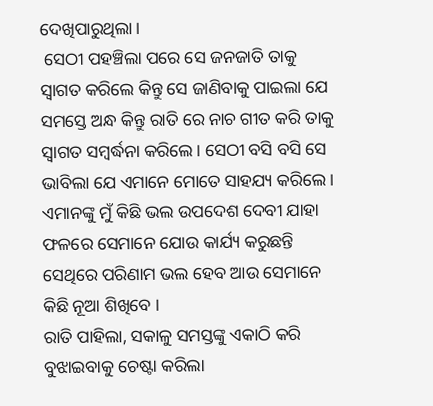ଦେଖିପାରୁଥିଲା।
 ସେଠୀ ପହଞ୍ଚିଲା ପରେ ସେ ଜନଜାତି ତାକୁ ସ୍ଵାଗତ କରିଲେ କିନ୍ତୁ ସେ ଜାଣିବାକୁ ପାଇଲା ଯେ ସମସ୍ତେ ଅନ୍ଧ କିନ୍ତୁ ରାତି ରେ ନାଚ ଗୀତ କରି ତାକୁ ସ୍ଵାଗତ ସମ୍ବର୍ଦ୍ଧନା କରିଲେ। ସେଠୀ ବସି ବସି ସେ ଭାବିଲା ଯେ ଏମାନେ ମୋତେ ସାହଯ୍ୟ କରିଲେ । ଏମାନଙ୍କୁ ମୁଁ କିଛି ଭଲ ଉପଦେଶ ଦେବୀ ଯାହା ଫଳରେ ସେମାନେ ଯୋଉ କାର୍ଯ୍ୟ କରୁଛନ୍ତି ସେଥିରେ ପରିଣାମ ଭଲ ହେବ ଆଉ ସେମାନେ କିଛି ନୂଆ ଶିଖିବେ ।
ରାତି ପାହିଲା, ସକାଳୁ ସମସ୍ତଙ୍କୁ ଏକାଠି କରି ବୁଝାଇବାକୁ ଚେଷ୍ଟା କରିଲା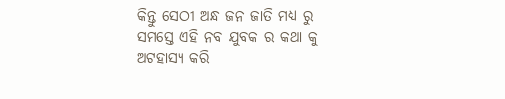କିନ୍ତୁ ସେଠୀ ଅନ୍ଧ ଜନ ଜାତି ମଧ୍ୟ ରୁ ସମସ୍ତେ ଏହି ନବ ଯୁବକ ର କଥା କୁ ଅଟହାସ୍ୟ କରି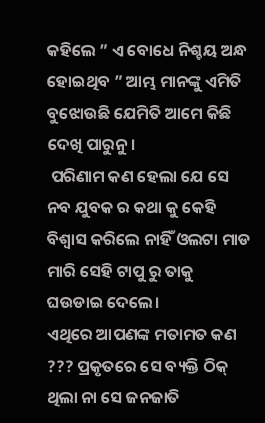କହିଲେ ” ଏ ବୋଧେ ନିଶ୍ଚୟ ଅନ୍ଧ ହୋଇଥିବ ” ଆମ୍ଭ ମାନଙ୍କୁ ଏମିତି ବୁଝୋଉଛି ଯେମିତି ଆମେ କିଛି ଦେଖି ପାରୁନୁ।
 ପରିଣାମ କଣ ହେଲା ଯେ ସେ ନବ ଯୁବକ ର କଥା କୁ କେହି ବିଶ୍ୱାସ କରିଲେ ନାହିଁ ଓଲଟା ମାଡ ମାରି ସେହି ଟାପୁ ରୁ ତାକୁ ଘଉଡାଇ ଦେଲେ।
ଏଥିରେ ଆପଣଙ୍କ ମତାମତ କଣ ??? ପ୍ରକୃତରେ ସେ ବ୍ୟକ୍ତି ଠିକ୍ ଥିଲା ନା ସେ ଜନଜାତି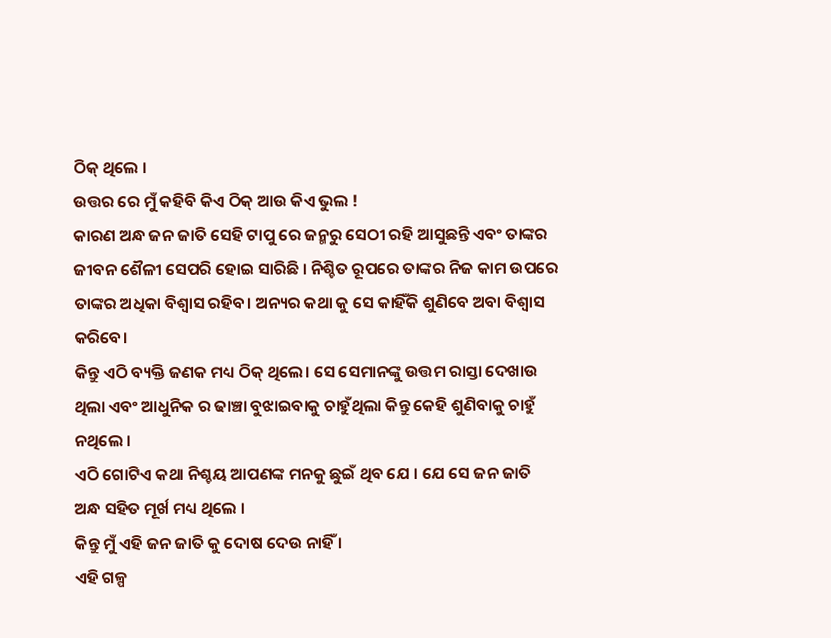ଠିକ୍ ଥିଲେ ।
ଉତ୍ତର ରେ ମୁଁ କହିବି କିଏ ଠିକ୍ ଆଉ କିଏ ଭୁଲ !
କାରଣ ଅନ୍ଧ ଜନ ଜାତି ସେହି ଟାପୁ ରେ ଜନ୍ମରୁ ସେଠୀ ରହି ଆସୁଛନ୍ତି ଏବଂ ତାଙ୍କର ଜୀବନ ଶୈଳୀ ସେପରି ହୋଇ ସାରିଛି । ନିଶ୍ଚିତ ରୂପରେ ତାଙ୍କର ନିଜ କାମ ଉପରେ ତାଙ୍କର ଅଧିକା ବିଶ୍ୱାସ ରହିବ। ଅନ୍ୟର କଥା କୁ ସେ କାହିଁକି ଶୁଣିବେ ଅବା ବିଶ୍ୱାସ କରିବେ।
କିନ୍ତୁ ଏଠି ବ୍ୟକ୍ତି ଜଣକ ମଧ୍ୟ ଠିକ୍ ଥିଲେ। ସେ ସେମାନଙ୍କୁ ଉତ୍ତମ ରାସ୍ତା ଦେଖାଉ ଥିଲା ଏବଂ ଆଧୁନିକ ର ଢାଞ୍ଚା ବୁଝାଇବାକୁ ଚାହୁଁଥିଲା କିନ୍ତୁ କେହି ଶୁଣିବାକୁ ଚାହୁଁ ନଥିଲେ ।
ଏଠି ଗୋଟିଏ କଥା ନିଶ୍ଚୟ ଆପଣଙ୍କ ମନକୁ ଛୁଇଁ ଥିବ ଯେ । ଯେ ସେ ଜନ ଜାତି ଅନ୍ଧ ସହିତ ମୂର୍ଖ ମଧ୍ୟ ଥିଲେ ।
କିନ୍ତୁ ମୁଁ ଏହି ଜନ ଜାତି କୁ ଦୋଷ ଦେଉ ନାହିଁ ।
ଏହି ଗଳ୍ପ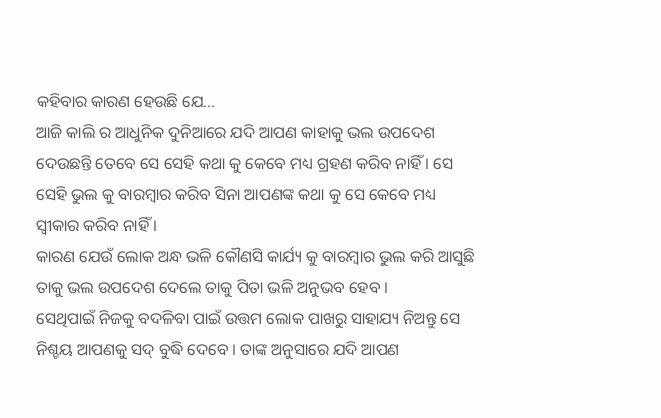କହିବାର କାରଣ ହେଉଛି ଯେ…
ଆଜି କାଲି ର ଆଧୁନିକ ଦୁନିଆରେ ଯଦି ଆପଣ କାହାକୁ ଭଲ ଉପଦେଶ ଦେଉଛନ୍ତି ତେବେ ସେ ସେହି କଥା କୁ କେବେ ମଧ୍ୟ ଗ୍ରହଣ କରିବ ନାହିଁ । ସେ ସେହି ଭୁଲ କୁ ବାରମ୍ବାର କରିବ ସିନା ଆପଣଙ୍କ କଥା କୁ ସେ କେବେ ମଧ୍ୟ ସ୍ବୀକାର କରିବ ନାହିଁ ।
କାରଣ ଯେଉଁ ଲୋକ ଅନ୍ଧ ଭଳି କୌଣସି କାର୍ଯ୍ୟ କୁ ବାରମ୍ବାର ଭୁଲ କରି ଆସୁଛି ତାକୁ ଭଲ ଉପଦେଶ ଦେଲେ ତାକୁ ପିତା ଭଳି ଅନୁଭବ ହେବ ।
ସେଥିପାଇଁ ନିଜକୁ ବଦଳିବା ପାଇଁ ଉତ୍ତମ ଲୋକ ପାଖରୁ ସାହାଯ୍ୟ ନିଅନ୍ତୁ ସେ ନିଶ୍ଚୟ ଆପଣକୁ ସଦ୍ ବୁଦ୍ଧି ଦେବେ । ତାଙ୍କ ଅନୁସାରେ ଯଦି ଆପଣ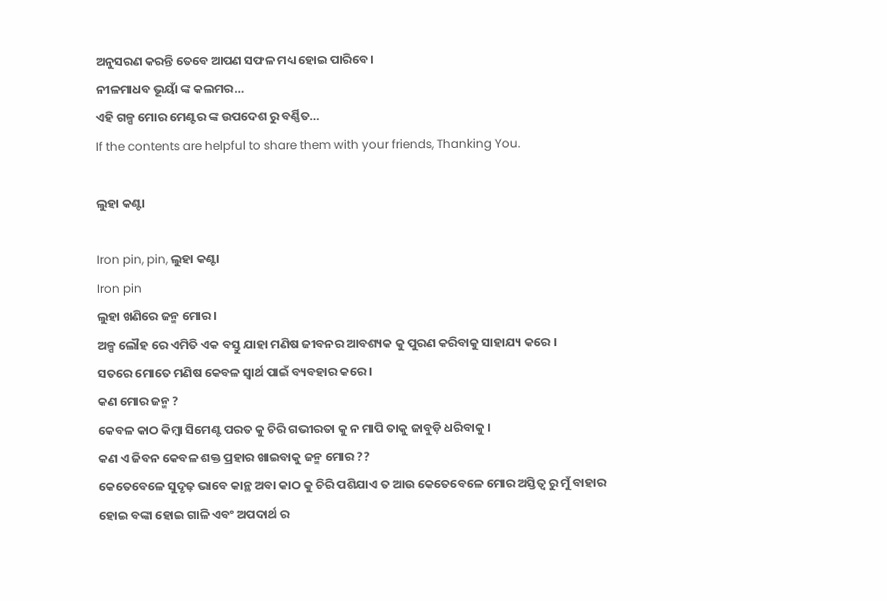ଅନୁସରଣ କରନ୍ତି ତେବେ ଆପଣ ସଫଳ ମଧ୍ୟ ହୋଇ ପାରିବେ।
ନୀଳମାଧବ ଭୂୟାଁ ଙ୍କ କଲମର…
ଏହି ଗଳ୍ପ ମୋର ମେଣ୍ଟର ଙ୍କ ଉପଦେଶ ରୁ ବର୍ଣ୍ଣିତ…
If the contents are helpful to share them with your friends, Thanking You.

ଲୁହା କଣ୍ଟା

Iron pin, pin, ଲୁହା କଣ୍ଟା
Iron pin
ଲୁହା ଖଣିରେ ଜନ୍ମ ମୋର ।
ଅଳ୍ପ ଲୌହ ରେ ଏମିତି ଏକ ବସ୍ତୁ ଯାହା ମଣିଷ ଜୀବନର ଆବଶ୍ୟକ କୁ ପୁରଣ କରିବାକୁ ସାହାଯ୍ୟ କରେ ।
ସତରେ ମୋତେ ମଣିଷ କେବଳ ସ୍ବାର୍ଥ ପାଇଁ ବ୍ୟବହାର କରେ ।
କଣ ମୋର ଜନ୍ମ ?
କେବଳ କାଠ କିମ୍ବା ସିମେଣ୍ଟ ପରତ କୁ ଚିରି ଗଭୀରତା କୁ ନ ମାପି ତାକୁ ଜାବୁଡ଼ି ଧରିବାକୁ ।
କଣ ଏ ଜିବନ କେବଳ ଶକ୍ତ ପ୍ରହାର ଖାଇବାକୁ ଜନ୍ମ ମୋର ??
କେତେବେଳେ ସୁଦୃଢ଼ ଭାବେ କାନ୍ଥ ଅବା କାଠ କୁ ଚିରି ପଶିଯାଏ ତ ଆଉ କେତେବେଳେ ମୋର ଅସ୍ତିତ୍ବ ରୁ ମୁଁ ବାହାର ହୋଇ ବଙ୍କା ହୋଇ ଗାଳି ଏବଂ ଅପଦାର୍ଥ ର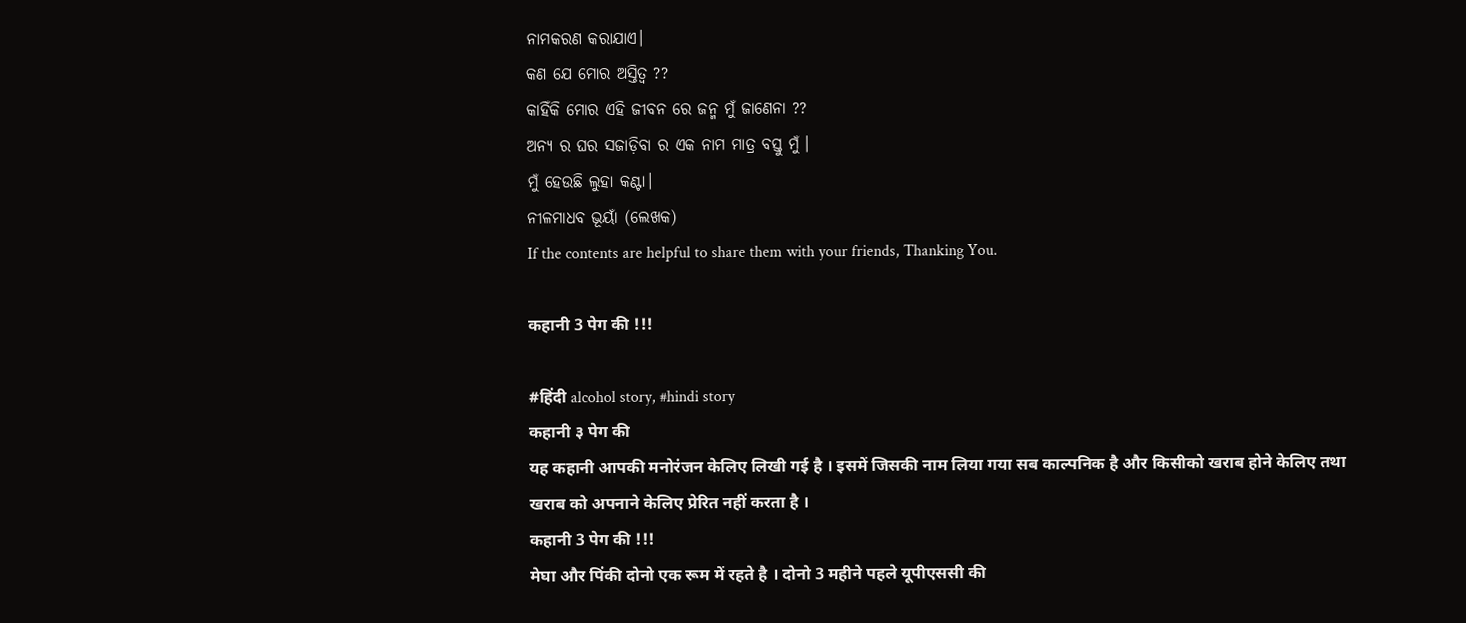ନାମକରଣ କରାଯାଏ।
କଣ ଯେ ମୋର ଅସ୍ତିତ୍ବ ??
କାହିଁକି ମୋର ଏହି ଜୀବନ ରେ ଜନ୍ମ ମୁଁ ଜାଣେନା ??
ଅନ୍ୟ ର ଘର ସଜାଡ଼ିବା ର ଏକ ନାମ ମାତ୍ର ବସ୍ତୁ ମୁଁ ।
ମୁଁ ହେଉଛି ଲୁହା କଣ୍ଟା।
ନୀଳମାଧବ ଭୂୟାଁ (ଲେଖକ)
If the contents are helpful to share them with your friends, Thanking You.

कहानी 3 पेग की !!!

#हिंदी alcohol story, #hindi story
कहानी ३ पेग की
यह कहानी आपकी मनोरंजन केलिए लिखी गई है । इसमें जिसकी नाम लिया गया सब काल्पनिक है और किसीको खराब होने केलिए तथा खराब को अपनाने केलिए प्रेरित नहीं करता है ।
कहानी 3 पेग की !!!
मेघा और पिंकी दोनो एक रूम में रहते है । दोनो 3 महीने पहले यूपीएससी की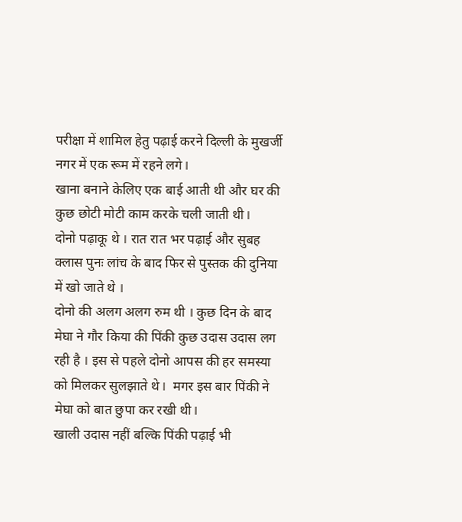परीक्षा में शामिल हेतु पढ़ाई करने दिल्ली के मुखर्जी नगर में एक रूम में रहने लगे।
खाना बनाने केलिए एक बाई आती थी और घर की कुछ छोटी मोटी काम करके चली जाती थी।
दोनो पढ़ाकू थे । रात रात भर पढ़ाई और सुबह क्लास पुनः लांच के बाद फिर से पुस्तक की दुनिया में खो जाते थे ।
दोनो की अलग अलग रुम थी । कुछ दिन के बाद मेघा ने गौर किया की पिंकी कुछ उदास उदास लग रही है । इस से पहले दोनो आपस की हर समस्या को मिलकर सुलझाते थे।  मगर इस बार पिंकी ने मेघा को बात छुपा कर रखी थी।
खाली उदास नहीं बल्कि पिंकी पढ़ाई भी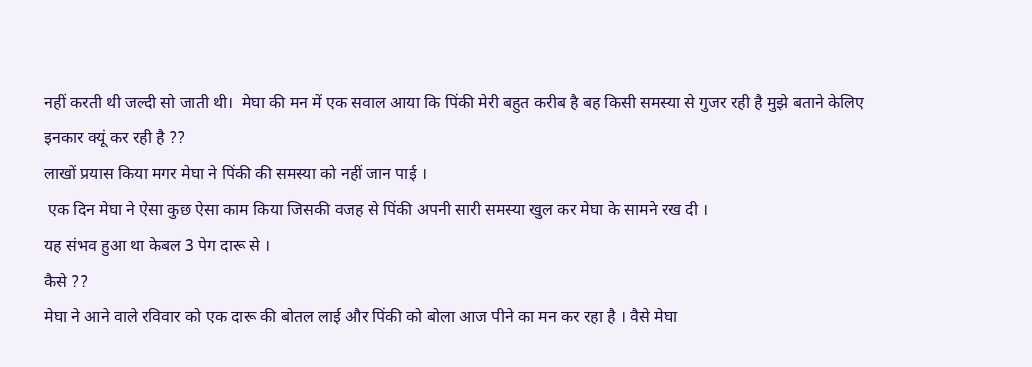नहीं करती थी जल्दी सो जाती थी।  मेघा की मन में एक सवाल आया कि पिंकी मेरी बहुत करीब है बह किसी समस्या से गुजर रही है मुझे बताने केलिए इनकार क्यूं कर रही है ??
लाखों प्रयास किया मगर मेघा ने पिंकी की समस्या को नहीं जान पाई ।
 एक दिन मेघा ने ऐसा कुछ ऐसा काम किया जिसकी वजह से पिंकी अपनी सारी समस्या खुल कर मेघा के सामने रख दी ।
यह संभव हुआ था केबल 3 पेग दारू से ।
कैसे ??
मेघा ने आने वाले रविवार को एक दारू की बोतल लाई और पिंकी को बोला आज पीने का मन कर रहा है । वैसे मेघा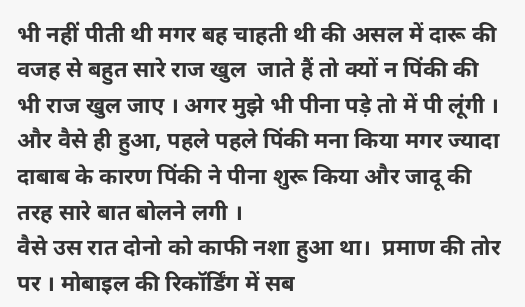भी नहीं पीती थी मगर बह चाहती थी की असल में दारू की वजह से बहुत सारे राज खुल  जाते हैं तो क्यों न पिंकी की भी राज खुल जाए । अगर मुझे भी पीना पड़े तो में पी लूंगी ।
और वैसे ही हुआ, पहले पहले पिंकी मना किया मगर ज्यादा दाबाब के कारण पिंकी ने पीना शुरू किया और जादू की तरह सारे बात बोलने लगी ।
वैसे उस रात दोनो को काफी नशा हुआ था।  प्रमाण की तोर पर । मोबाइल की रिकॉर्डिंग में सब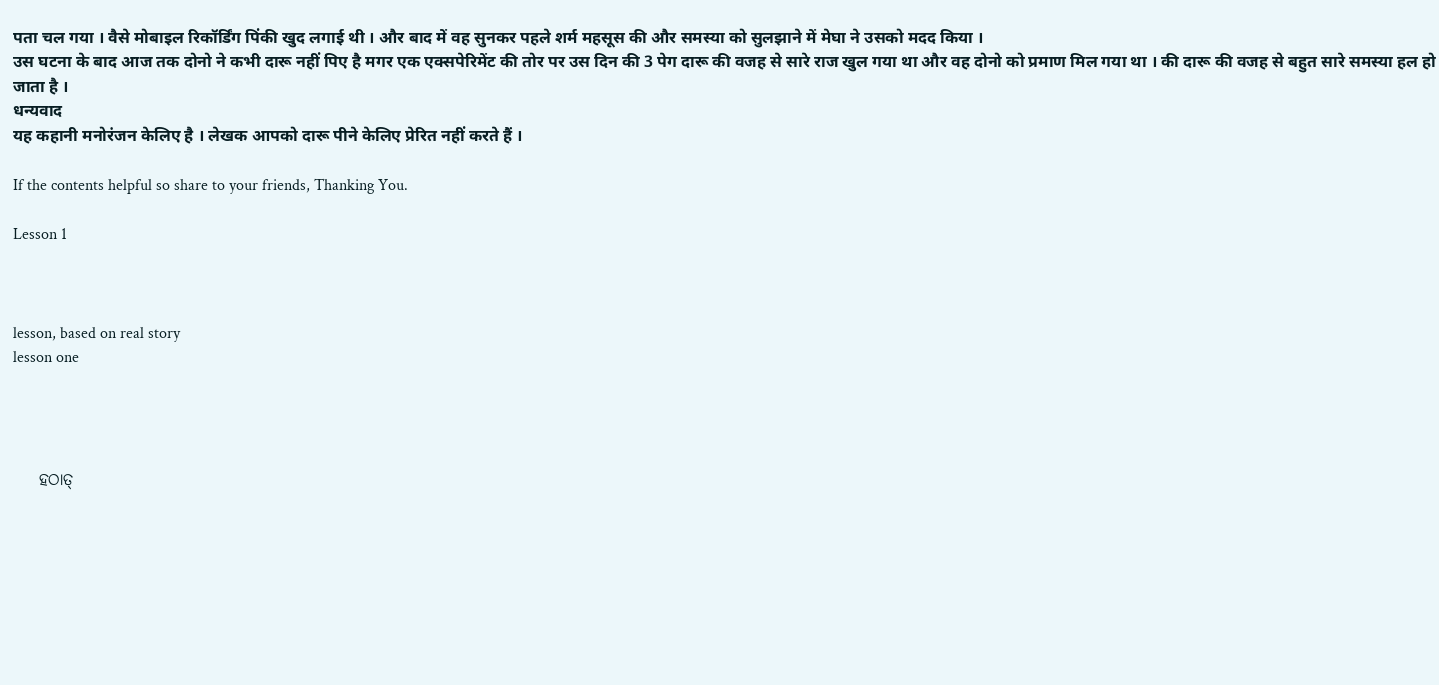पता चल गया । वैसे मोबाइल रिकॉर्डिंग पिंकी खुद लगाई थी । और बाद में वह सुनकर पहले शर्म महसूस की और समस्या को सुलझाने में मेघा ने उसको मदद किया ।
उस घटना के बाद आज तक दोनो ने कभी दारू नहीं पिए है मगर एक एक्सपेरिमेंट की तोर पर उस दिन की 3 पेग दारू की वजह से सारे राज खुल गया था और वह दोनो को प्रमाण मिल गया था । की दारू की वजह से बहुत सारे समस्या हल हो जाता है ।
धन्यवाद
यह कहानी मनोरंजन केलिए है । लेखक आपको दारू पीने केलिए प्रेरित नहीं करते हैं ।

If the contents helpful so share to your friends, Thanking You.

Lesson 1



lesson, based on real story
lesson one




    ହଠାତ୍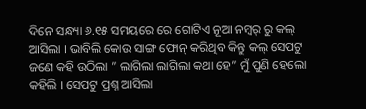ଦିନେ ସନ୍ଧ୍ୟା ୬.୧୫ ସମୟରେ ରେ ଗୋଟିଏ ନୂଆ ନମ୍ୱର୍ ରୁ କଲ୍ ଆସିଲା । ଭାବିଲି କୋଉ ସାଙ୍ଗ ଫୋନ୍ କରିଥିବ କିନ୍ତୁ କଲ୍ ସେପଟୁ ଜଣେ କହି ଉଠିଲା ” ଲାଗିଲା ଲାଗିଲା କଥା ହେ” ମୁଁ ପୁଣି ହେଲୋ କହିଲି । ସେପଟୁ ପ୍ରଶ୍ନ ଆସିଲା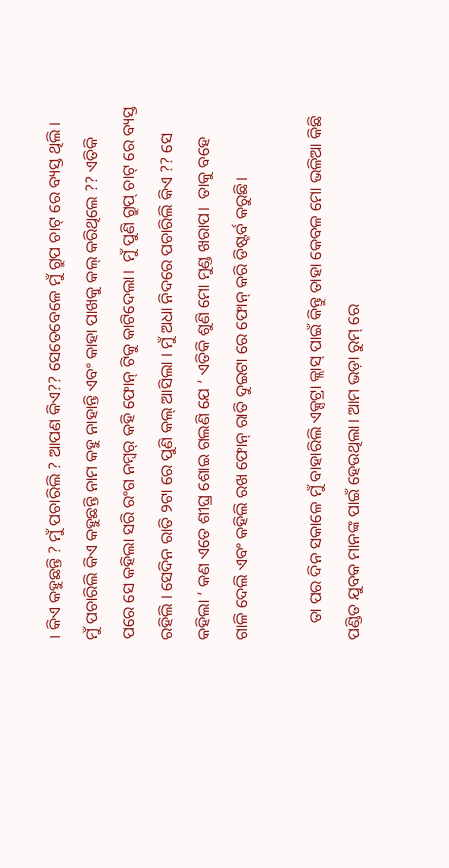। କିଏ କହୁଛନ୍ତି ? ମୁଁ ପଚାରିଲି ? ଆପଣ କିଏ?? ସେତେବେଳେ ମୁଁ ଗ୍ରୁପ ଚାଟ୍ ରେ ବ୍ୟସ୍ତ ଥିଲି । ମୁଁ ପଚାରିଲି କିଏ କହୁଛନ୍ତି ନାମ କହୁ ନାହାନ୍ତି ଏବଂ କାହା ପାଖକୁ କଲ୍ କରିଥିଲେ ?? ଏତିକି ପରେ ସେ କହିଲା ସରି ରଂଗ ନମ୍ୱର୍ କହି ଫୋନ୍ ଟିକୁ କାଟିଦେଲା।  ମୁଁ ପୁଣି ଗ୍ରୁପ୍ ଚାଟ୍ ରେ ବ୍ୟସ୍ତ ରହିଲି । ସେଦିନ ରାତି ୨ଟା ରେ ପୁଣି କଲ୍ ଆସିଲା । ମୁଁ ଅଧା ନିଦରେ ପଚାରିଲି କିଏ ?? ସେ କହିଲା ‘ କଣ ଏତେ ଶୀଘ୍ର ଶୋଇ ଗଲଣି ଯେ ‘ ଏତିକି ଶୁଣି ମୋ ମୁଣ୍ଡ ଖରାପ।  ତାକୁ ବହେ ଗାଳି ଦେଲି ଏବଂ କହିଲି ରଖ ଫୋନ୍ ରାତି ଦୁଇଟା ରେ ଫୋନ୍ କରି ଡିଷ୍ଟର୍ବ କରୁଛି।

    ତା ପର ଦିନ ସକାଳେ ମୁଁ ବାହାରିଲି ଏକ୍ସଟ୍ରା କ୍ଲାସ୍ ପାଇଁ କିନ୍ତୁ ତାହା କେବଳ ମୋ ଭଳିଆ କିଛି ପଣ୍ଡିତ ଯୁବକ ମାନଙ୍କ ପାଇଁ ହେଉଥିଲା। ଆମ ଭଡ଼ା ରୁମ୍ ରେ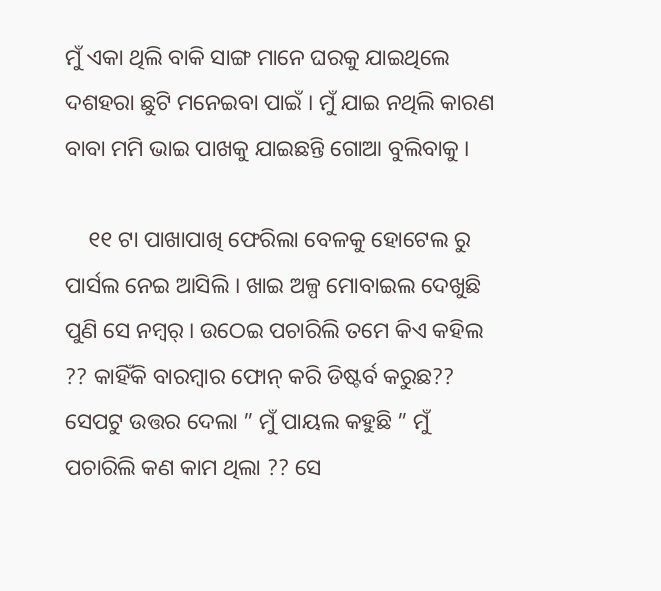ମୁଁ ଏକା ଥିଲି ବାକି ସାଙ୍ଗ ମାନେ ଘରକୁ ଯାଇଥିଲେ ଦଶହରା ଛୁଟି ମନେଇବା ପାଇଁ । ମୁଁ ଯାଇ ନଥିଲି କାରଣ ବାବା ମମି ଭାଇ ପାଖକୁ ଯାଇଛନ୍ତି ଗୋଆ ବୁଲିବାକୁ ।

    ୧୧ ଟା ପାଖାପାଖି ଫେରିଲା ବେଳକୁ ହୋଟେଲ ରୁ ପାର୍ସଲ ନେଇ ଆସିଲି । ଖାଇ ଅଳ୍ପ ମୋବାଇଲ ଦେଖୁଛି ପୁଣି ସେ ନମ୍ୱର୍ । ଉଠେଇ ପଚାରିଲି ତମେ କିଏ କହିଲ ?? କାହିଁକି ବାରମ୍ବାର ଫୋନ୍ କରି ଡିଷ୍ଟର୍ବ କରୁଛ?? ସେପଟୁ ଉତ୍ତର ଦେଲା ” ମୁଁ ପାୟଲ କହୁଛି ” ମୁଁ ପଚାରିଲି କଣ କାମ ଥିଲା ?? ସେ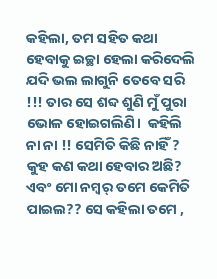କହିଲା, ତମ ସହିତ କଥା ହେବାକୁ ଇଚ୍ଛା ହେଲା କରିଦେଲି ଯଦି ଭଲ ଲାଗୁନି ତେବେ ସରି !!! ତାର ସେ ଶବ୍ଦ ଶୁଣି ମୁଁ ପୁରା ଭୋଳ ହୋଇଗଲିଣି।  କହିଲି ନା ନା !! ସେମିତି କିଛି ନାହିଁ ? କୁହ କଣ କଥା ହେବାର ଅଛି? ଏବଂ ମୋ ନମ୍ୱର୍ ତମେ କେମିତି ପାଇଲ?? ସେ କହିଲା ତମେ ,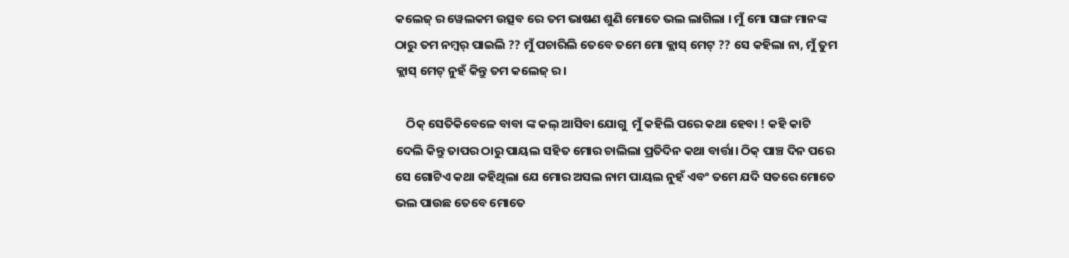କଲେଜ୍ ର ୱେଲକମ ଉତ୍ସବ ରେ ତମ ଭାଷଣ ଶୁଣି ମୋତେ ଭଲ ଲାଗିଲା । ମୁଁ ମୋ ସାଙ୍ଗ ମାନଙ୍କ ଠାରୁ ତମ ନମ୍ୱର୍ ପାଇଲି ?? ମୁଁ ପଚାରିଲି ତେବେ ତମେ ମୋ କ୍ଲାସ୍ ମେଟ୍ ?? ସେ କହିଲା ନା, ମୁଁ ତୁମ କ୍ଲାସ୍ ମେଟ୍ ନୁହଁ କିନ୍ତୁ ତମ କଲେଜ୍ ର।

    ଠିକ୍ ସେତିକିବେଳେ ବାବା ଙ୍କ କଲ୍ ଆସିବା ଯୋଗୁ  ମୁଁ କହିଲି ପରେ କଥା ହେବା ! କହି କାଟି ଦେଲି କିନ୍ତୁ ତାପର ଠାରୁ ପାୟଲ ସହିତ ମୋର ଚାଲିଲା ପ୍ରତିଦିନ କଥା ବାର୍ତ୍ତା। ଠିକ୍ ପାଞ୍ଚ ଦିନ ପରେ ସେ ଗୋଟିଏ କଥା କହିଥିଲା ଯେ ମୋର ଅସଲ ନାମ ପାୟଲ ନୁହଁ ଏବଂ ତମେ ଯଦି ସତରେ ମୋତେ ଭଲ ପାଉଛ ତେବେ ମୋତେ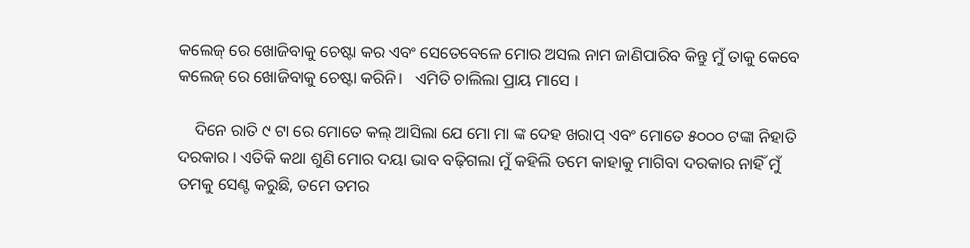କଲେଜ୍ ରେ ଖୋଜିବାକୁ ଚେଷ୍ଟା କର ଏବଂ ସେତେବେଳେ ମୋର ଅସଲ ନାମ ଜାଣିପାରିବ କିନ୍ତୁ ମୁଁ ତାକୁ କେବେ କଲେଜ୍ ରେ ଖୋଜିବାକୁ ଚେଷ୍ଟା କରିନି।   ଏମିତି ଚାଲିଲା ପ୍ରାୟ ମାସେ ।

    ଦିନେ ରାତି ୯ ଟା ରେ ମୋତେ କଲ୍ ଆସିଲା ଯେ ମୋ ମା ଙ୍କ ଦେହ ଖରାପ୍ ଏବଂ ମୋତେ ୫୦୦୦ ଟଙ୍କା ନିହାତି ଦରକାର । ଏତିକି କଥା ଶୁଣି ମୋର ଦୟା ଭାବ ବଢ଼ିଗଲା ମୁଁ କହିଲି ତମେ କାହାକୁ ମାଗିବା ଦରକାର ନାହିଁ ମୁଁ ତମକୁ ସେଣ୍ଟ କରୁଛି, ତମେ ତମର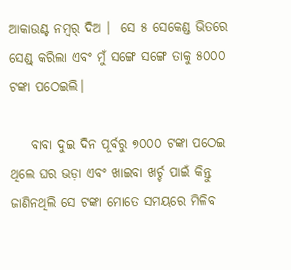ଆକାଉଣ୍ଟ ନମ୍ବର୍ ଦିଅ ।  ସେ ୫ ସେକେଣ୍ଡ ଭିତରେ ସେଣ୍ଡ୍ କରିଲା ଏବଂ ମୁଁ ସଙ୍ଗେ ସଙ୍ଗେ ତାକୁ ୫୦୦୦ ଟଙ୍କା ପଠେଇଲି।

    ବାବା ଦୁଇ ଦିନ ପୂର୍ବରୁ ୭୦୦୦ ଟଙ୍କା ପଠେଇ ଥିଲେ ଘର ଭଡ଼ା ଏବଂ ଖାଇବା ଖର୍ଚ୍ଚ ପାଇଁ କିନ୍ତୁ ଜାଣିନଥିଲି ସେ ଟଙ୍କା ମୋତେ ସମୟରେ ମିଳିବ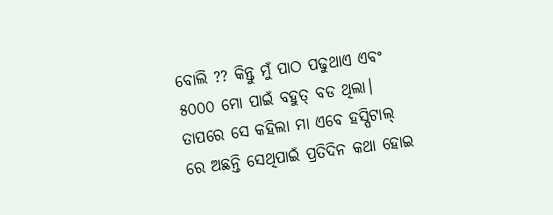ବୋଲି ?? କିନ୍ତୁ ମୁଁ ପାଠ ପଢୁଥାଏ ଏବଂ ୫୦୦୦ ମୋ ପାଇଁ ବହୁତ୍ ବଡ ଥିଲା।  ତାପରେ ସେ କହିଲା ମା ଏବେ ହସ୍ପିଟାଲ୍ ରେ ଅଛନ୍ତି ସେଥିପାଇଁ ପ୍ରତିଦିନ କଥା ହୋଇ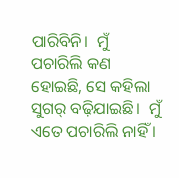ପାରିବିନି।  ମୁଁ ପଚାରିଲି କଣ ହୋଇଛି, ସେ କହିଲା ସୁଗର୍ ବଢ଼ିଯାଇଛି।  ମୁଁ ଏତେ ପଚାରିଲି ନାହିଁ ।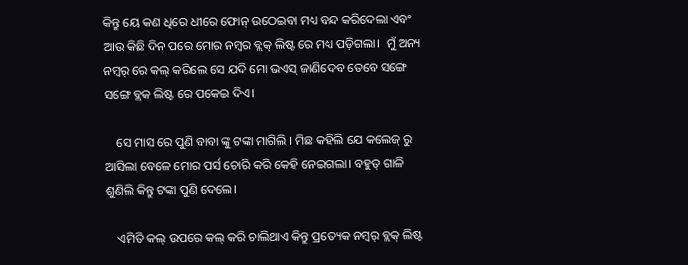କିନ୍ତୁ ୟେ କଣ ଧିରେ ଧୀରେ ଫୋନ୍ ଉଠେଇବା ମଧ୍ୟ ବନ୍ଦ କରିଦେଲା ଏବଂ ଆଉ କିଛି ଦିନ ପରେ ମୋର ନମ୍ବର ବ୍ଲକ୍ ଲିଷ୍ଟ ରେ ମଧ୍ୟ ପଡ଼ିଗଲା।  ମୁଁ ଅନ୍ୟ ନମ୍ୱର୍ ରେ କଲ୍ କରିଲେ ସେ ଯଦି ମୋ ଭଏସ୍ ଜାଣିଦେବ ତେବେ ସଙ୍ଗେ ସଙ୍ଗେ ବ୍ଲକ ଲିଷ୍ଟ ରେ ପକେଇ ଦିଏ।

    ସେ ମାସ ରେ ପୁଣି ବାବା ଙ୍କୁ ଟଙ୍କା ମାଗିଲି । ମିଛ କହିଲି ଯେ କଲେଜ୍ ରୁ ଆସିଲା ବେଳେ ମୋର ପର୍ସ ଚୋରି କରି କେହି ନେଇଗଲା। ବହୁତ୍ ଗାଳି ଶୁଣିଲି କିନ୍ତୁ ଟଙ୍କା ପୁଣି ଦେଲେ।

    ଏମିତି କଲ୍ ଉପରେ କଲ୍ କରି ଚାଲିଥାଏ କିନ୍ତୁ ପ୍ରତ୍ୟେକ ନମ୍ୱର୍ ବ୍ଲକ୍ ଲିଷ୍ଟ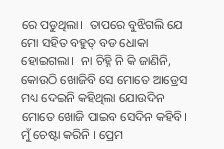ରେ ପଡୁଥିଲା।  ତାପରେ ବୁଝିଗଲି ଯେ ମୋ ସହିତ ବହୁତ୍ ବଡ ଧୋକା ହୋଇଗଲା।  ନା ଚିହ୍ନି ନି କି ଜାଣିନି, କୋଉଠି ଖୋଜିବି ସେ ମୋତେ ଆଡ୍ରେସ ମଧ୍ୟ ଦେଇନି କହିଥିଲା ଯୋଉଦିନ ମୋତେ ଖୋଜି ପାଇବ ସେଦିନ କହିବି।  ମୁଁ ଚେଷ୍ଟା କରିନି । ପ୍ରେମ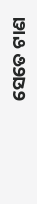ସେତେ ଟାଣ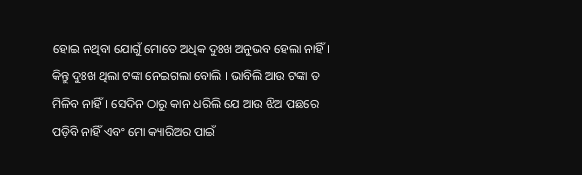ହୋଇ ନଥିବା ଯୋଗୁଁ ମୋତେ ଅଧିକ ଦୁଃଖ ଅନୁଭବ ହେଲା ନାହିଁ। କିନ୍ତୁ ଦୁଃଖ ଥିଲା ଟଙ୍କା ନେଇଗଲା ବୋଲି । ଭାବିଲି ଆଉ ଟଙ୍କା ତ ମିଳିବ ନାହିଁ। ସେଦିନ ଠାରୁ କାନ ଧରିଲି ଯେ ଆଉ ଝିଅ ପଛରେ ପଡ଼ିବି ନାହିଁ ଏବଂ ମୋ କ୍ୟାରିଅର ପାଇଁ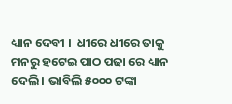ଧ୍ୟାନ ଦେବୀ ।  ଧୀରେ ଧୀରେ ତାକୁ ମନରୁ ହଟେଇ ପାଠ ପଢା ରେ ଧ୍ୟାନ ଦେଲି । ଭାବିଲି ୫୦୦୦ ଟଙ୍କା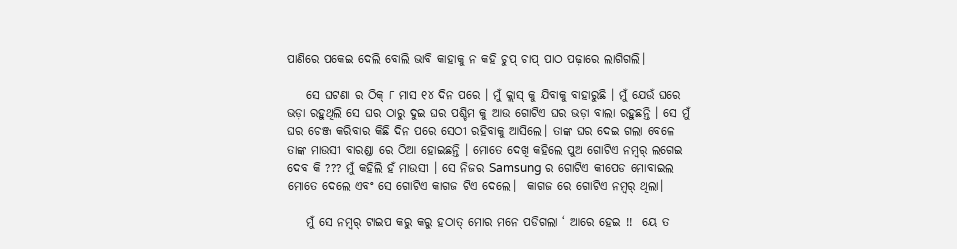ପାଣିରେ ପକେଇ ଦେଲି ବୋଲି ଭାବି କାହାକୁ ନ କହି ଚୁପ୍ ଚାପ୍ ପାଠ ପଢ଼ାରେ ଲାଗିଗଲି।

    ସେ ଘଟଣା ର ଠିକ୍ ୮ ମାସ ୧୪ ଦିନ ପରେ । ମୁଁ କ୍ଲାସ୍ କୁ ଯିବାକୁ ବାହାରୁଛି । ମୁଁ ଯେଉଁ ଘରେ ଭଡ଼ା ରହୁଥିଲି ସେ ଘର ଠାରୁ ଦୁଇ ଘର ପଶ୍ଚିମ କୁ ଆଉ ଗୋଟିଏ ଘର ଭଡ଼ା ବାଲା ରହୁଛନ୍ତି । ସେ ମୁଁ ଘର ଚେଞ୍ଜ କରିବାର କିଛି ଦିନ ପରେ ସେଠୀ ରହିବାକୁ ଆସିଲେ। ତାଙ୍କ ଘର ଦେଇ ଗଲା ବେଳେ ତାଙ୍କ ମାଉସୀ ବାରଣ୍ଡା ରେ ଠିଆ ହୋଇଛନ୍ତି । ମୋତେ ଦେଖି କହିଲେ ପୁଅ ଗୋଟିଏ ନମ୍ୱର୍ ଲଗେଇ ଦେବ କି ??? ମୁଁ କହିଲି ହଁ ମାଉସୀ । ସେ ନିଜର Samsung ର ଗୋଟିଏ କୀପେଡ ମୋବାଇଲ ମୋତେ ଦେଲେ ଏବଂ ସେ ଗୋଟିଏ କାଗଜ ଟିଏ ଦେଲେ।  କାଗଜ ରେ ଗୋଟିଏ ନମ୍ୱର୍ ଥିଲା।

    ମୁଁ ସେ ନମ୍ୱର୍ ଟାଇପ କରୁ କରୁ ହଠାତ୍ ମୋର ମନେ ପଡିଗଲା ‘ ଆରେ ହେଇ !!  ୟେ ତ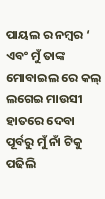ପାୟଲ ର ନମ୍ବର ‘ ଏବଂ ମୁଁ ତାଙ୍କ ମୋବାଇଲ ରେ କଲ୍ ଲଗେଇ ମାଉସୀ ହାତରେ ଦେବା ପୂର୍ବରୁ ମୁଁ ନାଁ ଟିକୁ ପଢିଲି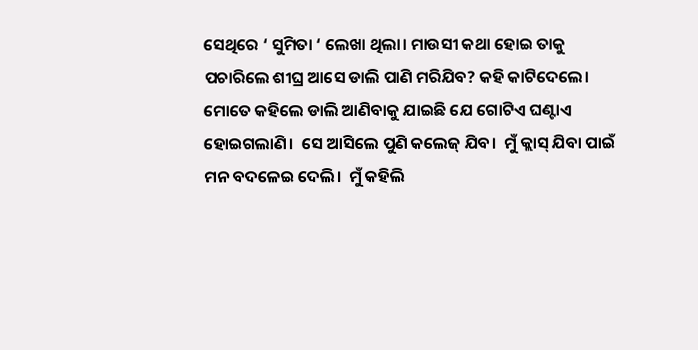ସେଥିରେ ‘ ସୁମିତା ‘ ଲେଖା ଥିଲା। ମାଉସୀ କଥା ହୋଇ ତାକୁ ପଚାରିଲେ ଶୀଘ୍ର ଆସେ ଡାଲି ପାଣି ମରିଯିବ? କହି କାଟିଦେଲେ। ମୋତେ କହିଲେ ଡାଲି ଆଣିବାକୁ ଯାଇଛି ଯେ ଗୋଟିଏ ଘଣ୍ଟାଏ ହୋଇଗଲାଣି।  ସେ ଆସିଲେ ପୁଣି କଲେଜ୍ ଯିବ।  ମୁଁ କ୍ଲାସ୍ ଯିବା ପାଇଁ ମନ ବଦଳେଇ ଦେଲି।  ମୁଁ କହିଲି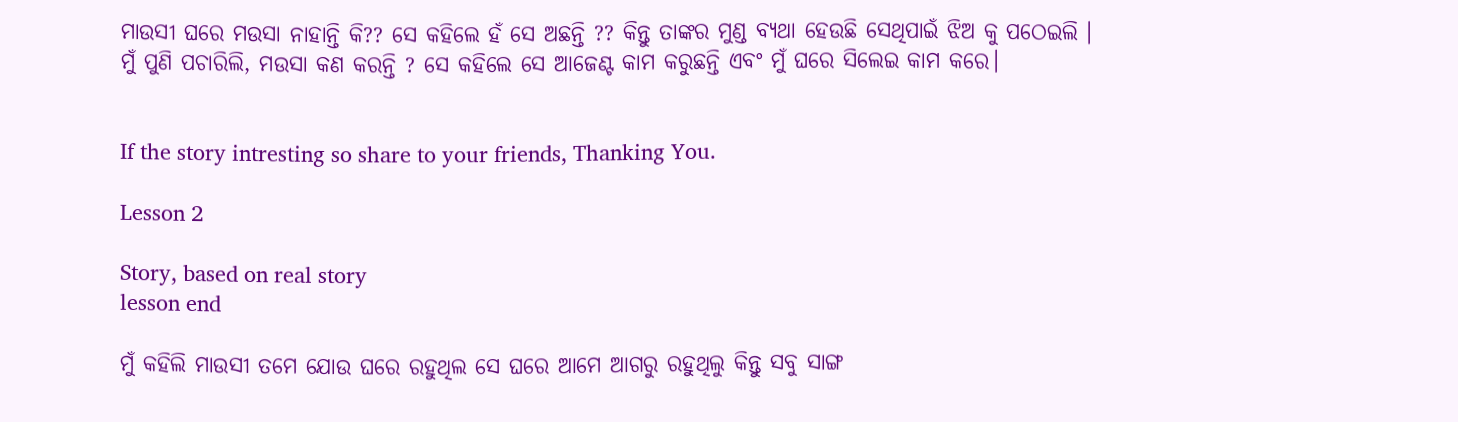ମାଉସୀ ଘରେ ମଉସା ନାହାନ୍ତି କି?? ସେ କହିଲେ ହଁ ସେ ଅଛନ୍ତି ?? କିନ୍ତୁ ତାଙ୍କର ମୁଣ୍ଡ ବ୍ୟଥା ହେଉଛି ସେଥିପାଇଁ ଝିଅ କୁ ପଠେଇଲି । ମୁଁ ପୁଣି ପଚାରିଲି, ମଉସା କଣ କରନ୍ତି ? ସେ କହିଲେ ସେ ଆଜେଣ୍ଟ କାମ କରୁଛନ୍ତି ଏବଂ ମୁଁ ଘରେ ସିଲେଇ କାମ କରେ।


If the story intresting so share to your friends, Thanking You.

Lesson 2

Story, based on real story
lesson end

ମୁଁ କହିଲି ମାଉସୀ ତମେ ଯୋଉ ଘରେ ରହୁଥିଲ ସେ ଘରେ ଆମେ ଆଗରୁ ରହୁଥିଲୁ କିନ୍ତୁ ସବୁ ସାଙ୍ଗ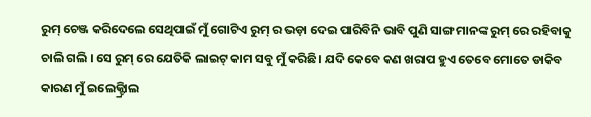ରୁମ୍ ଚେଞ୍ଜ କରିଦେଲେ ସେଥିପାଇଁ ମୁଁ ଗୋଟିଏ ରୁମ୍ ର ଭଡ଼ା ଦେଇ ପାରିବିନି ଭାବି ପୁଣି ସାଙ୍ଗ ମାନଙ୍କ ରୁମ୍ ରେ ରହିବାକୁ ଚାଲି ଗଲି । ସେ ରୁମ୍ ରେ ଯେତିକି ଲାଇଟ୍ କାମ ସବୁ ମୁଁ କରିଛି। ଯଦି କେବେ କଣ ଖରାପ ହୁଏ ତେବେ ମୋତେ ଡାକିବ କାରଣ ମୁଁ ଇଲେକ୍ଟ୍ରିାଲ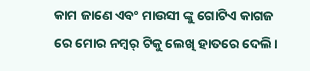କାମ ଜାଣେ ଏବଂ ମାଉସୀ ଙ୍କୁ ଗୋଟିଏ କାଗଜ ରେ ମୋର ନମ୍ୱର୍ ଟିକୁ ଲେଖି ହାତରେ ଦେଲି।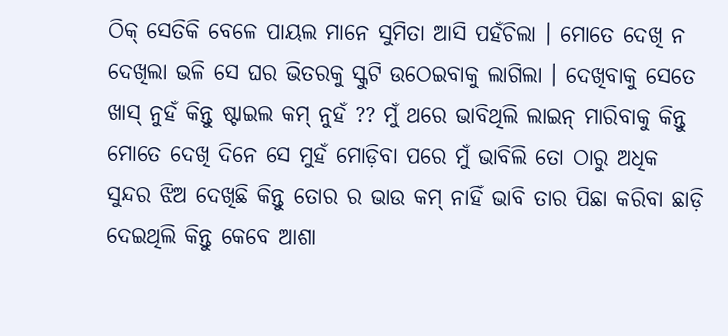ଠିକ୍ ସେତିକି ବେଳେ ପାୟଲ ମାନେ ସୁମିତା ଆସି ପହଁଚିଲା । ମୋତେ ଦେଖି ନ ଦେଖିଲା ଭଳି ସେ ଘର ଭିତରକୁ ସ୍କୁଟି ଉଠେଇବାକୁ ଲାଗିଲା । ଦେଖିବାକୁ ସେତେ ଖାସ୍ ନୁହଁ କିନ୍ତୁ ଷ୍ଟାଇଲ କମ୍ ନୁହଁ ?? ମୁଁ ଥରେ ଭାବିଥିଲି ଲାଇନ୍ ମାରିବାକୁ କିନ୍ତୁ ମୋତେ ଦେଖି ଦିନେ ସେ ମୁହଁ ମୋଡ଼ିବା ପରେ ମୁଁ ଭାବିଲି ତୋ ଠାରୁ ଅଧିକ ସୁନ୍ଦର ଝିଅ ଦେଖିଛି କିନ୍ତୁ ତୋର ର ଭାଉ କମ୍ ନାହିଁ ଭାବି ତାର ପିଛା କରିବା ଛାଡ଼ି ଦେଇଥିଲି କିନ୍ତୁ କେବେ ଆଶା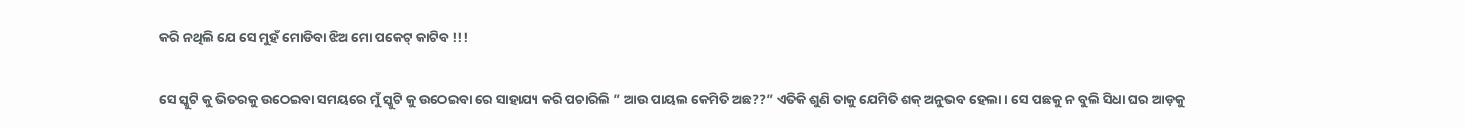କରି ନଥିଲି ଯେ ସେ ମୁହଁ ମୋଡିବା ଝିଅ ମୋ ପକେଟ୍ କାଟିବ !!!

ସେ ସ୍କୁଟି କୁ ଭିତରକୁ ଉଠେଇବା ସମୟରେ ମୁଁ ସ୍କୁଟି କୁ ଉଠେଇବା ରେ ସାହାଯ୍ୟ କରି ପଚାରିଲି ” ଆଉ ପାୟଲ କେମିତି ଅଛ??” ଏତିକି ଶୁଣି ତାକୁ ଯେମିତି ଶକ୍ ଅନୁଭବ ହେଲା । ସେ ପଛକୁ ନ ବୁଲି ସିଧା ଘର ଆଡ଼କୁ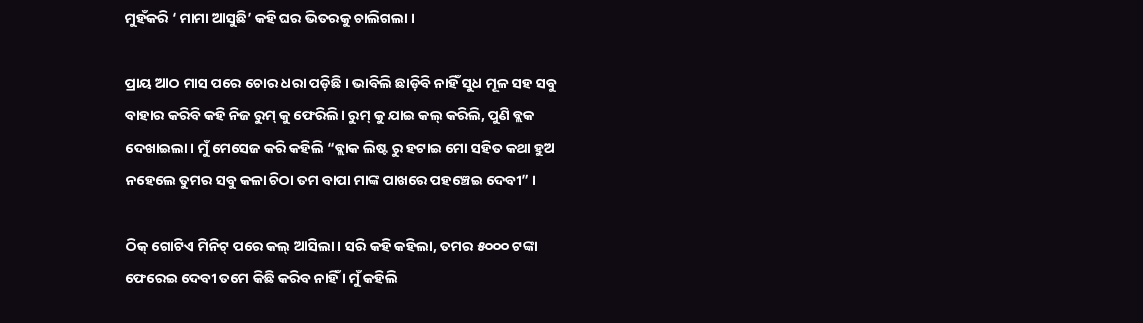ମୁହଁକରି ‘ ମାମା ଆସୁଛି’ କହି ଘର ଭିତରକୁ ଚାଲିଗଲା ।

ପ୍ରାୟ ଆଠ ମାସ ପରେ ଚୋର ଧରା ପଡ଼ିଛି । ଭାବିଲି ଛାଡ଼ିବି ନାହିଁ ସୁଧ ମୂଳ ସହ ସବୁ ବାହାର କରିବି କହି ନିଜ ରୁମ୍ କୁ ଫେରିଲି। ରୁମ୍ କୁ ଯାଇ କଲ୍ କରିଲି, ପୁଣି ବ୍ଲକ ଦେଖାଇଲା। ମୁଁ ମେସେଜ କରି କହିଲି “ବ୍ଲାକ ଲିଷ୍ଟ ରୁ ହଟାଇ ମୋ ସହିତ କଥା ହୁଅ ନହେଲେ ତୁମର ସବୁ କଳା ଚିଠା ତମ ବାପା ମାଙ୍କ ପାଖରେ ପହଞ୍ଚେଇ ଦେବୀ” ।

ଠିକ୍ ଗୋଟିଏ ମିନିଟ୍ ପରେ କଲ୍ ଆସିଲା। ସରି କହି କହିଲା, ତମର ୫୦୦୦ ଟଙ୍କା ଫେରେଇ ଦେବୀ ତମେ କିଛି କରିବ ନାହିଁ । ମୁଁ କହିଲି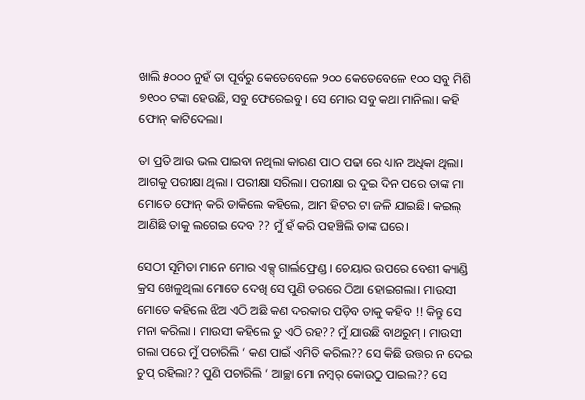ଖାଲି ୫୦୦୦ ନୁହଁ ତା ପୂର୍ବରୁ କେତେବେଳେ ୨୦୦ କେତେବେଳେ ୧୦୦ ସବୁ ମିଶି ୭୧୦୦ ଟଙ୍କା ହେଉଛି, ସବୁ ଫେରେଇବୁ । ସେ ମୋର ସବୁ କଥା ମାନିଲା। କହି ଫୋନ୍ କାଟିଦେଲା।

ତା ପ୍ରତି ଆଉ ଭଲ ପାଇବା ନଥିଲା କାରଣ ପାଠ ପଢା ରେ ଧ୍ୟାନ ଅଧିକା ଥିଲା। ଆଗକୁ ପରୀକ୍ଷା ଥିଲା । ପରୀକ୍ଷା ସରିଲା। ପରୀକ୍ଷା ର ଦୁଇ ଦିନ ପରେ ତାଙ୍କ ମା ମୋତେ ଫୋନ୍ କରି ଡାକିଲେ କହିଲେ, ଆମ ହିଟର ଟା ଜଳି ଯାଇଛି। କଇଲ୍ ଆଣିଛି ତାକୁ ଲଗେଇ ଦେବ ?? ମୁଁ ହଁ କରି ପହଞ୍ଚିଲି ତାଙ୍କ ଘରେ।

ସେଠୀ ସୂମିତା ମାନେ ମୋର ଏକ୍ସ୍ ଗାର୍ଲଫ୍ରେଣ୍ଡ । ଚେୟାର ଉପରେ ବେଶୀ କ୍ୟାଣ୍ଡି କ୍ରସ ଖେଳୁଥିଲା ମୋତେ ଦେଖି ସେ ପୁଣି ଡରରେ ଠିଆ ହୋଇଗଲା। ମାଉସୀ ମୋତେ କହିଲେ ଝିଅ ଏଠି ଅଛି କଣ ଦରକାର ପଡ଼ିବ ତାକୁ କହିବ !! କିନ୍ତୁ ସେ ମନା କରିଲା । ମାଉସୀ କହିଲେ ତୁ ଏଠି ରହ?? ମୁଁ ଯାଉଛି ବାଥରୁମ୍ । ମାଉସୀ ଗଲା ପରେ ମୁଁ ପଚାରିଲି ‘ କଣ ପାଇଁ ଏମିତି କରିଲ?? ସେ କିଛି ଉତ୍ତର ନ ଦେଇ ଚୁପ୍ ରହିଲା?? ପୁଣି ପଚାରିଲି ‘ ଆଚ୍ଛା ମୋ ନମ୍ବର୍ କୋଉଠୁ ପାଇଲ?? ସେ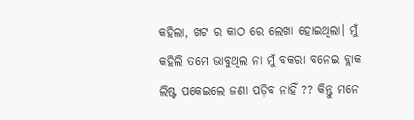କହିଲା, ଖଟ ର କାଠ ରେ ଲେଖା ହୋଇଥିଲା। ମୁଁ କହିଲି ତମେ ଭାବୁଥିଲ ନା ମୁଁ ବକରା ବନେଇ ବ୍ଲାକ ଲିଷ୍ଟ ପକେଇଲେ ଜଣା ପଡ଼ିବ ନାହିଁ ?? କିନ୍ତୁ ମନେ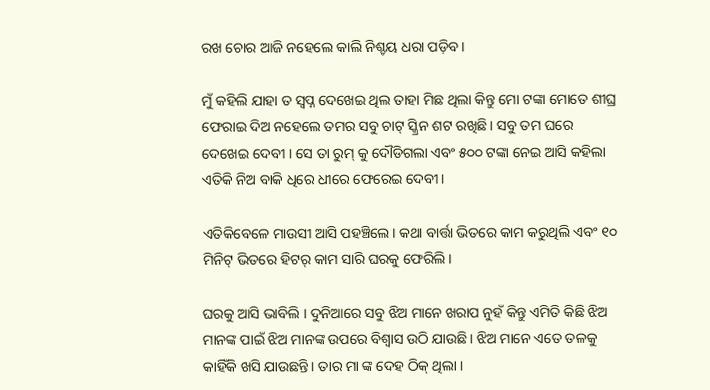ରଖ ଚୋର ଆଜି ନହେଲେ କାଲି ନିଶ୍ଚୟ ଧରା ପଡ଼ିବ।

ମୁଁ କହିଲି ଯାହା ତ ସ୍ଵପ୍ନ ଦେଖେଇ ଥିଲ ତାହା ମିଛ ଥିଲା କିନ୍ତୁ ମୋ ଟଙ୍କା ମୋତେ ଶୀଘ୍ର ଫେରାଇ ଦିଅ ନହେଲେ ତମର ସବୁ ଚାଟ୍ ସ୍କ୍ରିନ ଶଟ ରଖିଛି। ସବୁ ତମ ଘରେ ଦେଖେଇ ଦେବୀ । ସେ ତା ରୁମ୍ କୁ ଦୌଡିଗଲା ଏବଂ ୫୦୦ ଟଙ୍କା ନେଇ ଆସି କହିଲା ଏତିକି ନିଅ ବାକି ଧିରେ ଧୀରେ ଫେରେଇ ଦେବୀ।

ଏତିକିବେଳେ ମାଉସୀ ଆସି ପହଞ୍ଚିଲେ। କଥା ବାର୍ତ୍ତା ଭିତରେ କାମ କରୁଥିଲି ଏବଂ ୧୦ ମିନିଟ୍ ଭିତରେ ହିଟର୍ କାମ ସାରି ଘରକୁ ଫେରିଲି।

ଘରକୁ ଆସି ଭାବିଲି । ଦୁନିଆରେ ସବୁ ଝିଅ ମାନେ ଖରାପ ନୁହଁ କିନ୍ତୁ ଏମିତି କିଛି ଝିଅ ମାନଙ୍କ ପାଇଁ ଝିଅ ମାନଙ୍କ ଉପରେ ବିଶ୍ୱାସ ଉଠି ଯାଉଛି। ଝିଅ ମାନେ ଏତେ ତଳକୁ କାହିଁକି ଖସି ଯାଉଛନ୍ତି। ତାର ମା ଙ୍କ ଦେହ ଠିକ୍ ଥିଲା ।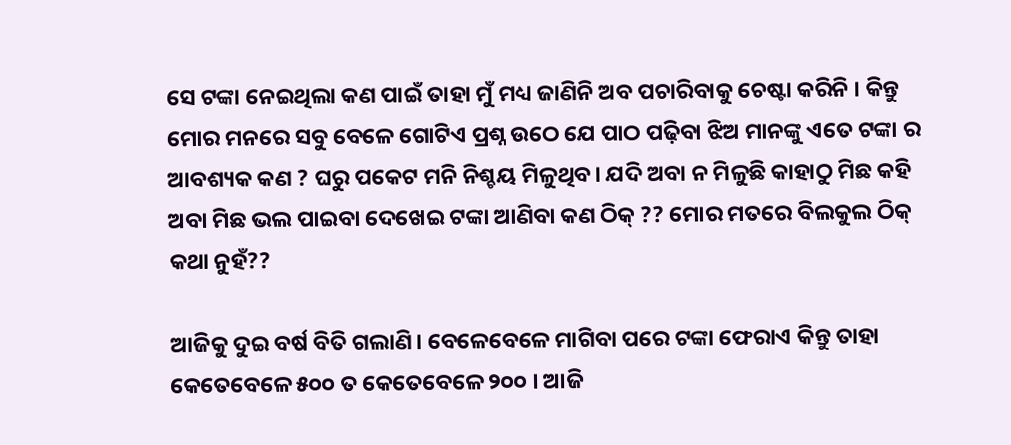ସେ ଟଙ୍କା ନେଇଥିଲା କଣ ପାଇଁ ତାହା ମୁଁ ମଧ୍ୟ ଜାଣିନି ଅବ ପଚାରିବାକୁ ଚେଷ୍ଟା କରିନି । କିନ୍ତୁ ମୋର ମନରେ ସବୁ ବେଳେ ଗୋଟିଏ ପ୍ରଶ୍ନ ଉଠେ ଯେ ପାଠ ପଢ଼ିବା ଝିଅ ମାନଙ୍କୁ ଏତେ ଟଙ୍କା ର ଆବଶ୍ୟକ କଣ ? ଘରୁ ପକେଟ ମନି ନିଶ୍ଚୟ ମିଳୁଥିବ। ଯଦି ଅବା ନ ମିଳୁଛି କାହାଠୁ ମିଛ କହି ଅବା ମିଛ ଭଲ ପାଇବା ଦେଖେଇ ଟଙ୍କା ଆଣିବା କଣ ଠିକ୍ ?? ମୋର ମତରେ ବିଲକୁଲ ଠିକ୍ କଥା ନୁହଁ??

ଆଜିକୁ ଦୁଇ ବର୍ଷ ବିତି ଗଲାଣି। ବେଳେବେଳେ ମାଗିବା ପରେ ଟଙ୍କା ଫେରାଏ କିନ୍ତୁ ତାହା କେତେବେଳେ ୫୦୦ ତ କେତେବେଳେ ୨୦୦ । ଆଜି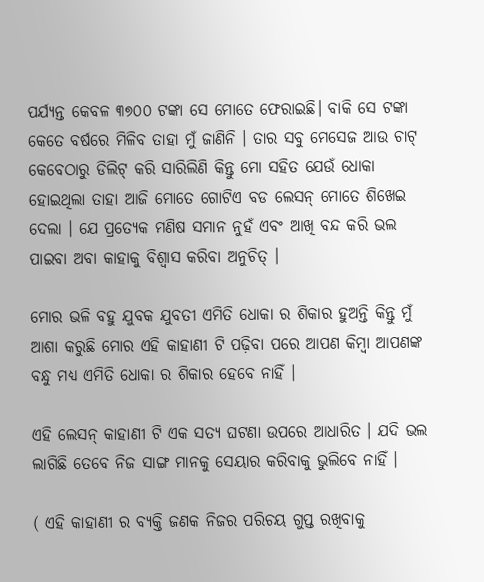ପର୍ଯ୍ୟନ୍ତ କେବଳ ୩୭୦୦ ଟଙ୍କା ସେ ମୋତେ ଫେରାଇଛି। ବାକି ସେ ଟଙ୍କା କେତେ ବର୍ଷରେ ମିଳିବ ତାହା ମୁଁ ଜାଣିନି । ତାର ସବୁ ମେସେଜ ଆଉ ଚାଟ୍ କେବେଠାରୁ ଡିଲିଟ୍ କରି ସାରିଲିଣି କିନ୍ତୁ ମୋ ସହିତ ଯେଉଁ ଧୋକା ହୋଇଥିଲା ତାହା ଆଜି ମୋତେ ଗୋଟିଏ ବଡ ଲେସନ୍ ମୋତେ ଶିଖେଇ ଦେଲା । ଯେ ପ୍ରତ୍ୟେକ ମଣିଷ ସମାନ ନୁହଁ ଏବଂ ଆଖି ବନ୍ଦ କରି ଭଲ ପାଇବା ଅବା କାହାକୁ ବିଶ୍ୱାସ କରିବା ଅନୁଚିତ୍ ।

ମୋର ଭଳି ବହୁ ଯୁବକ ଯୁବତୀ ଏମିତି ଧୋକା ର ଶିକାର ହୁଅନ୍ତି କିନ୍ତୁ ମୁଁ ଆଶା କରୁଛି ମୋର ଏହି କାହାଣୀ ଟି ପଢ଼ିବା ପରେ ଆପଣ କିମ୍ବା ଆପଣଙ୍କ ବନ୍ଧୁ ମଧ୍ୟ ଏମିତି ଧୋକା ର ଶିକାର ହେବେ ନାହିଁ ।

ଏହି ଲେସନ୍ କାହାଣୀ ଟି ଏକ ସତ୍ୟ ଘଟଣା ଉପରେ ଆଧାରିତ । ଯଦି ଭଲ ଲାଗିଛି ତେବେ ନିଜ ସାଙ୍ଗ ମାନକୁ ସେୟାର କରିବାକୁ ଭୁଲିବେ ନାହିଁ ।

( ଏହି କାହାଣୀ ର ବ୍ୟକ୍ତି ଜଣକ ନିଜର ପରିଚୟ ଗୁପ୍ତ ରଖିବାକୁ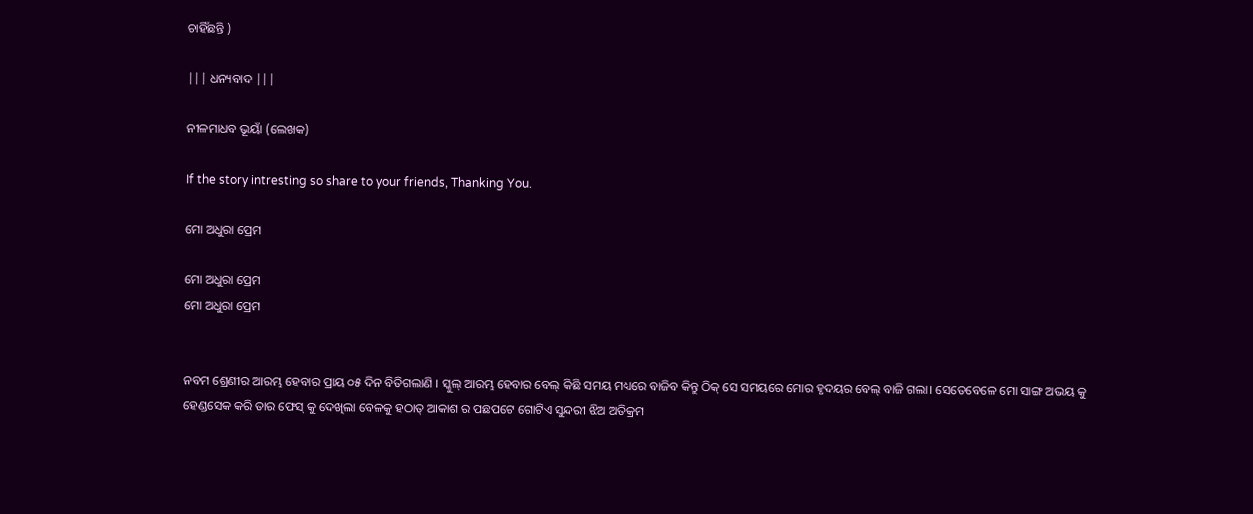ଚାହିଁଛନ୍ତି )

||| ଧନ୍ୟବାଦ |||

ନୀଳମାଧବ ଭୂୟାଁ (ଲେଖକ)

If the story intresting so share to your friends, Thanking You.

ମୋ ଅଧୁରା ପ୍ରେମ

ମୋ ଅଧୁରା ପ୍ରେମ
ମୋ ଅଧୁରା ପ୍ରେମ


ନବମ ଶ୍ରେଣୀର ଆରମ୍ଭ ହେବାର ପ୍ରାୟ ୦୫ ଦିନ ବିତିଗଲାଣି । ସ୍କୁଲ୍ ଆରମ୍ଭ ହେବାର ବେଲ୍ କିଛି ସମୟ ମଧ୍ୟରେ ବାଜିବ କିନ୍ତୁ ଠିକ୍ ସେ ସମୟରେ ମୋର ହୃଦୟର ବେଲ୍ ବାଜି ଗଲା। ସେତେବେଳେ ମୋ ସାଙ୍ଗ ଅଭୟ କୁ ହେଣ୍ଡସେକ କରି ତାର ଫେସ୍ କୁ ଦେଖିଲା ବେଳକୁ ହଠାତ୍ ଆକାଶ ର ପଛପଟେ ଗୋଟିଏ ସୁନ୍ଦରୀ ଝିଅ ଅତିକ୍ରମ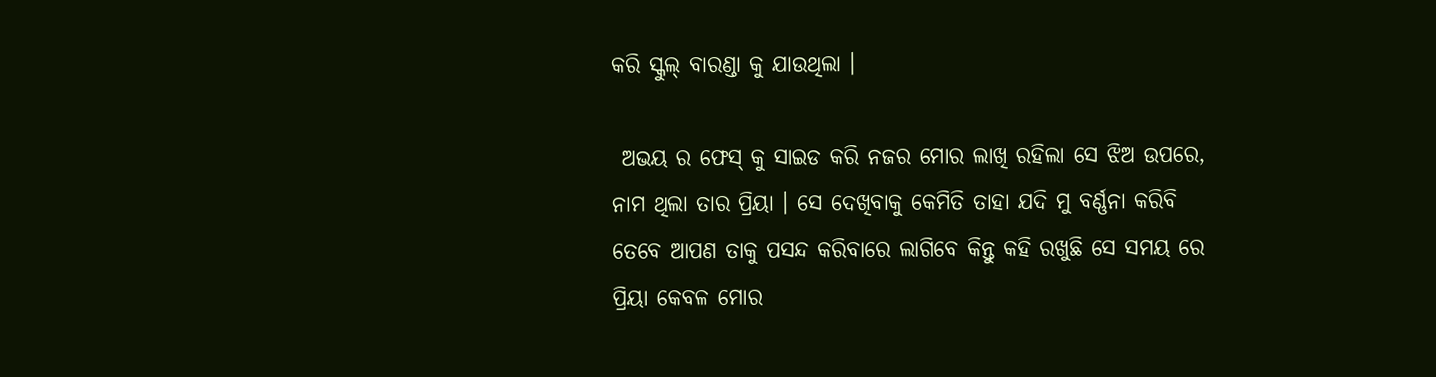କରି ସ୍କୁଲ୍ ବାରଣ୍ଡା କୁ ଯାଉଥିଲା ।

 ଅଭୟ ର ଫେସ୍ କୁ ସାଇଡ କରି ନଜର ମୋର ଲାଖି ରହିଲା ସେ ଝିଅ ଉପରେ, ନାମ ଥିଲା ତାର ପ୍ରିୟା । ସେ ଦେଖିବାକୁ କେମିତି ତାହା ଯଦି ମୁ ବର୍ଣ୍ଣନା କରିବି ତେବେ ଆପଣ ତାକୁ ପସନ୍ଦ କରିବାରେ ଲାଗିବେ କିନ୍ତୁ କହି ରଖୁଛି ସେ ସମୟ ରେ ପ୍ରିୟା କେବଳ ମୋର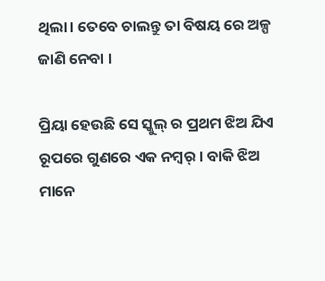ଥିଲା। ତେବେ ଚାଲନ୍ତୁ ତା ବିଷୟ ରେ ଅଳ୍ପ ଜାଣି ନେବା ।

ପ୍ରିୟା ହେଉଛି ସେ ସ୍କୁଲ୍ ର ପ୍ରଥମ ଝିଅ ଯିଏ ରୂପରେ ଗୁଣରେ ଏକ ନମ୍ବର୍ । ବାକି ଝିଅ ମାନେ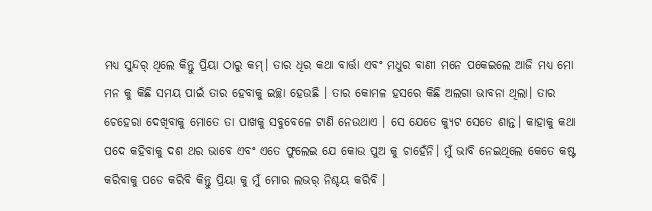ମଧ୍ୟ ସୁନ୍ଦର୍ ଥିଲେ କିନ୍ତୁ ପ୍ରିୟା ଠାରୁ କମ୍। ତାର ଧିର କଥା ବାର୍ତ୍ତା ଏବଂ ମଧୁର ବାଣୀ ମନେ ପକେଇଲେ ଆଜି ମଧ୍ୟ ମୋ ମନ କୁ କିଛି ସମୟ ପାଇଁ ତାର ହେବାକୁ ଇଚ୍ଛା ହେଉଛି । ତାର କୋମଳ ହସରେ କିଛି ଅଲଗା ଭାବନା ଥିଲା। ତାର ଚେହେରା ଦେଖିବାକୁ ମୋତେ ତା ପାଖକୁ ସବୁବେଳେ ଟାଣି ନେଉଥାଏ । ସେ ଯେତେ କ୍ୟୁଟ ସେତେ ଶାନ୍ତ। କାହାକୁ କଥା ପଦେ କହିବାକୁ ଦଶ ଥର ଭାବେ ଏବଂ ଏତେ ଫୁଲେଇ ଯେ କୋଉ ପୁଅ କୁ ଚାହେଁନି। ମୁଁ ଭାବି ନେଇଥିଲେ କେତେ କଷ୍ଟ କରିବାକୁ ପଡେ କରିବି କିନ୍ତୁ ପ୍ରିୟା କୁ ମୁଁ ମୋର ଲଭର୍ ନିଶ୍ଚୟ କରିବି ।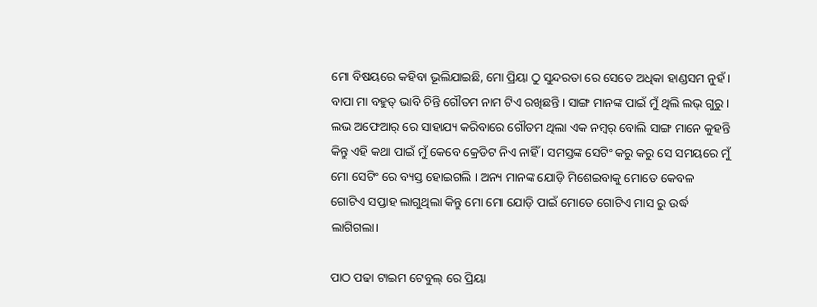ମୋ ବିଷୟରେ କହିବା ଭୂଲିଯାଇଛି, ମୋ ପ୍ରିୟା ଠୁ ସୁନ୍ଦରତା ରେ ସେତେ ଅଧିକା ହାଣ୍ଡସମ ନୁହଁ । ବାପା ମା ବହୁତ୍ ଭାବି ଚିନ୍ତି ଗୌତମ ନାମ ଟିଏ ରଖିଛନ୍ତି । ସାଙ୍ଗ ମାନଙ୍କ ପାଇଁ ମୁଁ ଥିଲି ଲଭ୍ ଗୁରୁ । ଲଭ ଅଫେଆର୍ ରେ ସାହାଯ୍ୟ କରିବାରେ ଗୌତମ ଥିଲା ଏକ ନମ୍ବର୍ ବୋଲି ସାଙ୍ଗ ମାନେ କୁହନ୍ତି କିନ୍ତୁ ଏହି କଥା ପାଇଁ ମୁଁ କେବେ କ୍ରେଡିଟ ନିଏ ନାହିଁ । ସମସ୍ତଙ୍କ ସେଟିଂ କରୁ କରୁ ସେ ସମୟରେ ମୁଁ ମୋ ସେଟିଂ ରେ ବ୍ୟସ୍ତ ହୋଇଗଲି । ଅନ୍ୟ ମାନଙ୍କ ଯୋଡ଼ି ମିଶେଇବାକୁ ମୋତେ କେବଳ ଗୋଟିଏ ସପ୍ତାହ ଲାଗୁଥିଲା କିନ୍ତୁ ମୋ ମୋ ଯୋଡ଼ି ପାଇଁ ମୋତେ ଗୋଟିଏ ମାସ ରୁ ଉର୍ଦ୍ଧ ଲାଗିଗଲା।

ପାଠ ପଢା ଟାଇମ ଟେବୁଲ୍ ରେ ପ୍ରିୟା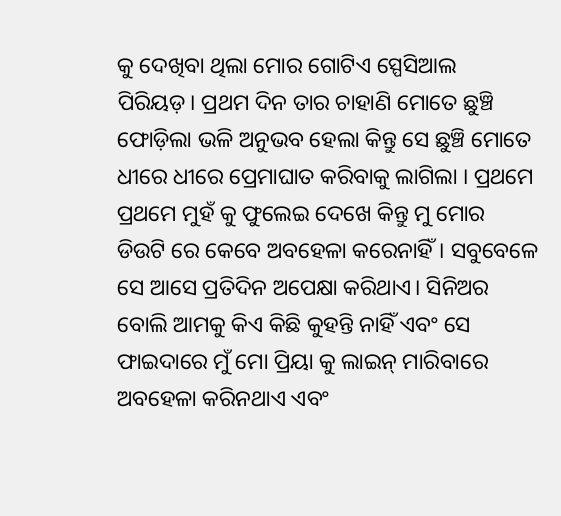କୁ ଦେଖିବା ଥିଲା ମୋର ଗୋଟିଏ ସ୍ପେସିଆଲ ପିରିୟଡ଼। ପ୍ରଥମ ଦିନ ତାର ଚାହାଣି ମୋତେ ଛୁଞ୍ଚି ଫୋଡ଼ିଲା ଭଳି ଅନୁଭବ ହେଲା କିନ୍ତୁ ସେ ଛୁଞ୍ଚି ମୋତେ ଧୀରେ ଧୀରେ ପ୍ରେମାଘାତ କରିବାକୁ ଲାଗିଲା । ପ୍ରଥମେ ପ୍ରଥମେ ମୁହଁ କୁ ଫୁଲେଇ ଦେଖେ କିନ୍ତୁ ମୁ ମୋର ଡିଉଟି ରେ କେବେ ଅବହେଳା କରେନାହିଁ। ସବୁବେଳେ ସେ ଆସେ ପ୍ରତିଦିନ ଅପେକ୍ଷା କରିଥାଏ। ସିନିଅର ବୋଲି ଆମକୁ କିଏ କିଛି କୁହନ୍ତି ନାହିଁ ଏବଂ ସେ ଫାଇଦାରେ ମୁଁ ମୋ ପ୍ରିୟା କୁ ଲାଇନ୍ ମାରିବାରେ ଅବହେଳା କରିନଥାଏ ଏବଂ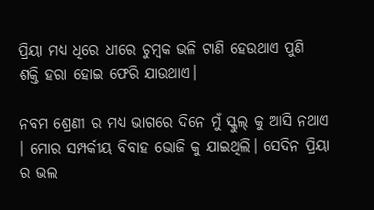ପ୍ରିୟା ମଧ୍ୟ ଧିରେ ଧୀରେ ଚୁମ୍ବକ ଭଳି ଟାଣି ହେଉଥାଏ ପୁଣି ଶକ୍ତି ହରା ହୋଇ ଫେରି ଯାଉଥାଏ।

ନବମ ଶ୍ରେଣୀ ର ମଧ୍ଯ ଭାଗରେ ଦିନେ ମୁଁ ସ୍କୁଲ୍ କୁ ଆସି ନଥାଏ । ମୋର ସମ୍ପର୍କୀୟ ବିବାହ ଭୋଜି କୁ ଯାଇଥିଲି। ସେଦିନ ପ୍ରିୟା ର ଭଲ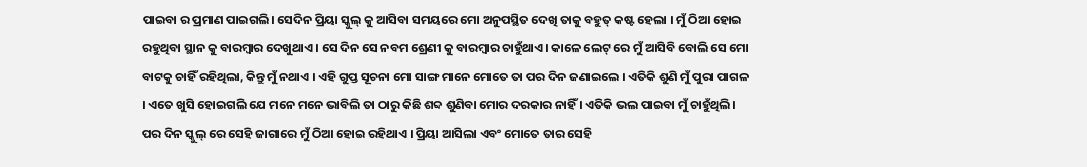ପାଇବା ର ପ୍ରମାଣ ପାଇଗଲି। ସେଦିନ ପ୍ରିୟା ସ୍କୁଲ୍ କୁ ଆସିବା ସମୟରେ ମୋ ଅନୁପସ୍ଥିତ ଦେଖି ତାକୁ ବହୁତ୍ କଷ୍ଟ ହେଲା । ମୁଁ ଠିଆ ହୋଇ ରହୁଥିବା ସ୍ଥାନ କୁ ବାରମ୍ବାର ଦେଖୁଥାଏ । ସେ ଦିନ ସେ ନବମ ଶ୍ରେଣୀ କୁ ବାରମ୍ବାର ଚାହୁଁଥାଏ। କାଳେ ଲେଟ୍ ରେ ମୁଁ ଆସିବି ବୋଲି ସେ ମୋ ବାଟକୁ ଚାହିଁ ରହିଥିଲା, କିନ୍ତୁ ମୁଁ ନଥାଏ । ଏହି ଗୁପ୍ତ ସୂଚନା ମୋ ସାଙ୍ଗ ମାନେ ମୋତେ ତା ପର ଦିନ ଜଣାଇଲେ । ଏତିକି ଶୁଣି ମୁଁ ପୁରା ପାଗଳ । ଏତେ ଖୁସି ହୋଇଗଲି ଯେ ମନେ ମନେ ଭାବିଲି ତା ଠାରୁ କିଛି ଶବ୍ଦ ଶୁଣିବା ମୋର ଦରକାର ନାହିଁ । ଏତିକି ଭଲ ପାଇବା ମୁଁ ଚାହୁଁଥିଲି। ପର ଦିନ ସ୍କୁଲ୍ ରେ ସେହି ଜାଗାରେ ମୁଁ ଠିଆ ହୋଇ ରହିଥାଏ । ପ୍ରିୟା ଆସିଲା ଏବଂ ମୋତେ ତାର ସେହି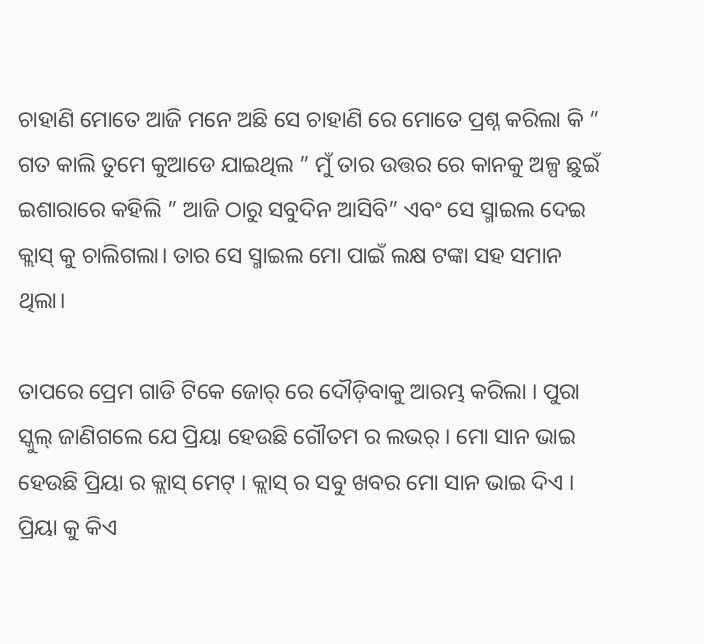ଚାହାଣି ମୋତେ ଆଜି ମନେ ଅଛି ସେ ଚାହାଣି ରେ ମୋତେ ପ୍ରଶ୍ନ କରିଲା କି ” ଗତ କାଲି ତୁମେ କୁଆଡେ ଯାଇଥିଲ ” ମୁଁ ତାର ଉତ୍ତର ରେ କାନକୁ ଅଳ୍ପ ଛୁଇଁ ଇଶାରାରେ କହିଲି ” ଆଜି ଠାରୁ ସବୁଦିନ ଆସିବି” ଏବଂ ସେ ସ୍ମାଇଲ ଦେଇ କ୍ଲାସ୍ କୁ ଚାଲିଗଲା। ତାର ସେ ସ୍ମାଇଲ ମୋ ପାଇଁ ଲକ୍ଷ ଟଙ୍କା ସହ ସମାନ ଥିଲା।

ତାପରେ ପ୍ରେମ ଗାଡି ଟିକେ ଜୋର୍ ରେ ଦୌଡ଼ିବାକୁ ଆରମ୍ଭ କରିଲା । ପୁରା ସ୍କୁଲ୍ ଜାଣିଗଲେ ଯେ ପ୍ରିୟା ହେଉଛି ଗୌତମ ର ଲଭର୍ । ମୋ ସାନ ଭାଇ ହେଉଛି ପ୍ରିୟା ର କ୍ଲାସ୍ ମେଟ୍ । କ୍ଲାସ୍ ର ସବୁ ଖବର ମୋ ସାନ ଭାଇ ଦିଏ । ପ୍ରିୟା କୁ କିଏ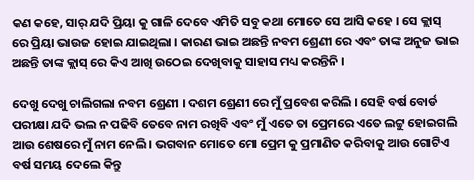କଣ କହେ, ସାର୍ ଯଦି ପ୍ରିୟା କୁ ଗାଳି ଦେବେ ଏମିତି ସବୁ କଥା ମୋତେ ସେ ଆସି କହେ । ସେ କ୍ଲାସ୍ ରେ ପ୍ରିୟା ଭାଉଜ ହୋଇ ଯାଇଥିଲା । କାରଣ ଭାଇ ଅଛନ୍ତି ନବମ ଶ୍ରେଣୀ ରେ ଏବଂ ତାଙ୍କ ଅନୁଜ ଭାଇ ଅଛନ୍ତି ତାଙ୍କ କ୍ଲାସ୍ ରେ କିଏ ଆଖି ଉଠେଇ ଦେଖିବାକୁ ସାହାସ ମଧ୍ୟ କରନ୍ତିନି ।

ଦେଖୁ ଦେଖୁ ଚାଲିଗଲା ନବମ ଶ୍ରେଣୀ । ଦଶମ ଶ୍ରେଣୀ ରେ ମୁଁ ପ୍ରବେଶ କରିଲି । ସେହି ବର୍ଷ ବୋର୍ଡ ପରୀକ୍ଷା ଯଦି ଭଲ ନ ପଢିବି ତେବେ ନାମ ରଖିବି ଏବଂ ମୁଁ ଏତେ ତା ପ୍ରେମରେ ଏତେ ଲଟ୍ଟୁ ହୋଇଗଲି ଆଉ ଶେଷରେ ମୁଁ ନାମ ନେଲି । ଭଗବାନ ମୋତେ ମୋ ପ୍ରେମ କୁ ପ୍ରମାଣିତ କରିବାକୁ ଆଉ ଗୋଟିଏ ବର୍ଷ ସମୟ ଦେଲେ କିନ୍ତୁ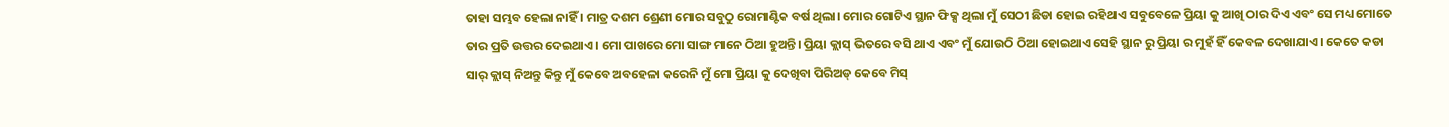ତାହା ସମ୍ଭବ ହେଲା ନାହିଁ । ମାତ୍ର ଦଶମ ଶ୍ରେଣୀ ମୋର ସବୁଠୁ ରୋମାଣ୍ଟିକ ବର୍ଷ ଥିଲା। ମୋର ଗୋଟିଏ ସ୍ଥାନ ଫିକ୍ସ ଥିଲା ମୁଁ ସେଠୀ ଛିଡା ହୋଇ ରହିଥାଏ ସବୁବେଳେ ପ୍ରିୟା କୁ ଆଖି ଠାର ଦିଏ ଏବଂ ସେ ମଧ୍ୟ ମୋତେ ତାର ପ୍ରତି ଉତ୍ତର ଦେଇଥାଏ । ମୋ ପାଖରେ ମୋ ସାଙ୍ଗ ମାନେ ଠିଆ ହୁଅନ୍ତି। ପ୍ରିୟା କ୍ଲାସ୍ ଭିତରେ ବସି ଥାଏ ଏବଂ ମୁଁ ଯୋଉଠି ଠିଆ ହୋଇଥାଏ ସେହି ସ୍ଥାନ ରୁ ପ୍ରିୟା ର ମୁହଁ ହିଁ କେବଳ ଦେଖାଯାଏ । କେତେ କଡା ସାର୍ କ୍ଲାସ୍ ନିଅନ୍ତୁ କିନ୍ତୁ ମୁଁ କେବେ ଅବହେଳା କରେନି ମୁଁ ମୋ ପ୍ରିୟା କୁ ଦେଖିବା ପିରିଅଡ୍ କେବେ ମିସ୍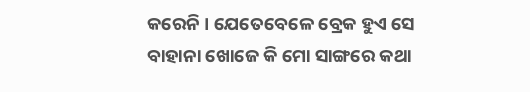କରେନି । ଯେତେବେଳେ ବ୍ରେକ ହୁଏ ସେ ବାହାନା ଖୋଜେ କି ମୋ ସାଙ୍ଗରେ କଥା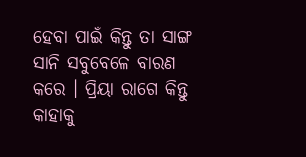ହେବା ପାଇଁ କିନ୍ତୁ ତା ସାଙ୍ଗ ସାନି ସବୁବେଳେ ବାରଣ କରେ । ପ୍ରିୟା ରାଗେ କିନ୍ତୁ କାହାକୁ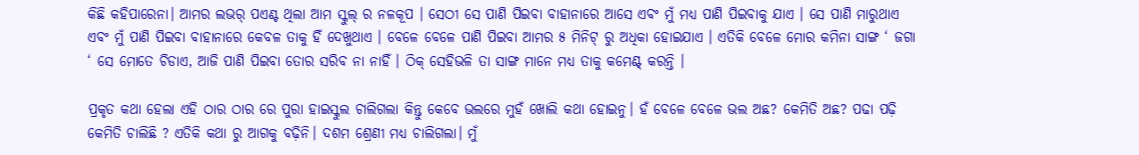କିଛି କହିପାରେନା। ଆମର ଲଭର୍ ପଏଣ୍ଟ ଥିଲା ଆମ ସ୍କୁଲ୍ ର ନଳକୂପ । ସେଠୀ ସେ ପାଣି ପିଇବା ବାହାନାରେ ଆସେ ଏବଂ ମୁଁ ମଧ୍ୟ ପାଣି ପିଇବାକୁ ଯାଏ । ସେ ପାଣି ମାରୁଥାଏ ଏବଂ ମୁଁ ପାଣି ପିଇବା ବାହାନାରେ କେବଳ ତାକୁ ହିଁ ଦେଖୁଥାଏ । ବେଳେ ବେଳେ ପାଣି ପିଇବା ଆମର ୫ ମିନିଟ୍ ରୁ ଅଧିକା ହୋଇଯାଏ । ଏତିକି ବେଳେ ମୋର କମିନା ସାଙ୍ଗ ‘ ଜଗା ‘ ସେ ମୋତେ ଚିଡାଏ, ଆଜି ପାଣି ପିଇବା ତୋର ସରିବ ନା ନାହିଁ । ଠିକ୍ ସେହିଭଳି ତା ସାଙ୍ଗ ମାନେ ମଧ୍ଯ ତାକୁ କମେଣ୍ଟ୍ କରନ୍ତି ।

ପ୍ରକୃତ କଥା ହେଲା ଏହି ଠାର ଠାର ରେ ପୁରା ହାଇସ୍କୁଲ ଚାଲିଗଲା କିନ୍ତୁ କେବେ ଭଲରେ ମୁହଁ ଖୋଲି କଥା ହୋଇନୁ। ହଁ ବେଳେ ବେଳେ ଭଲ ଅଛ? କେମିତି ଅଛ? ପଢା ପଢ଼ି କେମିତି ଚାଲିଛି ? ଏତିକି କଥା ରୁ ଆଗକୁ ବଢ଼ିନି। ଦଶମ ଶ୍ରେଣୀ ମଧ୍ୟ ଚାଲିଗଲା। ମୁଁ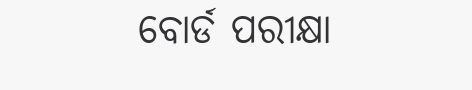ବୋର୍ଡ ପରୀକ୍ଷା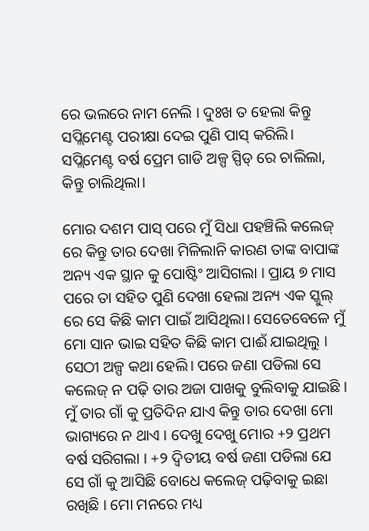ରେ ଭଲରେ ନାମ ନେଲି । ଦୁଃଖ ତ ହେଲା କିନ୍ତୁ ସପ୍ଲିମେଣ୍ଟ ପରୀକ୍ଷା ଦେଇ ପୁଣି ପାସ୍ କରିଲି। ସପ୍ଲିମେଣ୍ଟ ବର୍ଷ ପ୍ରେମ ଗାଡି ଅଳ୍ପ ସ୍ପିଡ୍ ରେ ଚାଲିଲା, କିନ୍ତୁ ଚାଲିଥିଲା।

ମୋର ଦଶମ ପାସ୍ ପରେ ମୁଁ ସିଧା ପହଞ୍ଚିଲି କଲେଜ୍ ରେ କିନ୍ତୁ ତାର ଦେଖା ମିଳିଲାନି କାରଣ ତାଙ୍କ ବାପାଙ୍କ ଅନ୍ୟ ଏକ ସ୍ଥାନ କୁ ପୋଷ୍ଟିଂ ଆସିଗଲା । ପ୍ରାୟ ୭ ମାସ ପରେ ତା ସହିତ ପୁଣି ଦେଖା ହେଲା ଅନ୍ୟ ଏକ ସ୍କୁଲ୍ ରେ ସେ କିଛି କାମ ପାଇଁ ଆସିଥିଲା। ସେତେବେଳେ ମୁଁ ମୋ ସାନ ଭାଇ ସହିତ କିଛି କାମ ପାଈଁ ଯାଇଥିଲୁ । ସେଠୀ ଅଳ୍ପ କଥା ହେଲି। ପରେ ଜଣା ପଡିଲା ସେ କଲେଜ୍ ନ ପଢ଼ି ତାର ଅଜା ପାଖକୁ ବୁଲିବାକୁ ଯାଇଛି । ମୁଁ ତାର ଗାଁ କୁ ପ୍ରତିଦିନ ଯାଏ କିନ୍ତୁ ତାର ଦେଖା ମୋ ଭାଗ୍ୟରେ ନ ଥାଏ । ଦେଖୁ ଦେଖୁ ମୋର +୨ ପ୍ରଥମ ବର୍ଷ ସରିଗଲା । +୨ ଦ୍ଵିତୀୟ ବର୍ଷ ଜଣା ପଡିଲା ଯେ ସେ ଗାଁ କୁ ଆସିଛି ବୋଧେ କଲେଜ୍ ପଢ଼ିବାକୁ ଇଛା ରଖିଛି । ମୋ ମନରେ ମଧ୍ୟ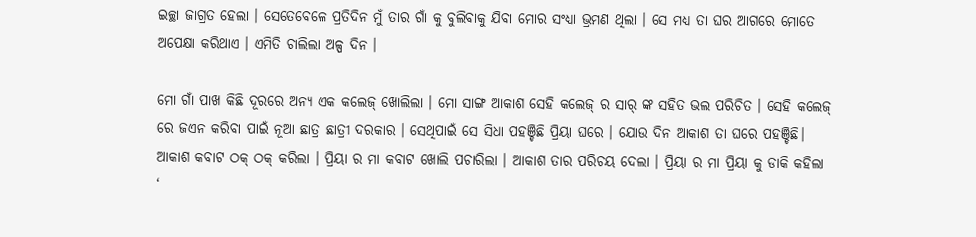ଇଚ୍ଛା ଜାଗ୍ରତ ହେଲା । ସେତେବେଳେ ପ୍ରତିଦିନ ମୁଁ ତାର ଗାଁ କୁ ବୁଲିବାକୁ ଯିବା ମୋର ସଂଧ୍ୟା ଭ୍ରମଣ ଥିଲା । ସେ ମଧ୍ୟ ତା ଘର ଆଗରେ ମୋତେ ଅପେକ୍ଷା କରିଥାଏ । ଏମିତି ଚାଲିଲା ଅଳ୍ପ ଦିନ ।

ମୋ ଗାଁ ପାଖ କିଛି ଦୂରରେ ଅନ୍ୟ ଏକ କଲେଜ୍ ଖୋଲିଲା । ମୋ ସାଙ୍ଗ ଆକାଶ ସେହି କଲେଜ୍ ର ସାର୍ ଙ୍କ ସହିତ ଭଲ ପରିଚିତ । ସେହି କଲେଜ୍ ରେ ଜଏନ କରିବା ପାଇଁ ନୂଆ ଛାତ୍ର ଛାତ୍ରୀ ଦରକାର । ସେଥିପାଇଁ ସେ ସିଧା ପହଞ୍ଚିଛି ପ୍ରିୟା ଘରେ । ଯୋଉ ଦିନ ଆକାଶ ତା ଘରେ ପହଞ୍ଚିଛି। ଆକାଶ କବାଟ ଠକ୍ ଠକ୍ କରିଲା । ପ୍ରିୟା ର ମା କବାଟ ଖୋଲି ପଚାରିଲା । ଆକାଶ ତାର ପରିଚୟ ଦେଲା । ପ୍ରିୟା ର ମା ପ୍ରିୟା କୁ ଡାକି କହିଲା ‘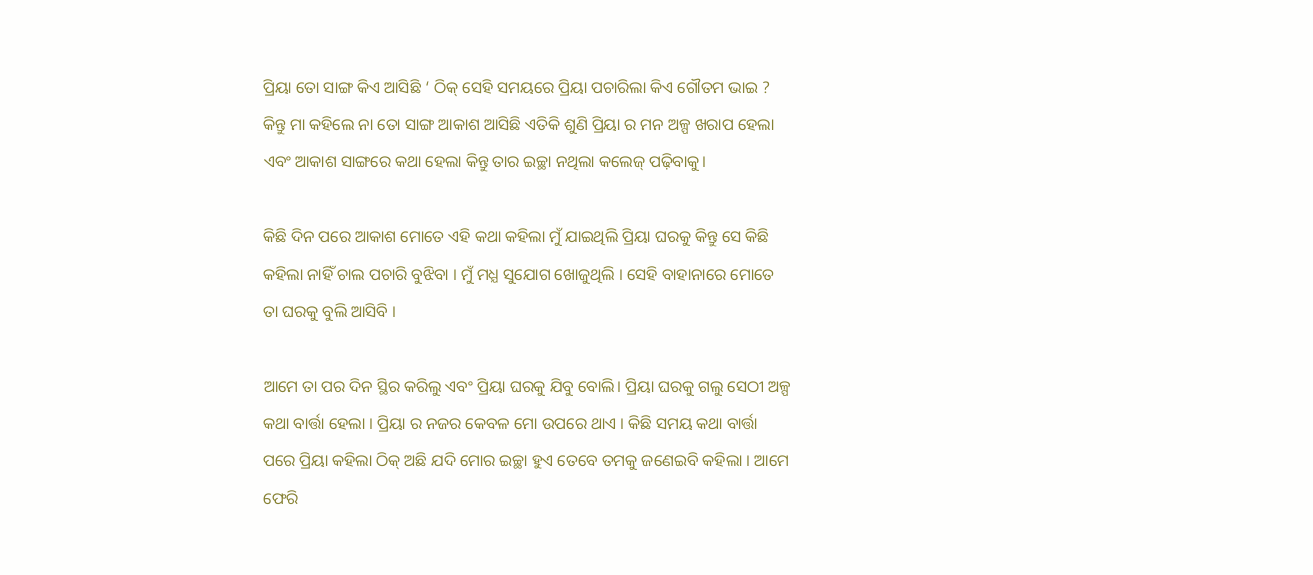ପ୍ରିୟା ତୋ ସାଙ୍ଗ କିଏ ଆସିଛି ‘ ଠିକ୍ ସେହି ସମୟରେ ପ୍ରିୟା ପଚାରିଲା କିଏ ଗୌତମ ଭାଇ ? କିନ୍ତୁ ମା କହିଲେ ନା ତୋ ସାଙ୍ଗ ଆକାଶ ଆସିଛି ଏତିକି ଶୁଣି ପ୍ରିୟା ର ମନ ଅଳ୍ପ ଖରାପ ହେଲା ଏବଂ ଆକାଶ ସାଙ୍ଗରେ କଥା ହେଲା କିନ୍ତୁ ତାର ଇଚ୍ଛା ନଥିଲା କଲେଜ୍ ପଢ଼ିବାକୁ।

କିଛି ଦିନ ପରେ ଆକାଶ ମୋତେ ଏହି କଥା କହିଲା ମୁଁ ଯାଇଥିଲି ପ୍ରିୟା ଘରକୁ କିନ୍ତୁ ସେ କିଛି କହିଲା ନାହିଁ ଚାଲ ପଚାରି ବୁଝିବା । ମୁଁ ମଧ୍ଯ ସୁଯୋଗ ଖୋଜୁଥିଲି । ସେହି ବାହାନାରେ ମୋତେ ତା ଘରକୁ ବୁଲି ଆସିବି ।

ଆମେ ତା ପର ଦିନ ସ୍ଥିର କରିଲୁ ଏବଂ ପ୍ରିୟା ଘରକୁ ଯିବୁ ବୋଲି। ପ୍ରିୟା ଘରକୁ ଗଲୁ ସେଠୀ ଅଳ୍ପ କଥା ବାର୍ତ୍ତା ହେଲା । ପ୍ରିୟା ର ନଜର କେବଳ ମୋ ଉପରେ ଥାଏ । କିଛି ସମୟ କଥା ବାର୍ତ୍ତା ପରେ ପ୍ରିୟା କହିଲା ଠିକ୍ ଅଛି ଯଦି ମୋର ଇଚ୍ଛା ହୁଏ ତେବେ ତମକୁ ଜଣେଇବି କହିଲା । ଆମେ ଫେରି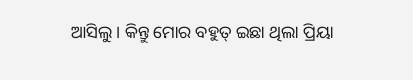ଆସିଲୁ। କିନ୍ତୁ ମୋର ବହୁତ୍ ଇଛା ଥିଲା ପ୍ରିୟା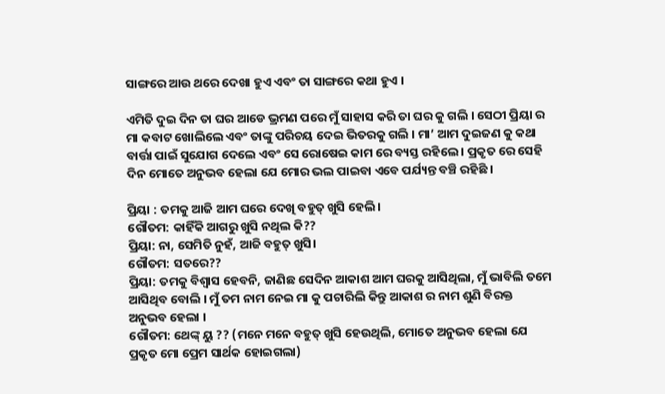ସାଙ୍ଗରେ ଆଉ ଥରେ ଦେଖା ହୁଏ ଏବଂ ତା ସାଙ୍ଗରେ କଥା ହୁଏ ।

ଏମିତି ଦୁଇ ଦିନ ତା ଘର ଆଡେ ଭ୍ରମଣ ପରେ ମୁଁ ସାହାସ କରି ତା ଘର କୁ ଗଲି । ସେଠୀ ପ୍ରିୟା ର ମା କବାଟ ଖୋଲିଲେ ଏବଂ ତାଙ୍କୁ ପରିଚୟ ଦେଇ ଭିତରକୁ ଗଲି । ମା’ ଆମ ଦୁଇଜଣ କୁ କଥା ବାର୍ତ୍ତା ପାଇଁ ସୁଯୋଗ ଦେଲେ ଏବଂ ସେ ରୋଷେଇ କାମ ରେ ବ୍ୟସ୍ତ ରହିଲେ । ପ୍ରକୃତ ରେ ସେହି ଦିନ ମୋତେ ଅନୁଭବ ହେଲା ଯେ ମୋର ଭଲ ପାଇବା ଏବେ ପର୍ଯ୍ୟନ୍ତ ବଞ୍ଚି ରହିଛି ।

ପ୍ରିୟା : ତମକୁ ଆଜି ଆମ ଘରେ ଦେଖି ବହୁତ୍ ଖୁସି ହେଲି।
ଗୌତମ: କାହିଁକି ଆଗରୁ ଖୁସି ନଥିଲ କି??
ପ୍ରିୟା: ନା, ସେମିତି ନୁହଁ, ଆଜି ବହୁତ୍ ଖୁସି।
ଗୌତମ: ସତରେ??
ପ୍ରିୟା: ତମକୁ ବିଶ୍ୱାସ ହେବନି, ଜାଣିଛ ସେଦିନ ଆକାଶ ଆମ ଘରକୁ ଆସିଥିଲା, ମୁଁ ଭାବିଲି ତମେ ଆସିଥିବ ବୋଲି । ମୁଁ ତମ ନାମ ନେଇ ମା କୁ ପଚାରିଲି କିନ୍ତୁ ଆକାଶ ର ନାମ ଶୁଣି ବିରକ୍ତ ଅନୁଭବ ହେଲା ।
ଗୌତମ: ଥେଙ୍କ୍ ୟୁ ?? (ମନେ ମନେ ବହୁତ୍ ଖୁସି ହେଉଥିଲି, ମୋତେ ଅନୁଭବ ହେଲା ଯେ ପ୍ରକୃତ ମୋ ପ୍ରେମ ସାର୍ଥକ ହୋଇଗଲା)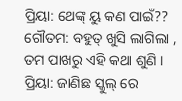ପ୍ରିୟା: ଥେଙ୍କ୍ ୟୁ କଣ ପାଇଁ??
ଗୌତମ: ବହୁତ୍ ଖୁସି ଲାଗିଲା , ତମ ପାଖରୁ ଏହି କଥା ଶୁଣି ।
ପ୍ରିୟା: ଜାଣିଛ ସ୍କୁଲ୍ ରେ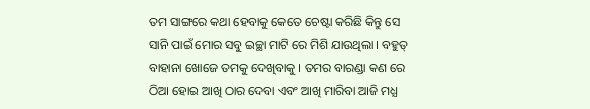ତମ ସାଙ୍ଗରେ କଥା ହେବାକୁ କେତେ ଚେଷ୍ଟା କରିଛି କିନ୍ତୁ ସେ ସାନି ପାଇଁ ମୋର ସବୁ ଇଚ୍ଛା ମାଟି ରେ ମିଶି ଯାଉଥିଲା । ବହୁତ୍ ବାହାନା ଖୋଜେ ତମକୁ ଦେଖିବାକୁ । ତମର ବାରଣ୍ଡା କଣ ରେ ଠିଆ ହୋଇ ଆଖି ଠାର ଦେବା ଏବଂ ଆଖି ମାରିବା ଆଜି ମଧ୍ଯ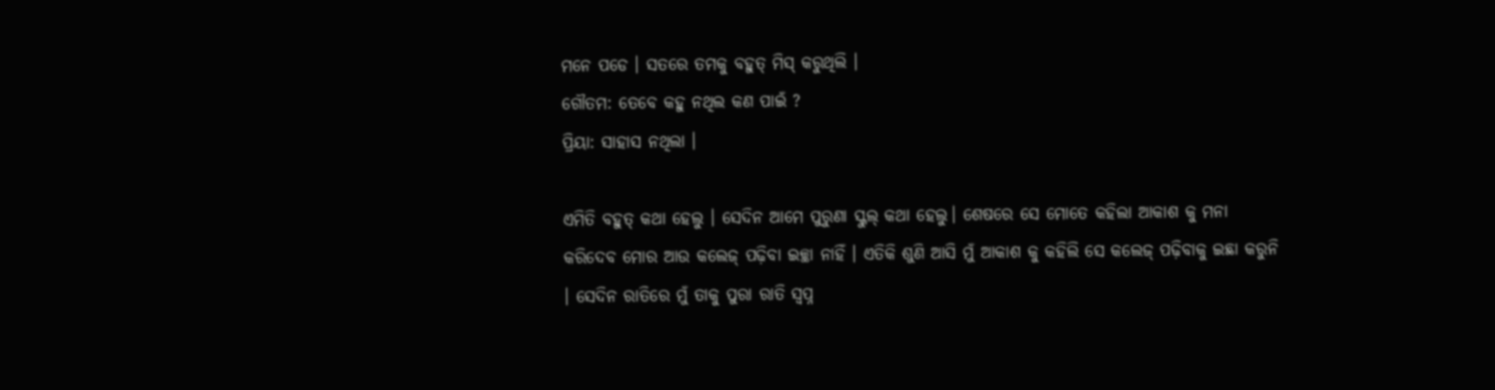ମନେ ପଡେ । ସତରେ ତମକୁ ବହୁତ୍ ମିସ୍ କରୁଥିଲି ।
ଗୌତମ: ତେବେ କହୁ ନଥିଲ କଣ ପାଇଁ ?
ପ୍ରିୟା: ସାହାସ ନଥିଲା ।

ଏମିତି ବହୁତ୍ କଥା ହେଲୁ । ସେଦିନ ଆମେ ପୁରୁଣା ସ୍କୁଲ୍ କଥା ହେଲୁ। ଶେଷରେ ସେ ମୋତେ କହିଲା ଆକାଶ କୁ ମନା କରିଦେବ ମୋର ଆଉ କଲେଜ୍ ପଢ଼ିବା ଇଚ୍ଛା ନାହିଁ । ଏତିକି ଶୁଣି ଆସି ମୁଁ ଆକାଶ କୁ କହିଲି ସେ କଲେଜ୍ ପଢ଼ିବାକୁ ଇଛା କରୁନି । ସେଦିନ ରାତିରେ ମୁଁ ତାକୁ ପୁରା ରାତି ସ୍ଵପ୍ନ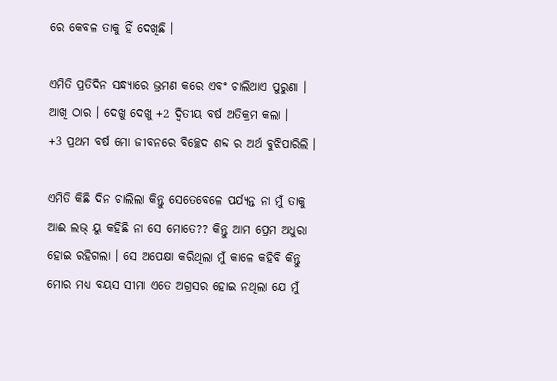ରେ କେବଳ ତାକୁ ହିଁ ଦେଖିଛି ।

ଏମିତି ପ୍ରତିଦିନ ସନ୍ଧ୍ୟାରେ ଭ୍ରମଣ କରେ ଏବଂ ଚାଲିଥାଏ ପୁରୁଣା । ଆଖି ଠାର । ଦେଖୁ ଦେଖୁ +2 ଦ୍ଵିତୀୟ ବର୍ଷ ଅତିକ୍ରମ କଲା ।
+3 ପ୍ରଥମ ବର୍ଷ ମୋ ଜୀବନରେ ବିଚ୍ଛେଦ ଶବ୍ଦ ର ଅର୍ଥ ବୁଝିପାରିଲି ।

ଏମିତି କିଛି ଦିନ ଚାଲିଲା କିନ୍ତୁ ସେତେବେଳେ ପର୍ଯ୍ୟନ୍ତ ନା ମୁଁ ତାକୁ ଆଈ ଲଭ୍ ୟୁ କହିଛି ନା ସେ ମୋତେ?? କିନ୍ତୁ ଆମ ପ୍ରେମ ଅଧୁରା ହୋଇ ରହିଗଲା । ସେ ଅପେକ୍ଷା କରିଥିଲା ମୁଁ କାଳେ କହିବି କିନ୍ତୁ ମୋର ମଧ୍ୟ ବୟସ ସୀମା ଏତେ ଅଗ୍ରସର ହୋଇ ନଥିଲା ଯେ ମୁଁ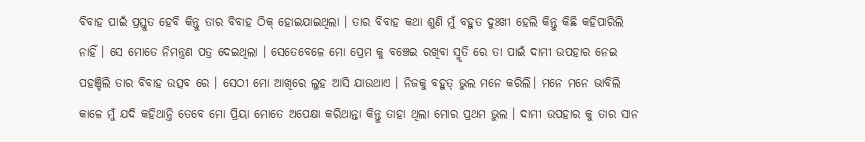ବିବାହ ପାଇଁ ପ୍ରସ୍ତୁତ ହେବି କିନ୍ତୁ ତାର ବିବାହ ଠିକ୍ ହୋଇଯାଇଥିଲା । ତାର ବିବାହ କଥା ଶୁଣି ମୁଁ ବହୁତ ଦୁଃଖୀ ହେଲି କିନ୍ତୁ କିଛି କହିପାରିଲି ନାହିଁ । ସେ ମୋତେ ନିମନ୍ତ୍ରଣ ପତ୍ର ଦେଇଥିଲା । ସେତେବେଳେ ମୋ ପ୍ରେମ କୁ ବଞ୍ଚେଇ ରଖିବା ସ୍ମୃତି ରେ ତା ପାଇଁ ଦାମୀ ଉପହାର ନେଇ ପହଞ୍ଚିଲି ତାର ବିବାହ ଉତ୍ସବ ରେ । ସେଠୀ ମୋ ଆଖିରେ ଲୁହ ଆସି ଯାଉଥାଏ । ନିଜକୁ ବହୁତ୍ ଭୁଲ ମନେ କରିଲି। ମନେ ମନେ ଭାବିଲି କାଳେ ମୁଁ ଯଦି କହିଥାନ୍ତି ତେବେ ମୋ ପ୍ରିୟା ମୋତେ ଅପେକ୍ଷା କରିଥାନ୍ତା କିନ୍ତୁ ତାହା ଥିଲା ମୋର ପ୍ରଥମ ଭୁଲ । ଦାମୀ ଉପହାର କୁ ତାର ସାନ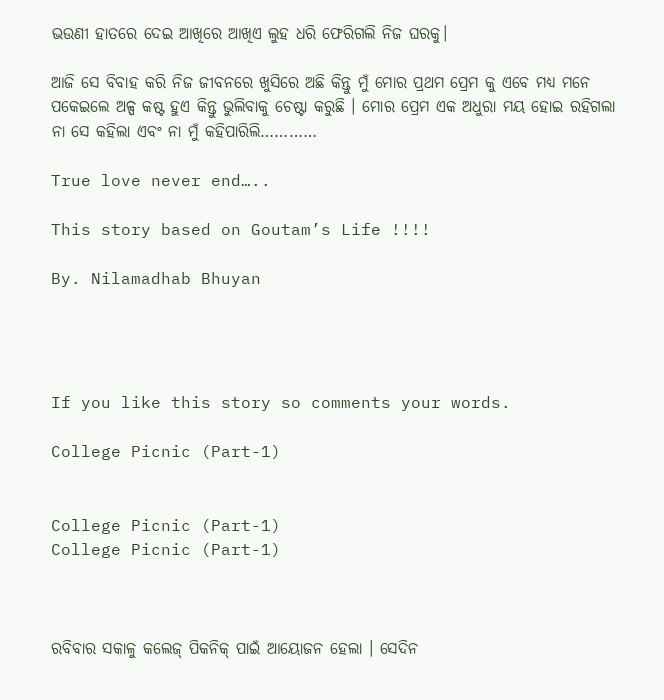ଭଉଣୀ ହାତରେ ଦେଇ ଆଖିରେ ଆଖିଏ ଲୁହ ଧରି ଫେରିଗଲି ନିଜ ଘରକୁ।

ଆଜି ସେ ବିବାହ କରି ନିଜ ଜୀବନରେ ଖୁସିରେ ଅଛି କିନ୍ତୁ ମୁଁ ମୋର ପ୍ରଥମ ପ୍ରେମ କୁ ଏବେ ମଧ୍ୟ ମନେ ପକେଇଲେ ଅଳ୍ପ କଷ୍ଟ ହୁଏ କିନ୍ତୁ ଭୁଲିବାକୁ ଚେଷ୍ଟା କରୁଛି । ମୋର ପ୍ରେମ ଏକ ଅଧୁରା ମୟ ହୋଇ ରହିଗଲା ନା ସେ କହିଲା ଏବଂ ନା ମୁଁ କହିପାରିଲି…………

True love never end…..

This story based on Goutam’s Life !!!!

By. Nilamadhab Bhuyan




If you like this story so comments your words.

College Picnic (Part-1)


College Picnic (Part-1)
College Picnic (Part-1)



ରବିବାର ସକାଳୁ କଲେଜ୍ ପିକନିକ୍ ପାଇଁ ଆୟୋଜନ ହେଲା । ସେଦିନ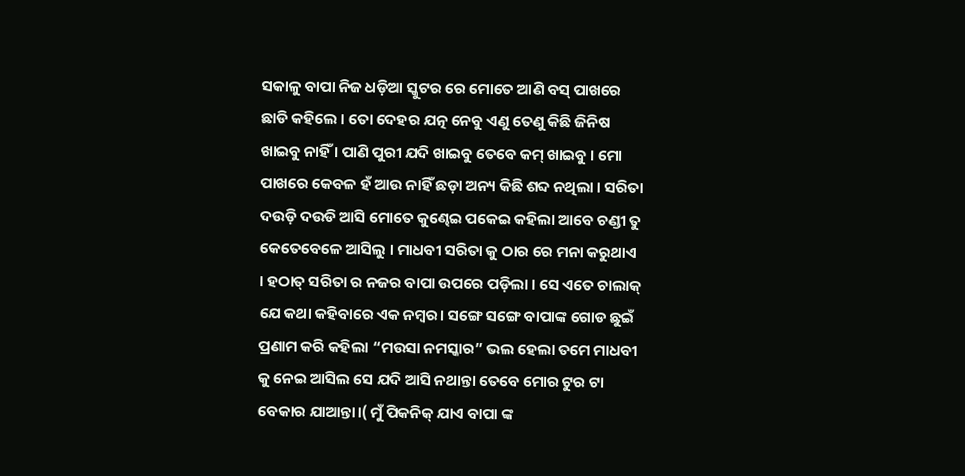ସକାଳୁ ବାପା ନିଜ ଧଡ଼ିଆ ସ୍କୁଟର ରେ ମୋତେ ଆଣି ବସ୍ ପାଖରେ ଛାଡି କହିଲେ । ତୋ ଦେହର ଯତ୍ନ ନେବୁ ଏଣୁ ତେଣୁ କିଛି ଜିନିଷ ଖାଇବୁ ନାହିଁ । ପାଣି ପୁରୀ ଯଦି ଖାଇବୁ ତେବେ କମ୍ ଖାଇବୁ । ମୋ ପାଖରେ କେବଳ ହଁ ଆଉ ନାହିଁ ଛଡ଼ା ଅନ୍ୟ କିଛି ଶବ୍ଦ ନଥିଲା । ସରିତା ଦଉଡ଼ି ଦଉଡି ଆସି ମୋତେ କୁଣ୍ଢେଇ ପକେଇ କହିଲା ଆବେ ଚଣ୍ଡୀ ତୁ କେତେବେଳେ ଆସିଲୁ । ମାଧବୀ ସରିତା କୁ ଠାର ରେ ମନା କରୁଥାଏ । ହଠାତ୍ ସରିତା ର ନଜର ବାପା ଉପରେ ପଡ଼ିଲା । ସେ ଏତେ ଚାଲାକ୍ ଯେ କଥା କହିବାରେ ଏକ ନମ୍ବର। ସଙ୍ଗେ ସଙ୍ଗେ ବାପାଙ୍କ ଗୋଡ ଛୁଇଁ ପ୍ରଣାମ କରି କହିଲା “ମଉସା ନମସ୍କାର” ଭଲ ହେଲା ତମେ ମାଧବୀ କୁ ନେଇ ଆସିଲ ସେ ଯଦି ଆସି ନଥାନ୍ତା ତେବେ ମୋର ଟୁର ଟା ବେକାର ଯାଆନ୍ତା।( ମୁଁ ପିକନିକ୍ ଯାଏ ବାପା ଙ୍କ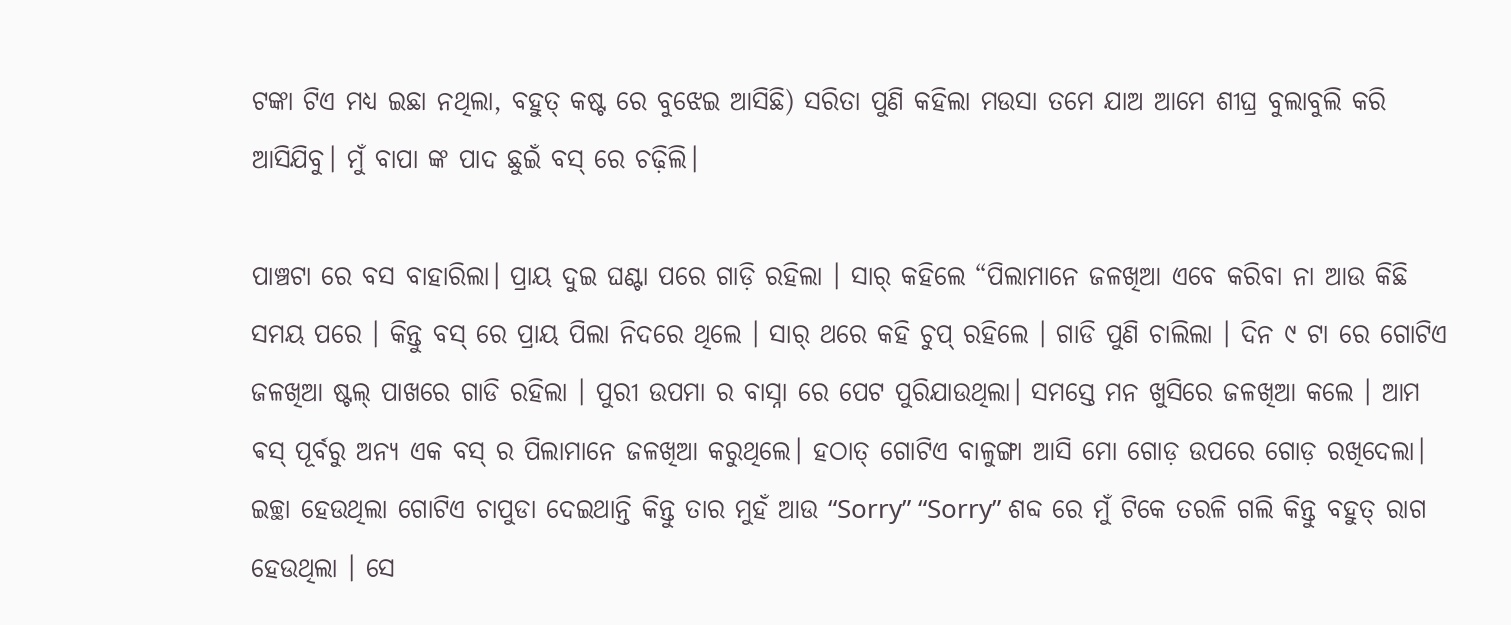ଟଙ୍କା ଟିଏ ମଧ୍ୟ ଇଛା ନଥିଲା, ବହୁତ୍ କଷ୍ଟ ରେ ବୁଝେଇ ଆସିଛି) ସରିତା ପୁଣି କହିଲା ମଉସା ତମେ ଯାଅ ଆମେ ଶୀଘ୍ର ବୁଲାବୁଲି କରି ଆସିଯିବୁ। ମୁଁ ବାପା ଙ୍କ ପାଦ ଛୁଇଁ ବସ୍ ରେ ଚଢ଼ିଲି।

ପାଞ୍ଚଟା ରେ ବସ ବାହାରିଲା। ପ୍ରାୟ ଦୁଇ ଘଣ୍ଟା ପରେ ଗାଡ଼ି ରହିଲା । ସାର୍ କହିଲେ “ପିଲାମାନେ ଜଳଖିଆ ଏବେ କରିବା ନା ଆଉ କିଛି ସମୟ ପରେ । କିନ୍ତୁ ବସ୍ ରେ ପ୍ରାୟ ପିଲା ନିଦରେ ଥିଲେ । ସାର୍ ଥରେ କହି ଚୁପ୍ ରହିଲେ । ଗାଡି ପୁଣି ଚାଲିଲା । ଦିନ ୯ ଟା ରେ ଗୋଟିଏ ଜଳଖିଆ ଷ୍ଟଲ୍ ପାଖରେ ଗାଡି ରହିଲା । ପୁରୀ ଉପମା ର ବାସ୍ନା ରେ ପେଟ ପୁରିଯାଉଥିଲା। ସମସ୍ତେ ମନ ଖୁସିରେ ଜଳଖିଆ କଲେ । ଆମ ଵସ୍ ପୂର୍ବରୁ ଅନ୍ୟ ଏକ ବସ୍ ର ପିଲାମାନେ ଜଳଖିଆ କରୁଥିଲେ। ହଠାତ୍ ଗୋଟିଏ ବାଳୁଙ୍ଗା ଆସି ମୋ ଗୋଡ଼ ଉପରେ ଗୋଡ଼ ରଖିଦେଲା। ଇଚ୍ଛା ହେଉଥିଲା ଗୋଟିଏ ଚାପୁଡା ଦେଇଥାନ୍ତି କିନ୍ତୁ ତାର ମୁହଁ ଆଉ “Sorry” “Sorry” ଶବ୍ଦ ରେ ମୁଁ ଟିକେ ତରଳି ଗଲି କିନ୍ତୁ ବହୁତ୍ ରାଗ ହେଉଥିଲା । ସେ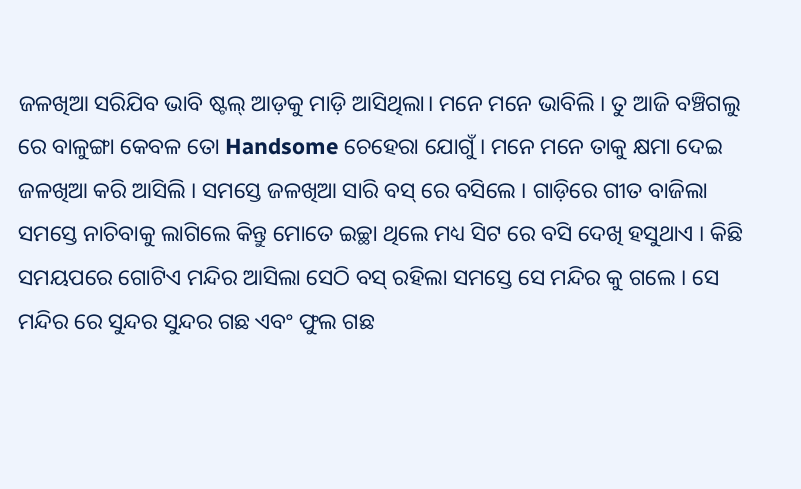ଜଳଖିଆ ସରିଯିବ ଭାବି ଷ୍ଟଲ୍ ଆଡ଼କୁ ମାଡ଼ି ଆସିଥିଲା। ମନେ ମନେ ଭାବିଲି । ତୁ ଆଜି ବଞ୍ଚିଗଲୁ ରେ ବାଳୁଙ୍ଗା କେବଳ ତୋ Handsome ଚେହେରା ଯୋଗୁଁ । ମନେ ମନେ ତାକୁ କ୍ଷମା ଦେଇ ଜଳଖିଆ କରି ଆସିଲି । ସମସ୍ତେ ଜଳଖିଆ ସାରି ବସ୍ ରେ ବସିଲେ । ଗାଡ଼ିରେ ଗୀତ ବାଜିଲା ସମସ୍ତେ ନାଚିବାକୁ ଲାଗିଲେ କିନ୍ତୁ ମୋତେ ଇଚ୍ଛା ଥିଲେ ମଧ୍ୟ ସିଟ ରେ ବସି ଦେଖି ହସୁଥାଏ । କିଛି ସମୟପରେ ଗୋଟିଏ ମନ୍ଦିର ଆସିଲା ସେଠି ବସ୍ ରହିଲା ସମସ୍ତେ ସେ ମନ୍ଦିର କୁ ଗଲେ । ସେ ମନ୍ଦିର ରେ ସୁନ୍ଦର ସୁନ୍ଦର ଗଛ ଏବଂ ଫୁଲ ଗଛ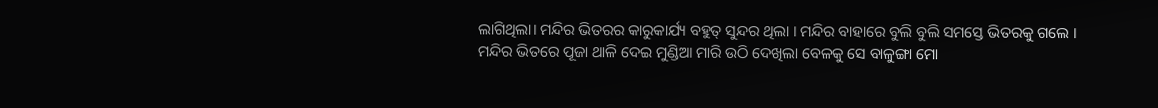ଲାଗିଥିଲା। ମନ୍ଦିର ଭିତରର କାରୁକାର୍ଯ୍ୟ ବହୁତ୍ ସୁନ୍ଦର ଥିଲା । ମନ୍ଦିର ବାହାରେ ବୁଲି ବୁଲି ସମସ୍ତେ ଭିତରକୁ ଗଲେ । ମନ୍ଦିର ଭିତରେ ପୂଜା ଥାଳି ଦେଇ ମୁଣ୍ଡିଆ ମାରି ଉଠି ଦେଖିଲା ବେଳକୁ ସେ ବାଳୁଙ୍ଗା ମୋ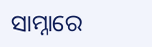ସାମ୍ନାରେ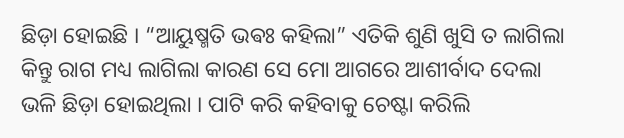ଛିଡ଼ା ହୋଇଛି । “ଆୟୁଷ୍ମତି ଭଵଃ କହିଲା” ଏତିକି ଶୁଣି ଖୁସି ତ ଲାଗିଲା କିନ୍ତୁ ରାଗ ମଧ୍ୟ ଲାଗିଲା କାରଣ ସେ ମୋ ଆଗରେ ଆଶୀର୍ବାଦ ଦେଲା ଭଳି ଛିଡ଼ା ହୋଇଥିଲା । ପାଟି କରି କହିବାକୁ ଚେଷ୍ଟା କରିଲି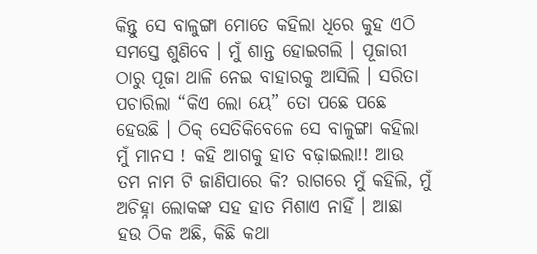କିନ୍ତୁ ସେ ବାଳୁଙ୍ଗା ମୋତେ କହିଲା ଧିରେ କୁହ ଏଠି ସମସ୍ତେ ଶୁଣିବେ । ମୁଁ ଶାନ୍ତ ହୋଇଗଲି । ପୂଜାରୀ ଠାରୁ ପୂଜା ଥାଳି ନେଇ ବାହାରକୁ ଆସିଲି । ସରିତା ପଚାରିଲା “କିଏ ଲୋ ୟେ” ତୋ ପଛେ ପଛେ ହେଉଛି । ଠିକ୍ ସେତିକିବେଳେ ସେ ବାଳୁଙ୍ଗା କହିଲା ମୁଁ ମାନସ ! କହି ଆଗକୁ ହାତ ବଢ଼ାଇଲା!! ଆଉ ତମ ନାମ ଟି ଜାଣିପାରେ କି? ରାଗରେ ମୁଁ କହିଲି, ମୁଁ ଅଚିହ୍ନା ଲୋକଙ୍କ ସହ ହାତ ମିଶାଏ ନାହିଁ । ଆଛା ହଉ ଠିକ ଅଛି, କିଛି କଥା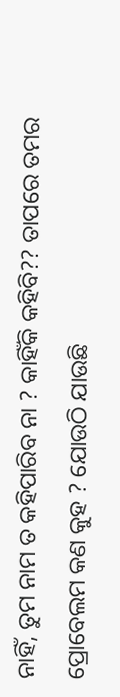ନାହିଁ, ତୁମ ନାମ ତ କହିପାରିବ ନା ? କାହିଁକି କହିବି?? ତାପରେ ତମର ପ୍ରୋବେଲମ କଣ କୁହ ? ଯୋଉଠି ଯାଉଛି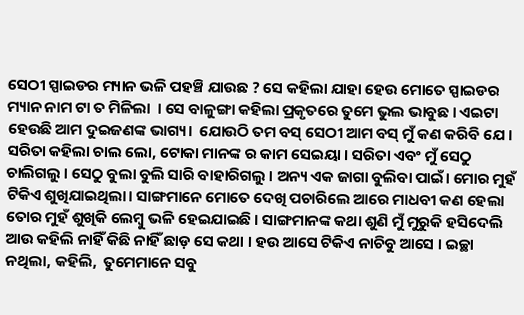ସେଠୀ ସ୍ପାଇଡର ମ୍ୟାନ ଭଳି ପହଞ୍ଚି ଯାଉଛ ? ସେ କହିଲା ଯାହା ହେଉ ମୋତେ ସ୍ପାଇଡର ମ୍ୟାନ ନାମ ଟା ତ ମିଳିଲା  । ସେ ବାଳୁଙ୍ଗା କହିଲା ପ୍ରକୃତରେ ତୁମେ ଭୁଲ ଭାବୁଛ । ଏଇଟା ହେଉଛି ଆମ ଦୁଇଜଣଙ୍କ ଭାଗ୍ୟ।  ଯୋଉଠି ତମ ବସ୍ ସେଠୀ ଆମ ବସ୍ ମୁଁ କଣ କରିବି ଯେ । ସରିତା କହିଲା ଚାଲ ଲୋ, ଟୋକା ମାନଙ୍କ ର କାମ ସେଇୟା । ସରିତା ଏବଂ ମୁଁ ସେଠୁ ଚାଲିଗଲୁ । ସେଠୁ ବୁଲା ବୁଲି ସାରି ବାହାରିଗଲୁ । ଅନ୍ୟ ଏକ ଜାଗା ବୁଲିବା ପାଇଁ। ମୋର ମୁହଁ ଟିକିଏ ଶୁଖିଯାଇଥିଲା। ସାଙ୍ଗମାନେ ମୋତେ ଦେଖି ପଚାରିଲେ ଆରେ ମାଧବୀ କଣ ହେଲା ତୋର ମୁହଁ ଶୁଖିକି ଲେମ୍ବୁ ଭଳି ହେଇଯାଇଛି । ସାଙ୍ଗମାନଙ୍କ କଥା ଶୁଣି ମୁଁ ମୁରୁକି ହସିଦେଲି ଆଉ କହିଲି ନାହିଁ କିଛି ନାହିଁ ଛାଡ଼ ସେ କଥା । ହଉ ଆସେ ଟିକିଏ ନାଚିବୁ ଆସେ । ଇଚ୍ଛା ନଥିଲା, କହିଲି,  ତୁମେମାନେ ସବୁ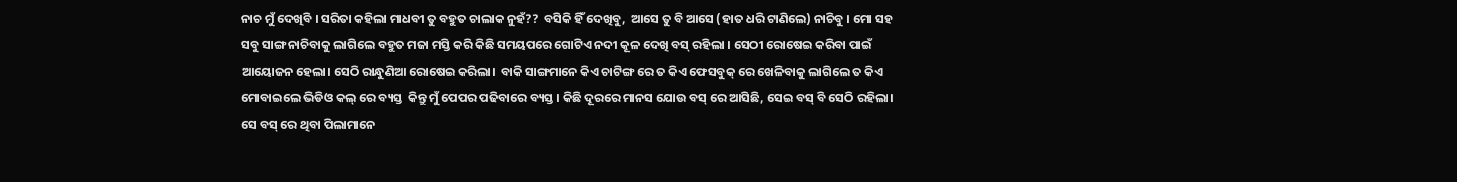ନାଚ ମୁଁ ଦେଖିବି । ସରିତା କହିଲା ମାଧବୀ ତୁ ବହୁତ ଚାଲାକ ନୁହଁ??  ବସିକି ହିଁ ଦେଖିବୁ,  ଆସେ ତୁ ବି ଆସେ (ହାତ ଧରି ଟାଣିଲେ) ନାଚିବୁ । ମୋ ସହ ସବୁ ସାଙ୍ଗ ନାଚିବାକୁ ଲାଗିଲେ ବହୁତ ମଜା ମସ୍ତି କରି କିଛି ସମୟପରେ ଗୋଟିଏ ନଦୀ କୂଳ ଦେଖି ବସ୍ ରହିଲା । ସେଠୀ ରୋଷେଇ କରିବା ପାଇଁ ଆୟୋଜନ ହେଲା। ସେଠି ରାନ୍ଧୁଣିଆ ରୋଷେଇ କରିଲା।  ବାକି ସାଙ୍ଗମାନେ କିଏ ଚାଟିଙ୍ଗ ରେ ତ କିଏ ଫେସବୁକ୍ ରେ ଖେଳିବାକୁ ଲାଗିଲେ ତ କିଏ ମୋବାଇଲେ ଭିଡିଓ କଲ୍ ରେ ବ୍ୟସ୍ତ  କିନ୍ତୁ ମୁଁ ପେପର ପଢିବାରେ ବ୍ୟସ୍ତ । କିଛି ଦୂରରେ ମାନସ ଯୋଉ ବସ୍ ରେ ଆସିଛି, ସେଇ ବସ୍ ବି ସେଠି ରହିଲା। ସେ ବସ୍ ରେ ଥିବା ପିଲାମାନେ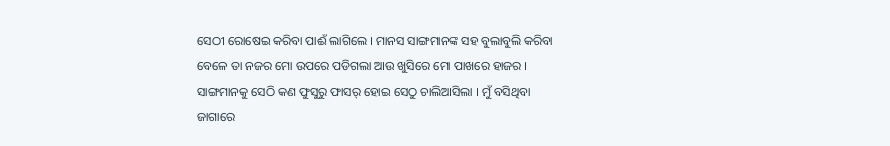ସେଠୀ ରୋଷେଇ କରିବା ପାଈଁ ଲାଗିଲେ । ମାନସ ସାଙ୍ଗମାନଙ୍କ ସହ ବୁଲାବୁଲି କରିବା ବେଳେ ତା ନଜର ମୋ ଉପରେ ପଡିଗଲା ଆଉ ଖୁସିରେ ମୋ ପାଖରେ ହାଜର । ସାଙ୍ଗମାନକୁ ସେଠି କଣ ଫୁସୁରୁ ଫାସର୍ ହୋଇ ସେଠୁ ଚାଲିଆସିଲା । ମୁଁ ବସିଥିବା ଜାଗାରେ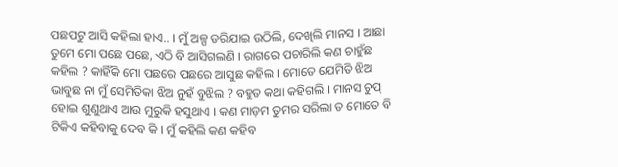ପଛପଟୁ ଆସି କହିଲା ହାଏ.. । ମୁଁ ଅଳ୍ପ ଡରିଯାଇ ଉଠିଲି, ଦେଖିଲି ମାନସ । ଆଛା ତୁମେ ମୋ ପଛେ ପଛେ, ଏଠି ବି ଆସିଗଲଣି । ରାଗରେ ପଚାରିଲି କଣ ଚାହୁଁଛ କହିଲ ? କାହିଁକି ମୋ ପଛରେ ପଛରେ ଆସୁଛ କହିଲ । ମୋତେ ଯେମିତି ଝିଅ ଭାବୁଛ ନା ମୁଁ ସେମିତିକା ଝିଅ ନୁହଁ ବୁଝିଲ ? ବହୁତ କଥା କହିଗଲି । ମାନସ ଚୁପ୍ ହୋଇ ଶୁଣୁଥାଏ ଆଉ ମୁରୁକି ହସୁଥାଏ । କଣ ମାଡ଼ମ ତୁମର ସରିଲା ତ ମୋତେ ବି ଟିକିଏ କହିବାକୁ ଦେବ କି । ମୁଁ କହିଲି କଣ କହିବ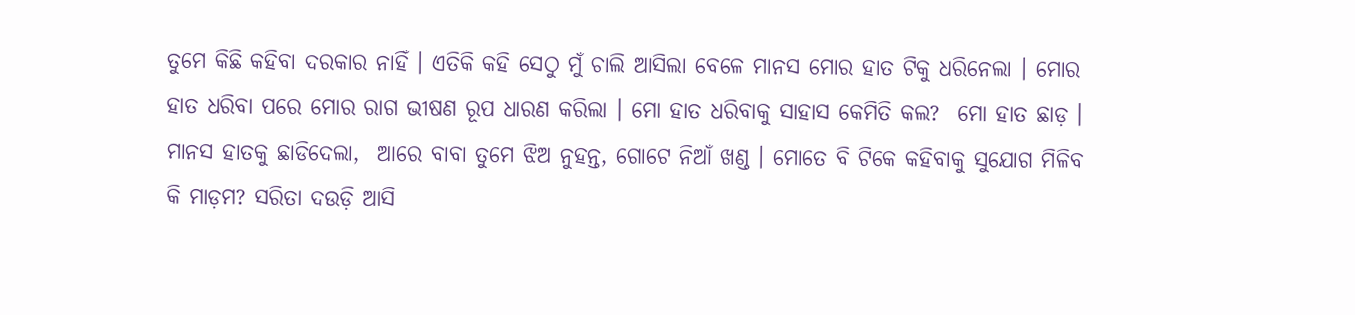ତୁମେ କିଛି କହିବା ଦରକାର ନାହିଁ । ଏତିକି କହି ସେଠୁ ମୁଁ ଚାଲି ଆସିଲା ବେଳେ ମାନସ ମୋର ହାତ ଟିକୁ ଧରିନେଲା । ମୋର ହାତ ଧରିବା ପରେ ମୋର ରାଗ ଭୀଷଣ ରୂପ ଧାରଣ କରିଲା । ମୋ ହାତ ଧରିବାକୁ ସାହାସ କେମିତି କଲ?  ମୋ ହାତ ଛାଡ଼ । ମାନସ ହାତକୁ ଛାଡିଦେଲା,  ଆରେ ବାବା ତୁମେ ଝିଅ ନୁହନ୍ତ, ଗୋଟେ ନିଆଁ ଖଣ୍ଡ । ମୋତେ ବି ଟିକେ କହିବାକୁ ସୁଯୋଗ ମିଳିବ କି ମାଡ଼ମ? ସରିତା ଦଉଡ଼ି ଆସି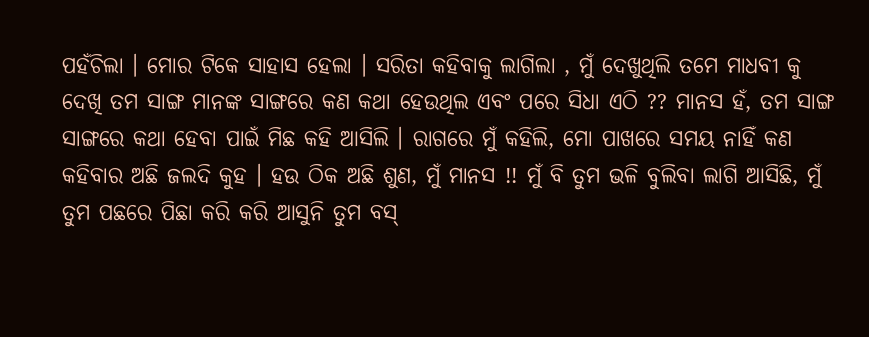ପହଁଚିଲା । ମୋର ଟିକେ ସାହାସ ହେଲା । ସରିତା କହିବାକୁ ଲାଗିଲା , ମୁଁ ଦେଖୁଥିଲି ତମେ ମାଧବୀ କୁ ଦେଖି ତମ ସାଙ୍ଗ ମାନଙ୍କ ସାଙ୍ଗରେ କଣ କଥା ହେଉଥିଲ ଏବଂ ପରେ ସିଧା ଏଠି ?? ମାନସ ହଁ, ତମ ସାଙ୍ଗ ସାଙ୍ଗରେ କଥା ହେବା ପାଇଁ ମିଛ କହି ଆସିଲି । ରାଗରେ ମୁଁ କହିଲି, ମୋ ପାଖରେ ସମୟ ନାହିଁ କଣ କହିବାର ଅଛି ଜଲଦି କୁହ । ହଉ ଠିକ ଅଛି ଶୁଣ, ମୁଁ ମାନସ !! ମୁଁ ବି ତୁମ ଭଳି ବୁଲିବା ଲାଗି ଆସିଛି, ମୁଁ ତୁମ ପଛରେ ପିଛା କରି କରି ଆସୁନି ତୁମ ବସ୍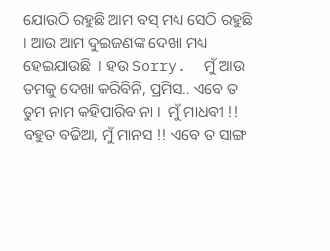ଯୋଉଠି ରହୁଛି ଆମ ବସ୍ ମଧ୍ୟ ସେଠି ରହୁଛି । ଆଉ ଆମ ଦୁଇଜଣଙ୍କ ଦେଖା ମଧ୍ୟ ହେଇଯାଉଛି  । ହଉ Sorry.  ମୁଁ ଆଉ ତମକୁ ଦେଖା କରିବିନି, ପ୍ରମିସ.. ଏବେ ତ ତୁମ ନାମ କହିପାରିବ ନା ।  ମୁଁ ମାଧବୀ !! ବହୁତ ବଢିଆ, ମୁଁ ମାନସ !! ଏବେ ତ ସାଙ୍ଗ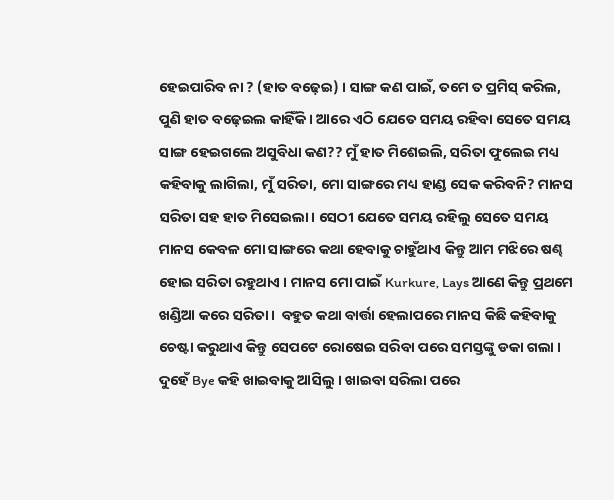ହେଇପାରିବ ନା ? (ହାତ ବଢ଼େଇ) । ସାଙ୍ଗ କଣ ପାଇଁ, ତମେ ତ ପ୍ରମିସ୍ କରିଲ, ପୁଣି ହାତ ବଢ଼େଇଲ କାହିଁକି । ଆରେ ଏଠି ଯେତେ ସମୟ ରହିବା ସେତେ ସମୟ ସାଙ୍ଗ ହେଇଗଲେ ଅସୁବିଧା କଣ?? ମୁଁ ହାତ ମିଶେଇଲି, ସରିତା ଫୁଲେଇ ମଧ୍ୟ କହିବାକୁ ଲାଗିଲା, ମୁଁ ସରିତା, ମୋ ସାଙ୍ଗରେ ମଧ୍ୟ ହାଣ୍ଡ ସେକ କରିବନି? ମାନସ ସରିତା ସହ ହାତ ମିସେଇଲା। ସେଠୀ ଯେତେ ସମୟ ରହିଲୁ ସେତେ ସମୟ ମାନସ କେବଳ ମୋ ସାଙ୍ଗରେ କଥା ହେବାକୁ ଚାହୁଁଥାଏ କିନ୍ତୁ ଆମ ମଝିରେ ଷଣ୍ଢ ହୋଇ ସରିତା ରହୁଥାଏ । ମାନସ ମୋ ପାଇଁ Kurkure, Lays ଆଣେ କିନ୍ତୁ ପ୍ରଥମେ ଖଣ୍ଡିଆ କରେ ସରିତା।  ବହୁତ କଥା ବାର୍ତ୍ତା ହେଲାପରେ ମାନସ କିଛି କହିବାକୁ ଚେଷ୍ଟା କରୁଥାଏ କିନ୍ତୁ ସେପଟେ ରୋଷେଇ ସରିବା ପରେ ସମସ୍ତଙ୍କୁ ଡକା ଗଲା । ଦୁହେଁ Bye କହି ଖାଇବାକୁ ଆସିଲୁ । ଖାଇବା ସରିଲା ପରେ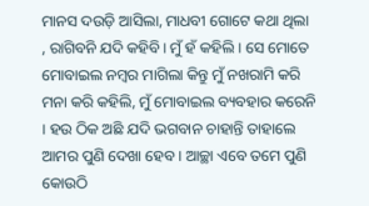ମାନସ ଦଉଡ଼ି ଆସିଲା, ମାଧବୀ ଗୋଟେ କଥା ଥିଲା , ରାଗିବନି ଯଦି କହିବି। ମୁଁ ହଁ କହିଲି । ସେ ମୋତେ ମୋବାଇଲ ନମ୍ବର ମାଗିଲା କିନ୍ତୁ ମୁଁ ନଖରାମି କରି ମନା କରି କହିଲି, ମୁଁ ମୋବାଇଲ ବ୍ୟବହାର କରେନି । ହଉ ଠିକ ଅଛି ଯଦି ଭଗବାନ ଚାହାନ୍ତି ତାହାଲେ ଆମର ପୁଣି ଦେଖା ହେବ । ଆଚ୍ଛା ଏବେ ତମେ ପୁଣି କୋଉଠି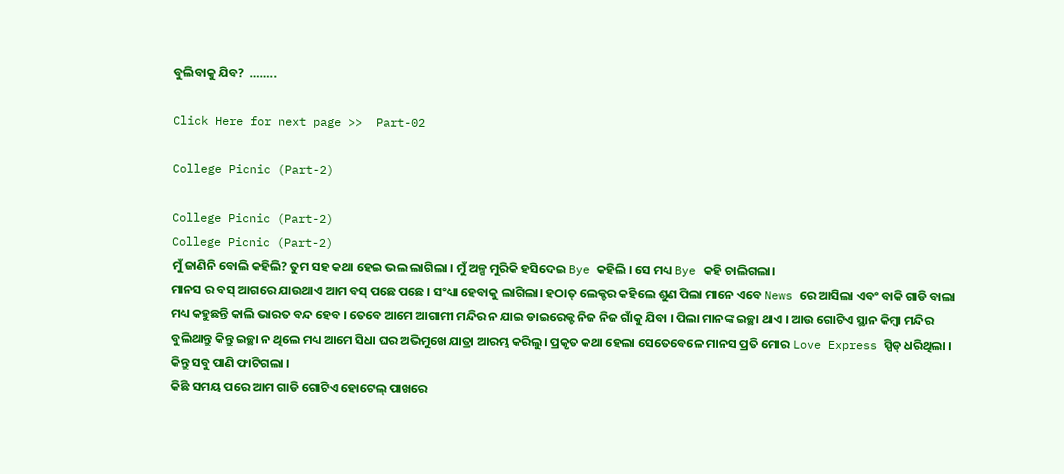ବୁଲିବାକୁ ଯିବ?  ……..

Click Here for next page >>  Part-02

College Picnic (Part-2)

College Picnic (Part-2)
College Picnic (Part-2)
ମୁଁ ଜାଣିନି ବୋଲି କହିଲି? ତୁମ ସହ କଥା ହେଇ ଭଲ ଲାଗିଲା । ମୁଁ ଅଳ୍ପ ମୁରିକି ହସିଦେଇ Bye କହିଲି । ସେ ମଧ୍ୟ Bye କହି ଚାଲିଗଲା।
ମାନସ ର ବସ୍ ଆଗରେ ଯାଉଥାଏ ଆମ ବସ୍ ପଛେ ପଛେ । ସଂଧ୍ୟା ହେବାକୁ ଲାଗିଲା। ହଠାତ୍ ଲେକ୍ଚର କହିଲେ ଶୁଣ ପିଲା ମାନେ ଏବେ News ରେ ଆସିଲା ଏବଂ ବାକି ଗାଡି ବାଲା ମଧ୍ୟ କହୁଛନ୍ତି କାଲି ଭାରତ ବନ୍ଦ ହେବ । ତେବେ ଆମେ ଆଗାମୀ ମନ୍ଦିର ନ ଯାଇ ଡାଇରେକ୍ଟ ନିଜ ନିଜ ଗାଁକୁ ଯିବା । ପିଲା ମାନଙ୍କ ଇଚ୍ଛା ଥାଏ । ଆଉ ଗୋଟିଏ ସ୍ଥାନ କିମ୍ବା ମନ୍ଦିର ବୁଲିଥାନ୍ତୁ କିନ୍ତୁ ଇଚ୍ଛା ନ ଥିଲେ ମଧ୍ୟ ଆମେ ସିଧା ଘର ଅଭିମୁଖେ ଯାତ୍ରା ଆରମ୍ଭ କରିଲୁ। ପ୍ରକୃତ କଥା ହେଲା ସେତେବେଳେ ମାନସ ପ୍ରତି ମୋର Love Express ସ୍ପିଡ୍ ଧରିଥିଲା । କିନ୍ତୁ ସବୁ ପାଣି ଫାଟିଗଲା ।
କିଛି ସମୟ ପରେ ଆମ ଗାଡି ଗୋଟିଏ ହୋଟେଲ୍ ପାଖରେ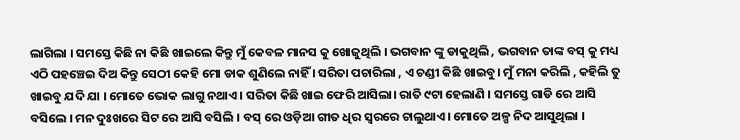ଲାଗିଲା । ସମସ୍ତେ କିଛି ନା କିଛି ଖାଇଲେ କିନ୍ତୁ ମୁଁ କେବଳ ମାନସ କୁ ଖୋଜୁଥିଲି । ଭଗବାନ ଙ୍କୁ ଡାକୁଥିଲି , ଭଗବାନ ତାଙ୍କ ବସ୍ କୁ ମଧ୍ୟ ଏଠି ପହଞ୍ଚେଇ ଦିଅ କିନ୍ତୁ ସେଠୀ କେହି ମୋ ଡାକ ଶୁଣିଲେ ନାହିଁ । ସରିତା ପଚାରିଲା , ଏ ଚଣ୍ଡୀ କିଛି ଖାଇବୁ। ମୁଁ ମନା କରିଲି , କହିଲି ତୁ ଖାଇବୁ ଯଦି ଯା । ମୋତେ ଭୋକ ଲାଗୁ ନଥାଏ । ସରିତା କିଛି ଖାଇ ଫେରି ଆସିଲା। ରାତି ୯ଟା ହେଲାଣି । ସମସ୍ତେ ଗାଡି ରେ ଆସି ବସିଲେ । ମନ ଦୁଃଖରେ ସିଟ ରେ ଆସି ବସିଲି । ବସ୍ ରେ ଓଡ଼ିଆ ଗୀତ ଧିର ସ୍ଵରରେ ଚାଲୁଥାଏ। ମୋତେ ଅଳ୍ପ ନିଦ ଆସୁଥିଲା ।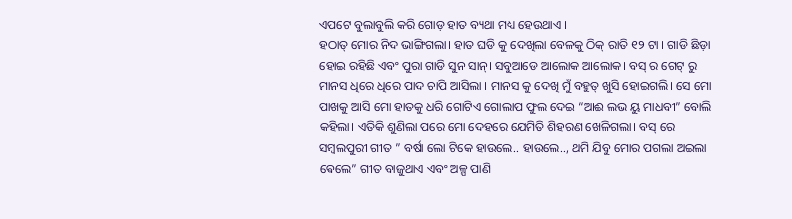ଏପଟେ ବୁଲାବୁଲି କରି ଗୋଡ଼ ହାତ ବ୍ୟଥା ମଧ୍ୟ ହେଉଥାଏ ।
ହଠାତ୍ ମୋର ନିଦ ଭାଙ୍ଗିଗଲା। ହାତ ଘଡି କୁ ଦେଖିଲା ବେଳକୁ ଠିକ୍ ରାତି ୧୨ ଟା । ଗାଡି ଛିଡ଼ା ହୋଇ ରହିଛି ଏବଂ ପୁରା ଗାଡି ସୁନ ସାନ୍। ସବୁଆଡେ ଆଲୋକ ଆଲୋକ। ବସ୍ ର ଗେଟ୍ ରୁ ମାନସ ଧିରେ ଧିରେ ପାଦ ଚାପି ଆସିଲା । ମାନସ କୁ ଦେଖି ମୁଁ ବହୁତ୍ ଖୁସି ହୋଇଗଲି। ସେ ମୋ ପାଖକୁ ଆସି ମୋ ହାତକୁ ଧରି ଗୋଟିଏ ଗୋଲାପ ଫୁଲ ଦେଇ “ଆଈ ଲଭ ୟୁ ମାଧବୀ” ବୋଲି କହିଲା। ଏତିକି ଶୁଣିଲା ପରେ ମୋ ଦେହରେ ଯେମିତି ଶିହରଣ ଖେଳିଗଲା। ବସ୍ ରେ ସମ୍ବଲପୁରୀ ଗୀତ ” ବର୍ଷା ଲୋ ଟିକେ ହାଉଲେ.. ହାଉଲେ.., ଥମି ଯିବୁ ମୋର ପଗଲା ଅଇଲା ଵେଲେ” ଗୀତ ବାଜୁଥାଏ ଏବଂ ଅଳ୍ପ ପାଣି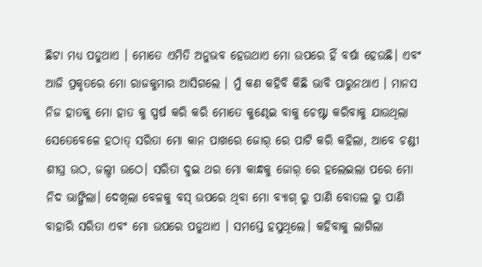ଛିଟା ମଧ୍ୟ ପଡୁଥାଏ । ମୋତେ ଏମିତି ଅନୁଭବ ହେଉଥାଏ ମୋ ଉପରେ ହିଁ ବର୍ଷା ହେଉଛି। ଏବଂ ଆଜି ପ୍ରକୃତରେ ମୋ ରାଜକୁମାର ଆସିଗଲେ । ମୁଁ କଣ କହିବି କିଛି ଭାବି ପାରୁନଥାଏ । ମାନସ ନିଜ ହାତକୁ ମୋ ହାତ କୁ ସ୍ପର୍ଷ କରି କରି ମୋତେ କୁଣ୍ଢେଇ ବାକୁ ଚେଷ୍ଟା କରିବାକୁ ଯାଉଥିଲା ସେତେବେଳେ ହଠାତ୍ ସରିତା ମୋ କାନ ପାଖରେ ଜୋର୍ ରେ ପାଟି କରି କହିଲା, ଆବେ ଚଣ୍ଡୀ ଶୀଘ୍ର ଉଠ, ଜଲ୍ଦୀ ଉଠେ। ସରିତା ଦୁଇ ଥର ମୋ କାନ୍ଧକୁ ଜୋର୍ ରେ ହଲେଇଲା ପରେ ମୋ ନିଦ ଭାଙ୍ଗିଲା। ଦେଖିଲା ବେଳକୁ ବସ୍ ଉପରେ ଥିବା ମୋ ବ୍ୟାଗ୍ ରୁ ପାଣି ବୋତଲ ରୁ ପାଣି ବାହାରି ସରିତା ଏବଂ ମୋ ଉପରେ ପଡୁଥାଏ । ସମସ୍ତେ ହସୁଥିଲେ। କହିବାକୁ ଲାଗିଲା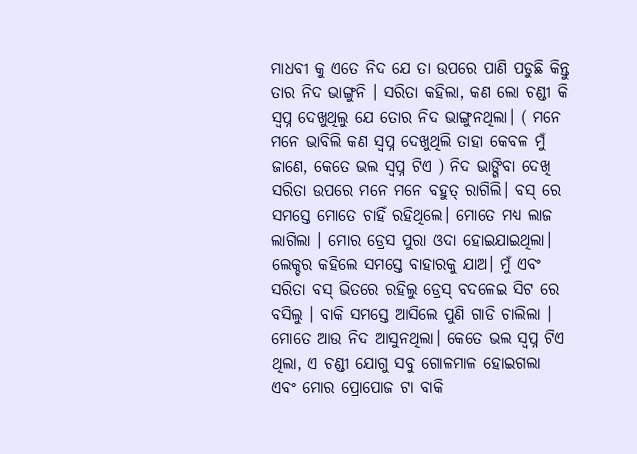ମାଧବୀ କୁ ଏତେ ନିଦ ଯେ ତା ଉପରେ ପାଣି ପଡୁଛି କିନ୍ତୁ ତାର ନିଦ ଭାଙ୍ଗୁନି । ସରିତା କହିଲା, କଣ ଲୋ ଚଣ୍ଡୀ କି ସ୍ଵପ୍ନ ଦେଖୁଥିଲୁ ଯେ ତୋର ନିଦ ଭାଙ୍ଗୁନଥିଲା। ( ମନେ ମନେ ଭାବିଲି କଣ ସ୍ଵପ୍ନ ଦେଖୁଥିଲି ତାହା କେବଳ ମୁଁ ଜାଣେ, କେତେ ଭଲ ସ୍ଵପ୍ନ ଟିଏ ) ନିଦ ଭାଙ୍ଗିବା ଦେଖି ସରିତା ଉପରେ ମନେ ମନେ ବହୁତ୍ ରାଗିଲି। ବସ୍ ରେ ସମସ୍ତେ ମୋତେ ଚାହିଁ ରହିଥିଲେ। ମୋତେ ମଧ୍ୟ ଲାଜ ଲାଗିଲା । ମୋର ଡ୍ରେସ ପୁରା ଓଦା ହୋଇଯାଇଥିଲା। ଲେକ୍ଚର କହିଲେ ସମସ୍ତେ ବାହାରକୁ ଯାଅ। ମୁଁ ଏବଂ ସରିତା ବସ୍ ଭିତରେ ରହିଲୁ ଡ୍ରେସ୍ ବଦଳେଇ ସିଟ ରେ ବସିଲୁ । ବାକି ସମସ୍ତେ ଆସିଲେ ପୁଣି ଗାଡି ଚାଲିଲା । ମୋତେ ଆଉ ନିଦ ଆସୁନଥିଲା। କେତେ ଭଲ ସ୍ଵପ୍ନ ଟିଏ ଥିଲା, ଏ ଚଣ୍ଡୀ ଯୋଗୁ ସବୁ ଗୋଳମାଳ ହୋଇଗଲା ଏବଂ ମୋର ପ୍ରୋପୋଜ ଟା ବାକି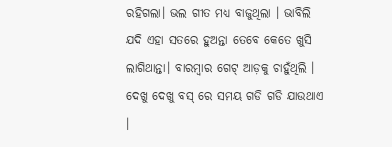ରହିଗଲା। ଭଲ ଗୀତ ମଧ୍ୟ ବାଜୁଥିଲା । ଭାବିଲି ଯଦି ଏହା ସତରେ ହୁଅନ୍ତା ତେବେ କେତେ ଖୁସି ଲାଗିଥାନ୍ତା। ବାରମ୍ବାର ଗେଟ୍ ଆଡ଼କୁ ଚାହୁଁଥିଲି । ଦେଖୁ ଦେଖୁ ବସ୍ ରେ ସମୟ ଗଡି ଗଡି ଯାଉଥାଏ ।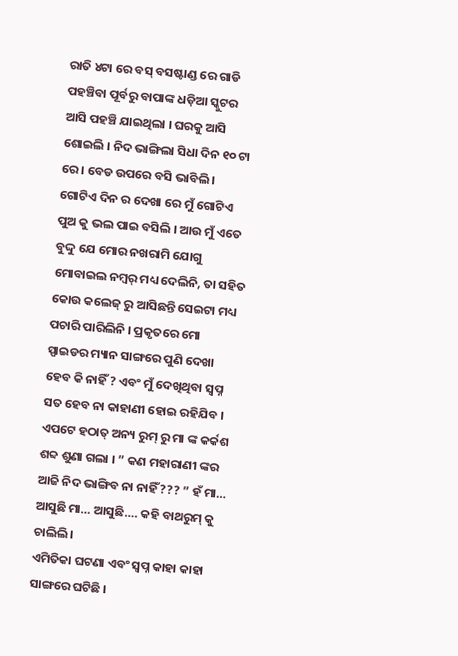ରାତି ୪ଟା ରେ ବସ୍ ବସଷ୍ଟାଣ୍ଡ ରେ ଗାଡି ପହଞ୍ଚିବା ପୂର୍ବରୁ ବାପାଙ୍କ ଧଡ଼ିଆ ସ୍କୁଟର ଆସି ପହଞ୍ଚି ଯାଇଥିଲା । ଘରକୁ ଆସି ଶୋଇଲି । ନିଦ ଭାଙ୍ଗିଲା ସିଧା ଦିନ ୧୦ ଟା ରେ । ବେଡ ଉପରେ ବସି ଭାବିଲି । ଗୋଟିଏ ଦିନ ର ଦେଖା ରେ ମୁଁ ଗୋଟିଏ ପୁଅ କୁ ଭଲ ପାଇ ବସିଲି । ଆଉ ମୁଁ ଏତେ ବୁଦ୍ଦୁ ଯେ ମୋର ନଖରାମି ଯୋଗୁ ମୋବାଇଲ ନମ୍ବର୍ ମଧ୍ୟ ଦେଲିନି, ତା ସହିତ କୋଉ କଲେଜ୍ ରୁ ଆସିଛନ୍ତି ସେଇଟା ମଧ୍ୟ ପଚାରି ପାରିଲିନି । ପ୍ରକୃତରେ ମୋ ସ୍ପାଇଡର ମ୍ୟାନ ସାଙ୍ଗରେ ପୁଣି ଦେଖା ହେବ କି ନାହିଁ ? ଏବଂ ମୁଁ ଦେଖିଥିବା ସ୍ୱପ୍ନ ସତ ହେବ ନା କାହାଣୀ ହୋଇ ରହିଯିବ ।
ଏପଟେ ହଠାତ୍ ଅନ୍ୟ ରୁମ୍ ରୁ ମା ଙ୍କ କର୍କଶ ଶବ୍ଦ ଶୁଣା ଗଲା । ” କଣ ମହାରାଣୀ ଙ୍କର ଆଜି ନିଦ ଭାଙ୍ଗିବ ନା ନାହିଁ ??? ” ହଁ ମା… ଆସୁଛି ମା… ଆସୁଛି…. କହି ବାଥରୁମ୍ କୁ ଚାଲିଲି।
ଏମିତିକା ଘଟଣା ଏବଂ ସ୍ଵପ୍ନ କାହା କାହା ସାଙ୍ଗରେ ଘଟିଛି ।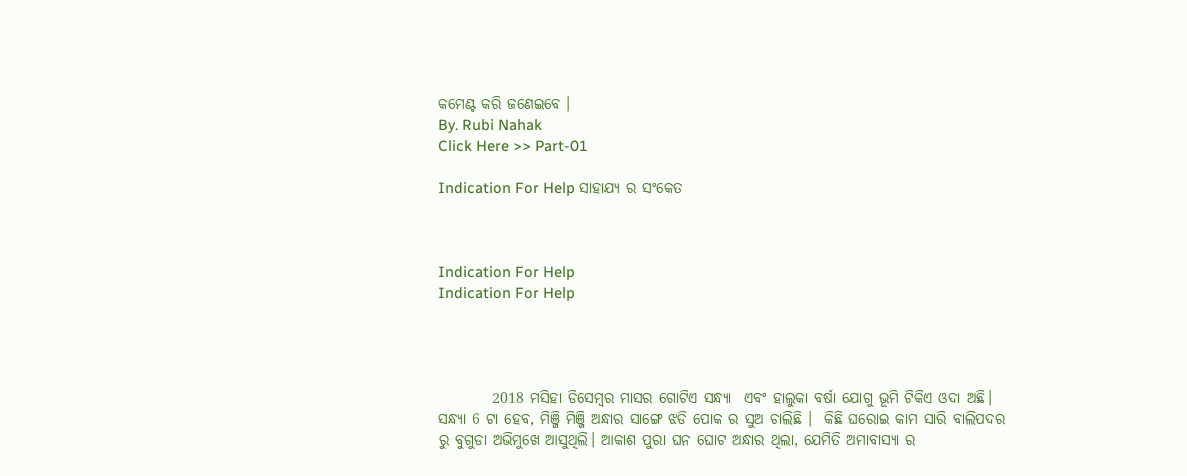କମେଣ୍ଟ କରି ଜଣେଇବେ ।
By. Rubi Nahak
Click Here >> Part-01

Indication For Help ସାହାଯ୍ୟ ର ସଂକେତ



Indication For Help
Indication For Help




         2018 ମସିହା ଡିସେମ୍ବର ମାସର ଗୋଟିଏ ସନ୍ଧ୍ୟା  ଏବଂ ହାଲୁକା ବର୍ଷା ଯୋଗୁ ଭୂମି ଟିକିଏ ଓଦା ଅଛି। ସନ୍ଧ୍ୟା 6 ଟା ହେବ, ମିଞ୍ଜି ମିଞ୍ଜି ଅନ୍ଧାର ସାଙ୍ଗେ ଝଡି ପୋକ ର ସୁଅ ଚାଲିଛି ।  କିଛି ଘରୋଇ କାମ ସାରି ବାଲିପଦର ରୁ ବୁଗୁଡା ଅଭିମୁଖେ ଆସୁଥିଲି। ଆକାଶ ପୁରା ଘନ ଘୋଟ ଅନ୍ଧାର ଥିଲା, ଯେମିତି ଅମାବାସ୍ୟା ର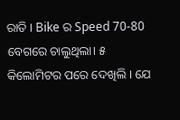ରାତି । Bike ର Speed 70-80 ବେଗରେ ଚାଲୁଥିଲା। ୫ କିଲୋମିଟର ପରେ ଦେଖିଲି । ଯେ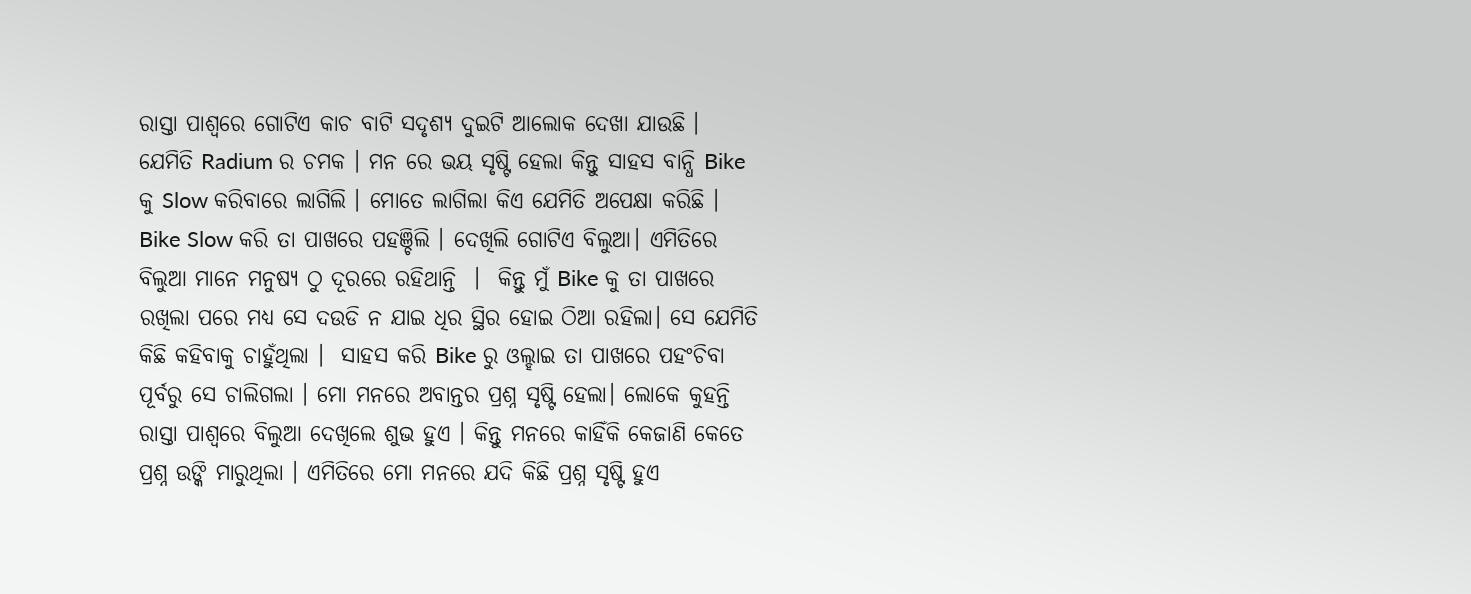ରାସ୍ତା ପାଶ୍ୱରେ ଗୋଟିଏ କାଚ ବାଟି ସଦୃଶ୍ୟ ଦୁଇଟି ଆଲୋକ ଦେଖା ଯାଉଛି । ଯେମିତି Radium ର ଚମକ । ମନ ରେ ଭୟ ସୃଷ୍ଟି ହେଲା କିନ୍ତୁ ସାହସ ବାନ୍ଧି Bike କୁ Slow କରିବାରେ ଲାଗିଲି । ମୋତେ ଲାଗିଲା କିଏ ଯେମିତି ଅପେକ୍ଷା କରିଛି ।  Bike Slow କରି ତା ପାଖରେ ପହଞ୍ଚିଲି । ଦେଖିଲି ଗୋଟିଏ ବିଲୁଆ। ଏମିତିରେ ବିଲୁଆ ମାନେ ମନୁଷ୍ୟ ଠୁ ଦୂରରେ ରହିଥାନ୍ତି  ।  କିନ୍ତୁ ମୁଁ Bike କୁ ତା ପାଖରେ ରଖିଲା ପରେ ମଧ୍ୟ ସେ ଦଉଡି ନ ଯାଇ ଧିର ସ୍ଥିର ହୋଇ ଠିଆ ରହିଲା। ସେ ଯେମିତି କିଛି କହିବାକୁ ଚାହୁଁଥିଲା ।  ସାହସ କରି Bike ରୁ ଓଲ୍ହାଇ ତା ପାଖରେ ପହଂଚିବା ପୂର୍ବରୁ ସେ ଚାଲିଗଲା । ମୋ ମନରେ ଅବାନ୍ତର ପ୍ରଶ୍ନ ସୃଷ୍ଟି ହେଲା। ଲୋକେ କୁହନ୍ତି ରାସ୍ତା ପାଶ୍ୱରେ ବିଲୁଆ ଦେଖିଲେ ଶୁଭ ହୁଏ । କିନ୍ତୁ ମନରେ କାହିଁକି କେଜାଣି କେତେ ପ୍ରଶ୍ନ ଉଙ୍କି ମାରୁଥିଲା । ଏମିତିରେ ମୋ ମନରେ ଯଦି କିଛି ପ୍ରଶ୍ନ ସୃଷ୍ଟି ହୁଏ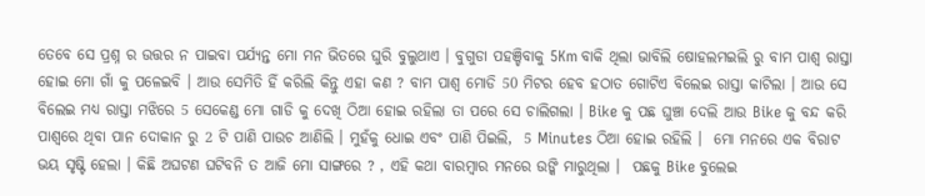ତେବେ ସେ ପ୍ରଶ୍ନ ର ଉତ୍ତର ନ ପାଇବା ପର୍ଯ୍ୟନ୍ତ ମୋ ମନ ଭିତରେ ଘୁରି ବୁଲୁଥାଏ । ବୁଗୁଡା ପହଞ୍ଚିବାକୁ 5Km ବାକି ଥିଲା ଭାବିଲି ଷୋହଲମଇଲି ରୁ ବାମ ପାଶ୍ୱ ରାସ୍ତା ହୋଇ ମୋ ଗାଁ କୁ ପଳେଇବି । ଆଉ ସେମିତି ହିଁ କରିଲି କିନ୍ତୁ ଏହା କଣ ? ବାମ ପାଶ୍ୱ ମୋଡି 50 ମିଟର ହେବ ହଠାତ ଗୋଟିଏ ବିଲେଇ ରାସ୍ତା କାଟିଲା । ଆଉ ସେ ବିଲେଇ ମଧ୍ୟ ରାସ୍ତା ମଝିରେ 5 ସେକେଣ୍ଡ ମୋ ଗାଡି କୁ ଦେଖି ଠିଆ ହୋଇ ରହିଲା ତା ପରେ ସେ ଚାଲିଗଲା । Bike କୁ ପଛ ଘୁଞ୍ଚା ଦେଲି ଆଉ Bike କୁ ବନ୍ଦ କରି ପାଶ୍ୱରେ ଥିବା ପାନ ଦୋକାନ ରୁ 2 ଟି ପାଣି ପାଉଚ ଆଣିଲି । ମୁହଁକୁ ଧୋଇ ଏବଂ ପାଣି ପିଇଲି,  5 Minutes ଠିଆ ହୋଇ ରହିଲି ।  ମୋ ମନରେ ଏକ ବିରାଟ ଭୟ ସୃଷ୍ଟି ହେଲା । କିଛି ଅଘଟଣ ଘଟିବନି ତ ଆଜି ମୋ ସାଙ୍ଗରେ ? , ଏହି କଥା ବାରମ୍ବାର ମନରେ ଉଙ୍କି ମାରୁଥିଲା ।  ପଛକୁ Bike ବୁଲେଇ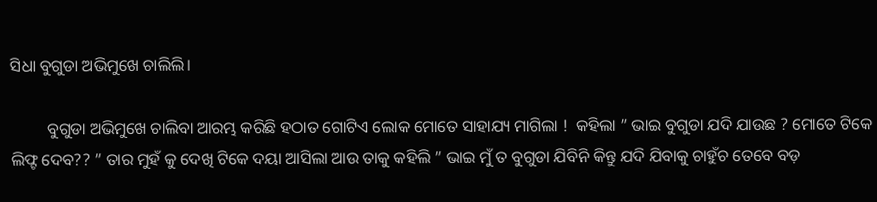ସିଧା ବୁଗୁଡା ଅଭିମୁଖେ ଚାଲିଲି।

         ବୁଗୁଡା ଅଭିମୁଖେ ଚାଲିବା ଆରମ୍ଭ କରିଛି ହଠାତ ଗୋଟିଏ ଲୋକ ମୋତେ ସାହାଯ୍ୟ ମାଗିଲା !  କହିଲା ” ଭାଇ ବୁଗୁଡା ଯଦି ଯାଉଛ ? ମୋତେ ଟିକେ ଲିଫ୍ଟ ଦେବ?? ” ତାର ମୁହଁ କୁ ଦେଖି ଟିକେ ଦୟା ଆସିଲା ଆଉ ତାକୁ କହିଲି ” ଭାଇ ମୁଁ ତ ବୁଗୁଡା ଯିବିନି କିନ୍ତୁ ଯଦି ଯିବାକୁ ଚାହୁଁଚ ତେବେ ବଡ଼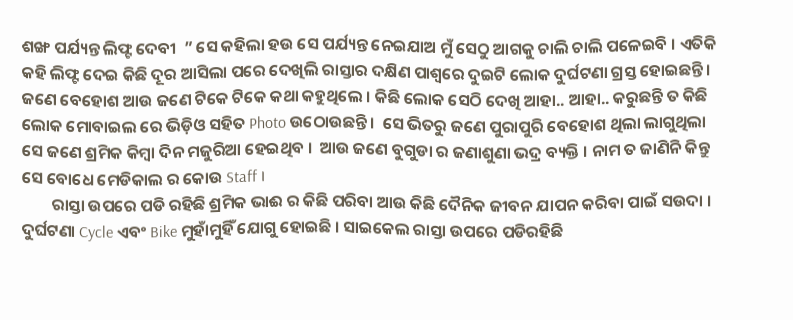ଶଙ୍ଖ ପର୍ଯ୍ୟନ୍ତ ଲିଫ୍ଟ ଦେବୀ  ” ସେ କହିଲା ହଉ ସେ ପର୍ଯ୍ୟନ୍ତ ନେଇଯାଅ ମୁଁ ସେଠୁ ଆଗକୁ ଚାଲି ଚାଲି ପଳେଇବି । ଏତିକି କହି ଲିଫ୍ଟ ଦେଇ କିଛି ଦୂର ଆସିଲା ପରେ ଦେଖିଲି ରାସ୍ତାର ଦକ୍ଷିଣ ପାଶ୍ୱରେ ଦୁଇଟି ଲୋକ ଦୁର୍ଘଟଣା ଗ୍ରସ୍ତ ହୋଇଛନ୍ତି। ଜଣେ ବେହୋଶ ଆଉ ଜଣେ ଟିକେ ଟିକେ କଥା କହୁଥିଲେ । କିଛି ଲୋକ ସେଠି ଦେଖି ଆହା.. ଆହା.. କରୁଛନ୍ତି ତ କିଛି ଲୋକ ମୋବାଇଲ ରେ ଭିଡ଼ିଓ ସହିତ Photo ଉଠୋଉଛନ୍ତି ।  ସେ ଭିତରୁ ଜଣେ ପୁରାପୁରି ବେହୋଶ ଥିଲା ଲାଗୁଥିଲା ସେ ଜଣେ ଶ୍ରମିକ କିମ୍ବା ଦିନ ମଜୁରିଆ ହେଇଥିବ ।  ଆଉ ଜଣେ ବୁଗୁଡା ର ଜଣାଶୁଣା ଭଦ୍ର ବ୍ୟକ୍ତି । ନାମ ତ ଜାଣିନି କିନ୍ତୁ ସେ ବୋଧେ ମେଡିକାଲ ର କୋଉ Staff ।
        ରାସ୍ତା ଉପରେ ପଡି ରହିଛି ଶ୍ରମିକ ଭାଈ ର କିଛି ପରିବା ଆଉ କିଛି ଦୈନିକ ଜୀବନ ଯାପନ କରିବା ପାଇଁ ସଉଦା । ଦୁର୍ଘଟଣା Cycle ଏବଂ Bike ମୁହାଁମୁହିଁ ଯୋଗୁ ହୋଇଛି । ସାଇକେଲ ରାସ୍ତା ଉପରେ ପଡିରହିଛି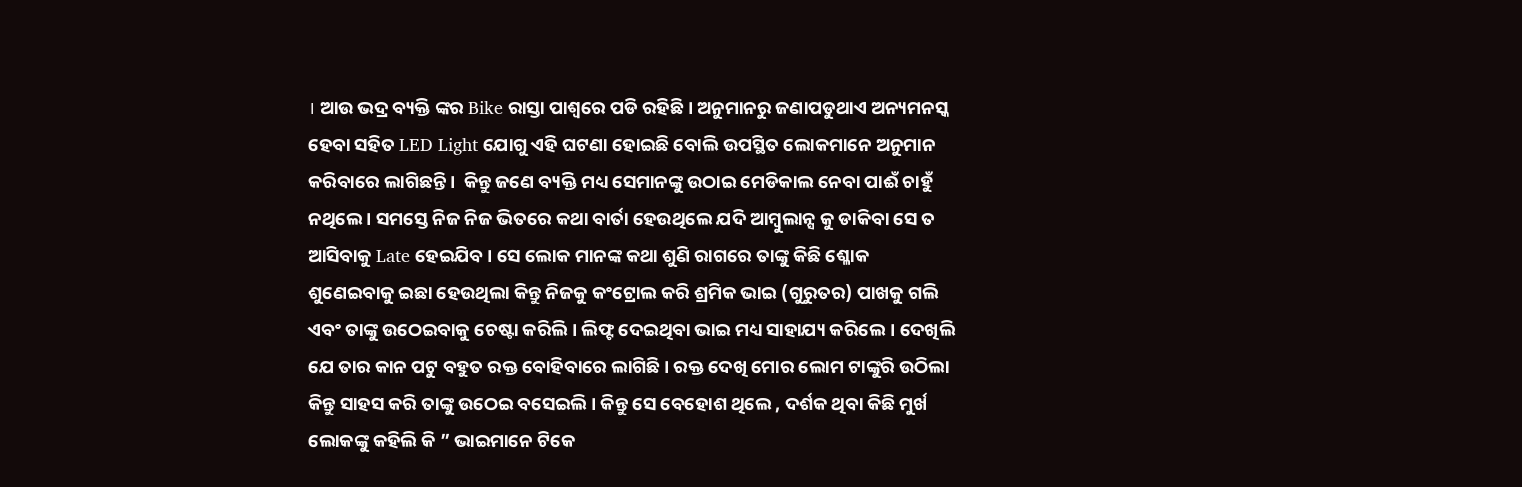। ଆଉ ଭଦ୍ର ବ୍ୟକ୍ତି ଙ୍କର Bike ରାସ୍ତା ପାଶ୍ୱରେ ପଡି ରହିଛି । ଅନୁମାନରୁ ଜଣାପଡୁଥାଏ ଅନ୍ୟମନସ୍କ ହେବା ସହିତ LED Light ଯୋଗୁ ଏହି ଘଟଣା ହୋଇଛି ବୋଲି ଉପସ୍ଥିତ ଲୋକମାନେ ଅନୁମାନ କରିବାରେ ଲାଗିଛନ୍ତି ।  କିନ୍ତୁ ଜଣେ ବ୍ୟକ୍ତି ମଧ୍ୟ ସେମାନଙ୍କୁ ଉଠାଇ ମେଡିକାଲ ନେବା ପାଈଁ ଚାହୁଁ ନଥିଲେ । ସମସ୍ତେ ନିଜ ନିଜ ଭିତରେ କଥା ବାର୍ତା ହେଉଥିଲେ ଯଦି ଆମ୍ବୁଲାନ୍ସ କୁ ଡାକିବା ସେ ତ ଆସିବାକୁ Late ହେଇଯିବ । ସେ ଲୋକ ମାନଙ୍କ କଥା ଶୁଣି ରାଗରେ ତାଙ୍କୁ କିଛି ଶ୍ଳୋକ ଶୁଣେଇବାକୁ ଇଛା ହେଉଥିଲା କିନ୍ତୁ ନିଜକୁ କଂଟ୍ରୋଲ କରି ଶ୍ରମିକ ଭାଇ (ଗୁରୁତର) ପାଖକୁ ଗଲି ଏବଂ ତାଙ୍କୁ ଉଠେଇବାକୁ ଚେଷ୍ଟା କରିଲି। ଲିଫ୍ଟ ଦେଇଥିବା ଭାଇ ମଧ୍ୟ ସାହାଯ୍ୟ କରିଲେ। ଦେଖିଲି ଯେ ତାର କାନ ପଟୁ ବହୁତ ରକ୍ତ ବୋହିବାରେ ଲାଗିଛି । ରକ୍ତ ଦେଖି ମୋର ଲୋମ ଟାଙ୍କୁରି ଉଠିଲା କିନ୍ତୁ ସାହସ କରି ତାଙ୍କୁ ଉଠେଇ ବସେଇଲି । କିନ୍ତୁ ସେ ବେହୋଶ ଥିଲେ , ଦର୍ଶକ ଥିବା କିଛି ମୁର୍ଖ ଲୋକଙ୍କୁ କହିଲି କି ” ଭାଇମାନେ ଟିକେ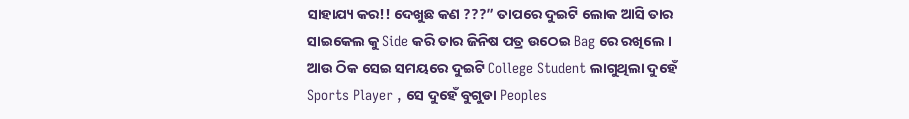ସାହାଯ୍ୟ କର!! ଦେଖୁଛ କଣ ???” ତାପରେ ଦୁଇଟି ଲୋକ ଆସି ତାର ସାଇକେଲ କୁ Side କରି ତାର ଜିନିଷ ପତ୍ର ଉଠେଇ Bag ରେ ରଖିଲେ । ଆଉ ଠିକ ସେଇ ସମୟରେ ଦୁଇଟି College Student ଲାଗୁଥିଲା ଦୁହେଁ Sports Player , ସେ ଦୁହେଁ ବୁଗୁଡା Peoples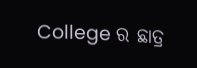College ର ଛାତ୍ର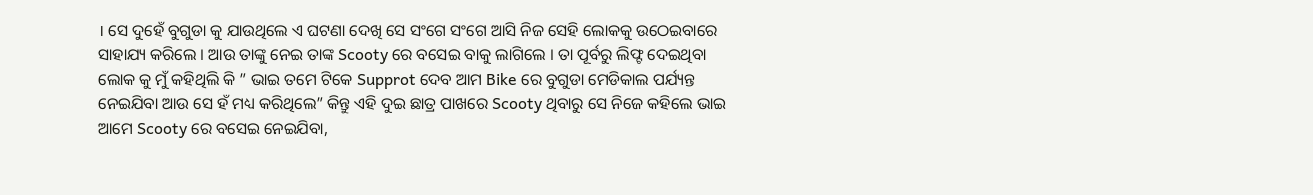। ସେ ଦୁହେଁ ବୁଗୁଡା କୁ ଯାଉଥିଲେ ଏ ଘଟଣା ଦେଖି ସେ ସଂଗେ ସଂଗେ ଆସି ନିଜ ସେହି ଲୋକକୁ ଉଠେଇବାରେ ସାହାଯ୍ୟ କରିଲେ । ଆଉ ତାଙ୍କୁ ନେଇ ତାଙ୍କ Scooty ରେ ବସେଇ ବାକୁ ଲାଗିଲେ । ତା ପୂର୍ବରୁ ଲିଫ୍ଟ ଦେଇଥିବା ଲୋକ କୁ ମୁଁ କହିଥିଲି କି ” ଭାଇ ତମେ ଟିକେ Supprot ଦେବ ଆମ Bike ରେ ବୁଗୁଡା ମେଡିକାଲ ପର୍ଯ୍ୟନ୍ତ ନେଇଯିବା ଆଉ ସେ ହଁ ମଧ୍ୟ କରିଥିଲେ” କିନ୍ତୁ ଏହି ଦୁଇ ଛାତ୍ର ପାଖରେ Scooty ଥିବାରୁ ସେ ନିଜେ କହିଲେ ଭାଇ ଆମେ Scooty ରେ ବସେଇ ନେଇଯିବା,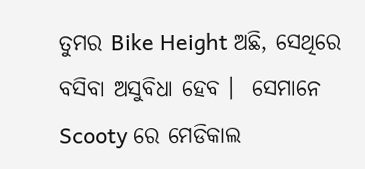ତୁମର Bike Height ଅଛି, ସେଥିରେ ବସିବା ଅସୁବିଧା ହେବ ।  ସେମାନେ Scooty ରେ ମେଡିକାଲ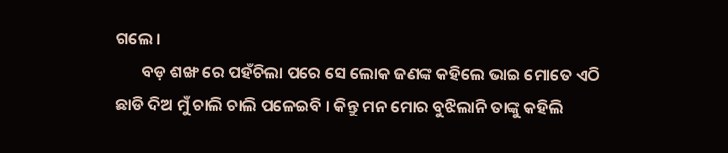ଗଲେ ।
       ବଡ଼ ଶଙ୍ଖ ରେ ପହଁଚିଲା ପରେ ସେ ଲୋକ ଜଣଙ୍କ କହିଲେ ଭାଇ ମୋତେ ଏଠି ଛାଡି ଦିଅ ମୁଁ ଚାଲି ଚାଲି ପଳେଇବି । କିନ୍ତୁ ମନ ମୋର ବୁଝିଲାନି ତାଙ୍କୁ କହିଲି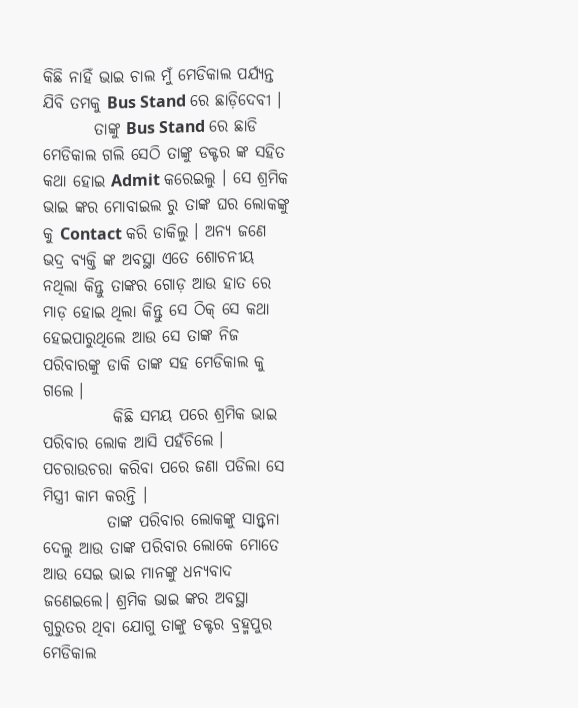କିଛି ନାହିଁ ଭାଇ ଚାଲ ମୁଁ ମେଡିକାଲ ପର୍ଯ୍ୟନ୍ତ ଯିବି ତମକୁ Bus Stand ରେ ଛାଡ଼ିଦେବୀ ।
        ତାଙ୍କୁ Bus Stand ରେ ଛାଡି ମେଡିକାଲ ଗଲି ସେଠି ତାଙ୍କୁ ଡକ୍ଟର ଙ୍କ ସହିତ କଥା ହୋଇ Admit କରେଇଲୁ । ସେ ଶ୍ରମିକ ଭାଇ ଙ୍କର ମୋବାଇଲ ରୁ ତାଙ୍କ ଘର ଲୋକଙ୍କୁ କୁ Contact କରି ଡାକିଲୁ । ଅନ୍ୟ ଜଣେ ଭଦ୍ର ବ୍ୟକ୍ତି ଙ୍କ ଅବସ୍ଥା ଏତେ ଶୋଚନୀୟ ନଥିଲା କିନ୍ତୁ ତାଙ୍କର ଗୋଡ଼ ଆଉ ହାତ ରେ ମାଡ଼ ହୋଇ ଥିଲା କିନ୍ତୁ ସେ ଠିକ୍ ସେ କଥା ହେଇପାରୁଥିଲେ ଆଉ ସେ ତାଙ୍କ ନିଜ ପରିବାରଙ୍କୁ ଡାକି ତାଙ୍କ ସହ ମେଡିକାଲ କୁ ଗଲେ ।
           କିଛି ସମୟ ପରେ ଶ୍ରମିକ ଭାଇ ପରିବାର ଲୋକ ଆସି ପହଁଚିଲେ । ପଚରାଉଚରା କରିବା ପରେ ଜଣା ପଡିଲା ସେ ମିସ୍ତ୍ରୀ କାମ କରନ୍ତି ।
          ତାଙ୍କ ପରିବାର ଲୋକଙ୍କୁ ସାନ୍ତ୍ୱନା ଦେଲୁ ଆଉ ତାଙ୍କ ପରିବାର ଲୋକେ ମୋତେ ଆଉ ସେଇ ଭାଇ ମାନଙ୍କୁ ଧନ୍ୟବାଦ ଜଣେଇଲେ। ଶ୍ରମିକ ଭାଇ ଙ୍କର ଅବସ୍ଥା ଗୁରୁତର ଥିବା ଯୋଗୁ ତାଙ୍କୁ ଡକ୍ଟର ବ୍ରହ୍ମପୁର ମେଡିକାଲ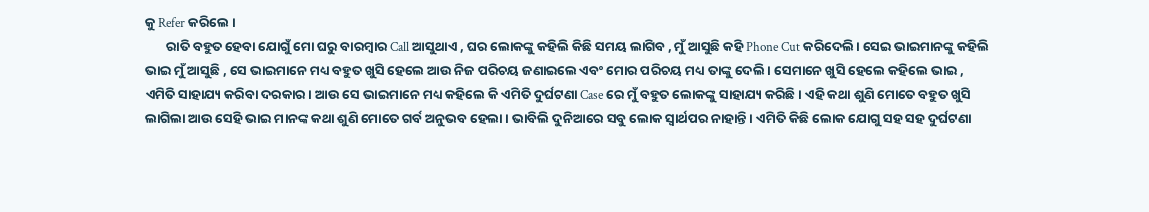କୁ Refer କରିଲେ ।
       ରାତି ବହୁତ ହେବା ଯୋଗୁଁ ମୋ ଘରୁ ବାରମ୍ବାର Call ଆସୁଥାଏ , ଘର ଲୋକଙ୍କୁ କହିଲି କିଛି ସମୟ ଲାଗିବ , ମୁଁ ଆସୁଛି କହି Phone Cut କରିଦେଲି। ସେଇ ଭାଇମାନଙ୍କୁ କହିଲି ଭାଇ ମୁଁ ଆସୁଛି , ସେ ଭାଇମାନେ ମଧ୍ୟ ବହୁତ ଖୁସି ହେଲେ ଆଉ ନିଜ ପରିଚୟ ଜଣାଇଲେ ଏବଂ ମୋର ପରିଚୟ ମଧ୍ୟ ତାଙ୍କୁ ଦେଲି । ସେମାନେ ଖୁସି ହେଲେ କହିଲେ ଭାଇ , ଏମିତି ସାହାଯ୍ୟ କରିବା ଦରକାର। ଆଉ ସେ ଭାଇମାନେ ମଧ୍ୟ କହିଲେ କି ଏମିତି ଦୁର୍ଘଟଣା Case ରେ ମୁଁ ବହୁତ ଲୋକଙ୍କୁ ସାହାଯ୍ୟ କରିଛି । ଏହି କଥା ଶୁଣି ମୋତେ ବହୁତ ଖୁସି ଲାଗିଲା ଆଉ ସେହି ଭାଇ ମାନଙ୍କ କଥା ଶୁଣି ମୋତେ ଗର୍ବ ଅନୁଭବ ହେଲା । ଭାବିଲି ଦୁନିଆରେ ସବୁ ଲୋକ ସ୍ୱାର୍ଥପର ନାହାନ୍ତି । ଏମିତି କିଛି ଲୋକ ଯୋଗୁ ସହ ସହ ଦୁର୍ଘଟଣା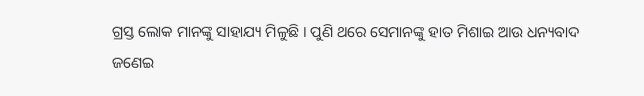ଗ୍ରସ୍ତ ଲୋକ ମାନଙ୍କୁ ସାହାଯ୍ୟ ମିଳୁଛି । ପୁଣି ଥରେ ସେମାନଙ୍କୁ ହାତ ମିଶାଇ ଆଉ ଧନ୍ୟବାଦ ଜଣେଇ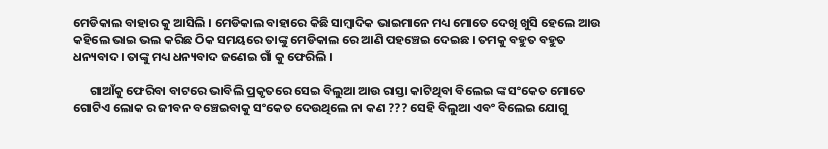ମେଡିକାଲ ବାହାର କୁ ଆସିଲି । ମେଡିକାଲ ବାହାରେ କିଛି ସାମ୍ବାଦିକ ଭାଇମାନେ ମଧ୍ୟ ମୋତେ ଦେଖି ଖୁସି ହେଲେ ଆଉ କହିଲେ ଭାଇ ଭଲ କରିଛ ଠିକ ସମୟରେ ତାଙ୍କୁ ମେଡିକାଲ ରେ ଆଣି ପହଞ୍ଚେଇ ଦେଇଛ । ତମକୁ ବହୁତ ବହୁତ ଧନ୍ୟବାଦ। ତାଙ୍କୁ ମଧ୍ୟ ଧନ୍ୟବାଦ ଜଣେଇ ଗାଁ କୁ ଫେରିଲି ।

      ଗାଆଁକୁ ଫେରିବା ବାଟରେ ଭାବିଲି ପ୍ରକୃତରେ ସେଇ ବିଲୁଆ ଆଉ ରାସ୍ତା କାଟିଥିବା ବିଲେଇ ଙ୍କ ସଂକେତ ମୋତେ ଗୋଟିଏ ଲୋକ ର ଜୀବନ ବଞ୍ଚେଇବାକୁ ସଂକେତ ଦେଉଥିଲେ ନା କଣ ??? ସେହି ବିଲୁଆ ଏବଂ ବିଲେଇ ଯୋଗୁ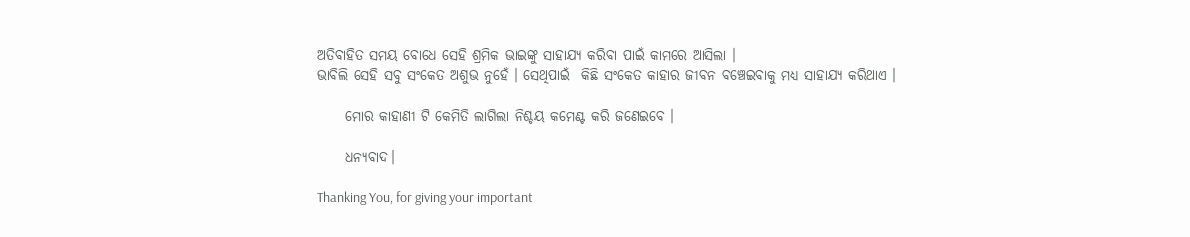ଅତିବାହିତ ସମୟ ବୋଧେ ସେହି ଶ୍ରମିକ ଭାଇଙ୍କୁ ସାହାଯ୍ୟ କରିବା ପାଇଁ କାମରେ ଆସିଲା ।
ଭାବିଲି ସେହି ସବୁ ସଂକେତ ଅଶୁଭ ନୁହେଁ । ସେଥିପାଇଁ  କିଛି ସଂକେତ କାହାର ଜୀବନ ବଞ୍ଚେଇବାକୁ ମଧ୍ୟ ସାହାଯ୍ୟ କରିଥାଏ ।

     ମୋର କାହାଣୀ ଟି କେମିତି ଲାଗିଲା ନିଶ୍ଚୟ କମେଣ୍ଟ କରି ଜଣେଇବେ ।

     ଧନ୍ୟବାଦ।

Thanking You, for giving your important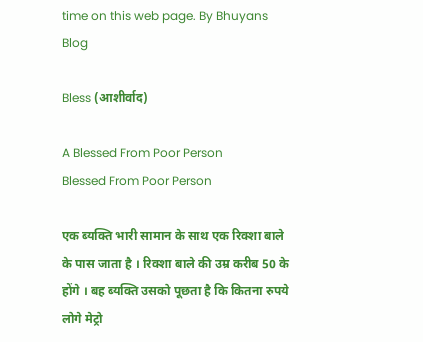time on this web page. By Bhuyans Blog

Bless (आशीर्वाद)

A Blessed From Poor Person
Blessed From Poor Person

एक ब्यक्ति भारी सामान के साथ एक रिक्शा बाले के पास जाता है । रिक्शा बाले की उम्र करीब 50 के होंगे । बह ब्यक्ति उसको पूछता है कि कितना रुपये लोगे मेट्रो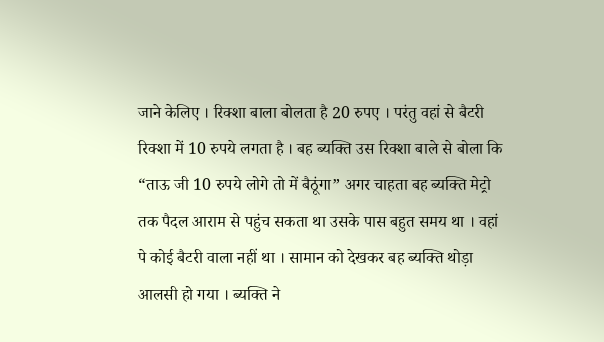जाने केलिए । रिक्शा बाला बोलता है 20 रुपए । परंतु वहां से बैटरी रिक्शा में 10 रुपये लगता है । बह ब्यक्ति उस रिक्शा बाले से बोला कि “ताऊ जी 10 रुपये लोगे तो में बैठूंगा” अगर चाहता बह ब्यक्ति मेट्रो तक पैदल आराम से पहुंच सकता था उसके पास बहुत समय था । वहां पे कोई बैटरी वाला नहीं था । सामान को देखकर बह ब्यक्ति थोड़ा आलसी हो गया । ब्यक्ति ने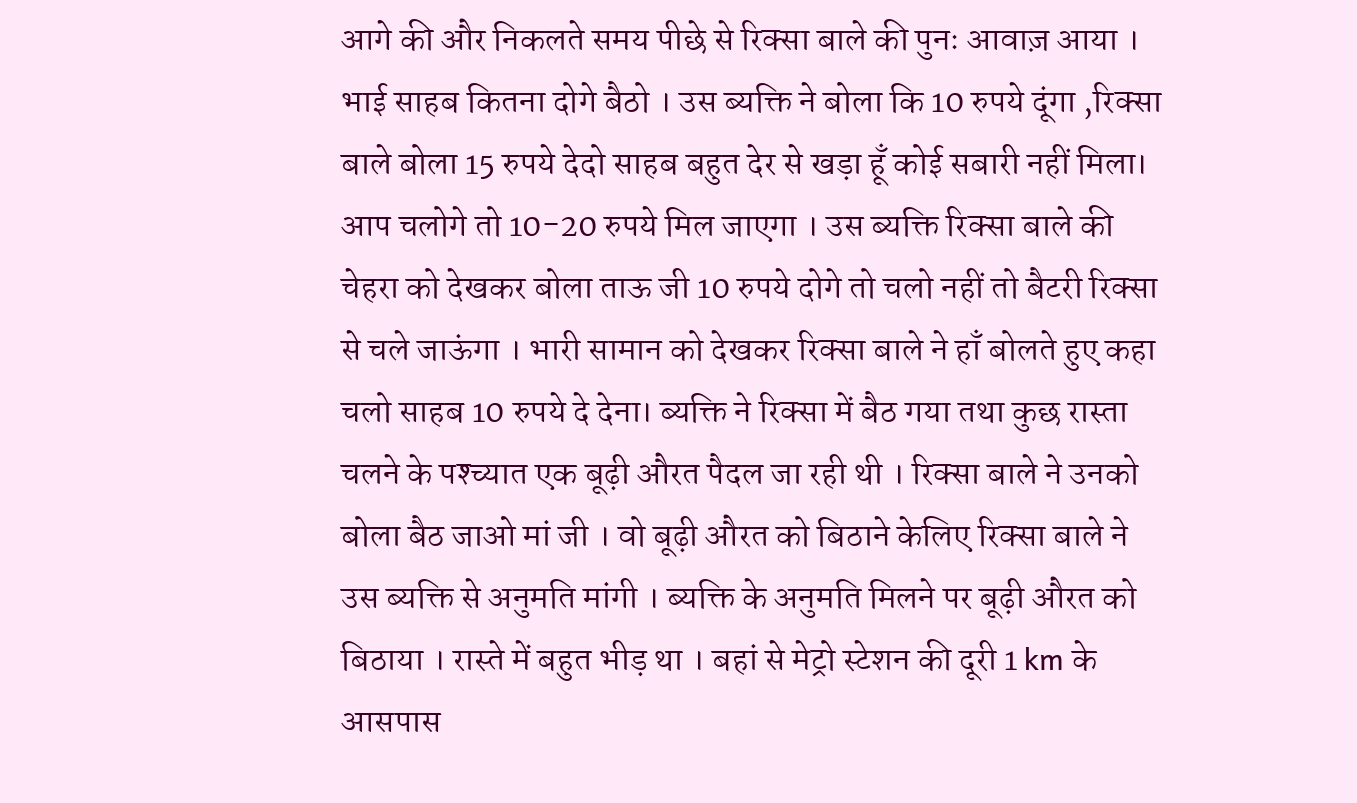आगे की और निकलते समय पीछे से रिक्सा बाले की पुनः आवाज़ आया । भाई साहब कितना दोगे बैठो । उस ब्यक्ति ने बोला कि 10 रुपये दूंगा ,रिक्सा बाले बोला 15 रुपये देदो साहब बहुत देर से खड़ा हूँ कोई सबारी नहीं मिला। आप चलोगे तो 10-20 रुपये मिल जाएगा । उस ब्यक्ति रिक्सा बाले की चेहरा को देखकर बोला ताऊ जी 10 रुपये दोगे तो चलो नहीं तो बैटरी रिक्सा से चले जाऊंगा । भारी सामान को देखकर रिक्सा बाले ने हाँ बोलते हुए कहा चलो साहब 10 रुपये दे देना। ब्यक्ति ने रिक्सा में बैठ गया तथा कुछ रास्ता चलने के पश्च्यात एक बूढ़ी औरत पैदल जा रही थी । रिक्सा बाले ने उनको बोला बैठ जाओ मां जी । वो बूढ़ी औरत को बिठाने केलिए रिक्सा बाले ने उस ब्यक्ति से अनुमति मांगी । ब्यक्ति के अनुमति मिलने पर बूढ़ी औरत को बिठाया । रास्ते में बहुत भीड़ था । बहां से मेट्रो स्टेशन की दूरी 1 km के आसपास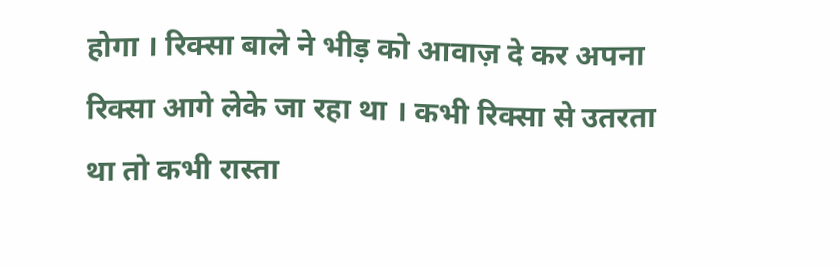होगा । रिक्सा बाले ने भीड़ को आवाज़ दे कर अपना रिक्सा आगे लेके जा रहा था । कभी रिक्सा से उतरता था तो कभी रास्ता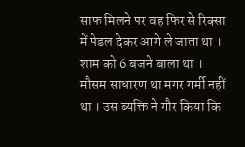साफ मिलने पर वह फिर से रिक्सा में पेडल देकर आगे ले जाता था । शाम को 6 बजने बाला था । मौसम साधारण था मगर गर्मी नहीं था । उस ब्यक्ति ने गौर किया कि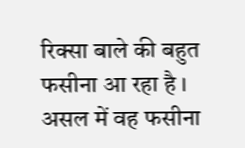रिक्सा बाले की बहुत फसीना आ रहा है । असल में वह फसीना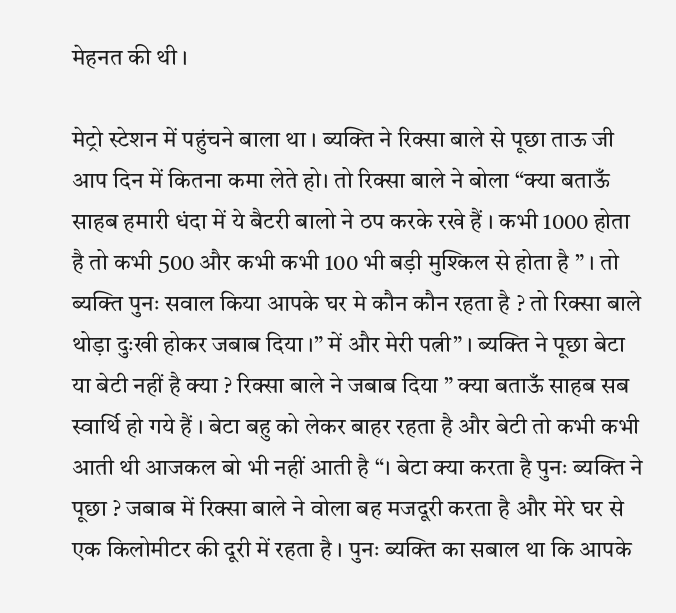मेहनत की थी ।

मेट्रो स्टेशन में पहुंचने बाला था । ब्यक्ति ने रिक्सा बाले से पूछा ताऊ जी आप दिन में कितना कमा लेते हो। तो रिक्सा बाले ने बोला “क्या बताऊँ साहब हमारी धंदा में ये बैटरी बालो ने ठप करके रखे हैं । कभी 1000 होता है तो कभी 500 और कभी कभी 100 भी बड़ी मुश्किल से होता है ” । तो ब्यक्ति पुनः सवाल किया आपके घर मे कौन कौन रहता है ? तो रिक्सा बाले थोड़ा दुःखी होकर जबाब दिया ।” में और मेरी पत्नी” । ब्यक्ति ने पूछा बेटा या बेटी नहीं है क्या ? रिक्सा बाले ने जबाब दिया ” क्या बताऊँ साहब सब स्वार्थि हो गये हैं । बेटा बहु को लेकर बाहर रहता है और बेटी तो कभी कभी आती थी आजकल बो भी नहीं आती है “। बेटा क्या करता है पुनः ब्यक्ति ने पूछा ? जबाब में रिक्सा बाले ने वोला बह मजदूरी करता है और मेरे घर से एक किलोमीटर की दूरी में रहता है । पुनः ब्यक्ति का सबाल था कि आपके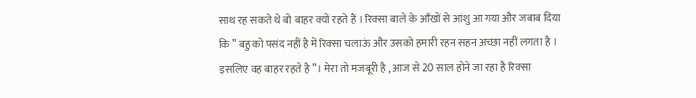साथ रह सकते थे बो बाहर क्यों रहते हैं । रिक्सा बाले के आँखों से आंशु आ गया और जबाब दिया कि ” बहु को पसंद नहीं है में रिक्सा चलाऊं और उसको हमारी रहन सहन अच्छा नहीं लगता है । इसलिए वह बाहर रहते है”। मेरा तो मजबूरी है , आज से 20 साल होने जा रहा है रिक्सा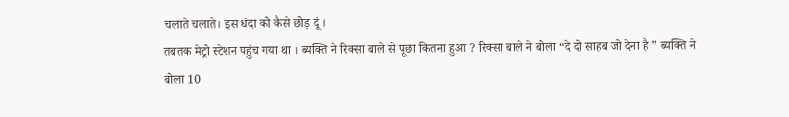चलाते चलाते। इस धंदा को कैसे छोड़ दूं ।
तबतक मेट्रो स्टेशन पहुंच गया था । ब्यक्ति ने रिक्सा बाले से पूछा कितना हुआ ? रिक्सा बाले ने बोला “दे दो साहब जो देना है ” ब्यक्ति ने बोला 10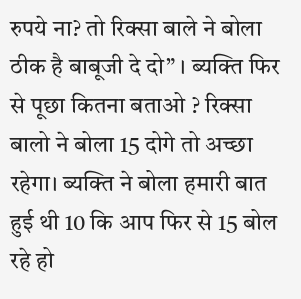रुपये ना? तो रिक्सा बाले ने बोला ठीक है बाबूजी दे दो” । ब्यक्ति फिर से पूछा कितना बताओ ? रिक्सा बालो ने बोला 15 दोगे तो अच्छा रहेगा। ब्यक्ति ने बोला हमारी बात हुई थी 10 कि आप फिर से 15 बोल रहे हो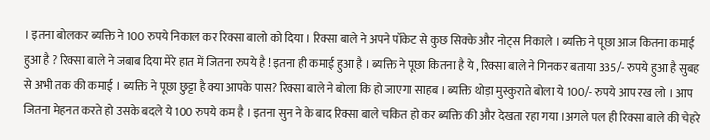। इतना बोलकर ब्यक्ति ने 100 रुपये निकाल कर रिक्सा बालो को दिया । रिक्सा बाले ने अपने पॉकेट से कुछ सिक्के और नोट्स निकाले । ब्यक्ति ने पूछा आज कितना कमाई हुआ है ? रिक्सा बाले ने जबाब दिया मेरे हात में जितना रुपये है ! इतना ही कमाई हुआ है । ब्यक्ति ने पूछा कितना है ये , रिक्सा बाले ने गिनकर बताया 335/- रुपये हुआ है सुबह से अभी तक की कमाई । ब्यक्ति ने पूछा छुट्टा है क्या आपके पास? रिक्सा बाले ने बोला कि हो जाएगा साहब । ब्यक्ति थोड़ा मुस्कुराते बोला ये 100/- रुपये आप रख लो । आप जितना मेहनत करते हो उसके बदले ये 100 रुपये कम है । इतना सुन ने के बाद रिक्सा बाले चकित हो कर ब्यक्ति की और देखता रहा गया ।अगले पल ही रिक्सा बाले की चेहरे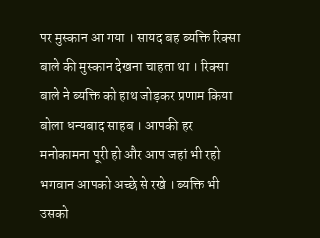पर मुस्कान आ गया । सायद बह ब्यक्ति रिक्सा बाले की मुस्कान देखना चाहता था । रिक्सा बाले ने ब्यक्ति को हाथ जोड़कर प्रणाम किया बोला धन्यबाद साहब । आपकी हर मनोकामना पूरी हो और आप जहां भी रहो भगवान आपको अच्छे से रखे । ब्यक्ति भी उसको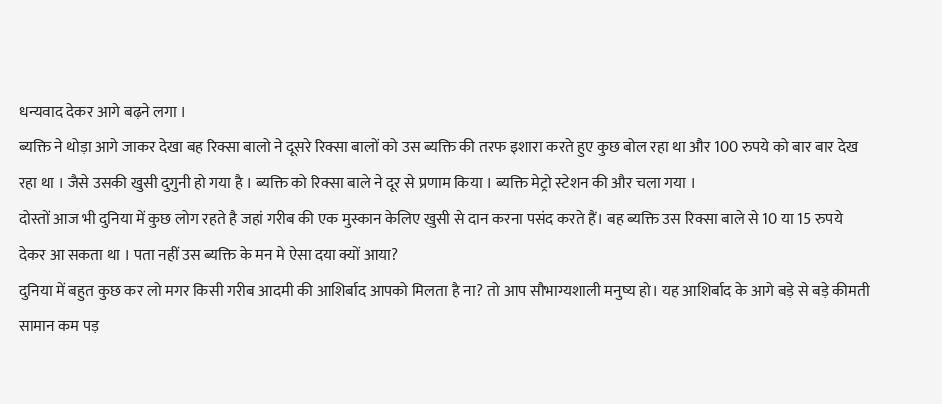धन्यवाद देकर आगे बढ़ने लगा ।
ब्यक्ति ने थोड़ा आगे जाकर देखा बह रिक्सा बालो ने दूसरे रिक्सा बालों को उस ब्यक्ति की तरफ इशारा करते हुए कुछ बोल रहा था और 100 रुपये को बार बार देख रहा था । जैसे उसकी खुसी दुगुनी हो गया है । ब्यक्ति को रिक्सा बाले ने दूर से प्रणाम किया । ब्यक्ति मेट्रो स्टेशन की और चला गया ।
दोस्तों आज भी दुनिया में कुछ लोग रहते है जहां गरीब की एक मुस्कान केलिए खुसी से दान करना पसंद करते हैं। बह ब्यक्ति उस रिक्सा बाले से 10 या 15 रुपये देकर आ सकता था । पता नहीं उस ब्यक्ति के मन मे ऐसा दया क्यों आया?
दुनिया में बहुत कुछ कर लो मगर किसी गरीब आदमी की आशिर्बाद आपको मिलता है ना? तो आप सौभाग्यशाली मनुष्य हो। यह आशिर्बाद के आगे बड़े से बड़े कीमती सामान कम पड़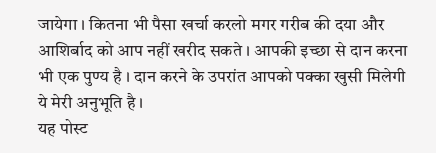जायेगा । कितना भी पैसा खर्चा करलो मगर गरीब की दया और आशिर्बाद को आप नहीं खरीद सकते । आपकी इच्छा से दान करना भी एक पुण्य है । दान करने के उपरांत आपको पक्का खुसी मिलेगी ये मेरी अनुभूति है ।
यह पोस्ट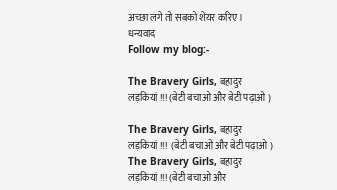अच्छा लगे तो सबको शेयर करिए ।
धन्यवाद
Follow my blog:-

The Bravery Girls, बहादुर लड़कियां !!! (बेटी बचाओ और बेटी पढ़ाओ )

The Bravery Girls, बहादुर लड़कियां !!!  (बेटी बचाओ और बेटी पढ़ाओ )
The Bravery Girls, बहादुर लड़कियां !!! (बेटी बचाओ और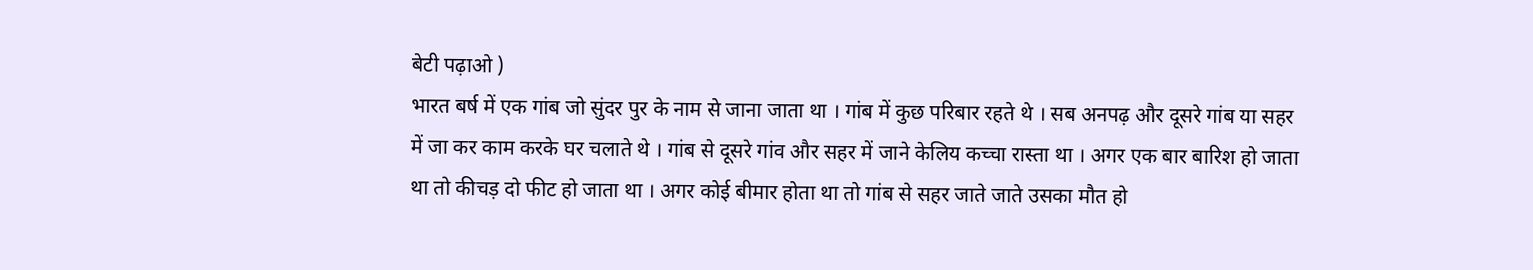बेटी पढ़ाओ )
भारत बर्ष में एक गांब जो सुंदर पुर के नाम से जाना जाता था । गांब में कुछ परिबार रहते थे । सब अनपढ़ और दूसरे गांब या सहर में जा कर काम करके घर चलाते थे । गांब से दूसरे गांव और सहर में जाने केलिय कच्चा रास्ता था । अगर एक बार बारिश हो जाता था तो कीचड़ दो फीट हो जाता था । अगर कोई बीमार होता था तो गांब से सहर जाते जाते उसका मौत हो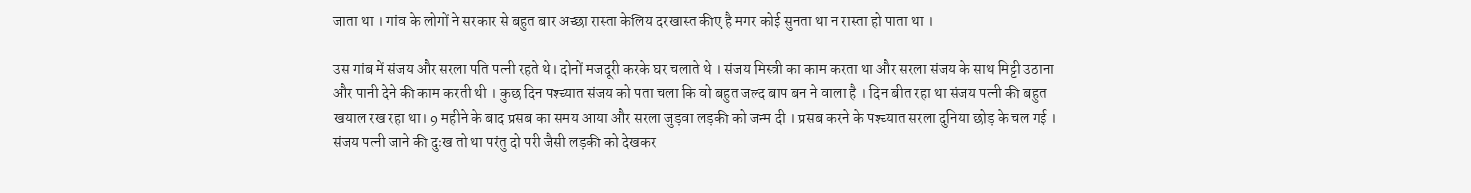जाता था । गांव के लोगों ने सरकार से बहुत बार अच्छा रास्ता केलिय दरखास्त कीए है मगर कोई सुनता था न रास्ता हो पाता था ।

उस गांब में संजय और सरला पति पत्नी रहते थे। दोनों मजदूरी करके घर चलाते थे । संजय मिस्त्री का काम करता था और सरला संजय के साथ मिट्टी उठाना और पानी देने की काम करती थी । कुछ दिन पश्च्यात संजय को पता चला कि वो बहुत जल्द बाप बन ने वाला है । दिन बीत रहा था संजय पत्नी की बहुत खयाल रख रहा था। 9 महीने के बाद प्रसब का समय आया और सरला जुड़वा लड़की को जन्म दी । प्रसब करने के पश्च्यात सरला दुनिया छोड़ के चल गई । संजय पत्नी जाने की दुःख तो था परंतु दो परी जैसी लड़की को देखकर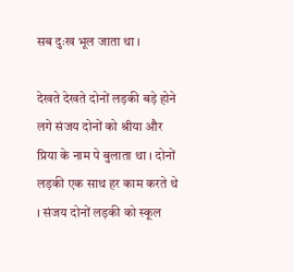सब दुःख भूल जाता था ।

देखते देखते दोनों लड़की बड़े होने लगे संजय दोनों को श्रीया और प्रिया के नाम पे बुलाता था । दोनों लड़की एक साथ हर काम करते थे । संजय दोनों लड़की को स्कूल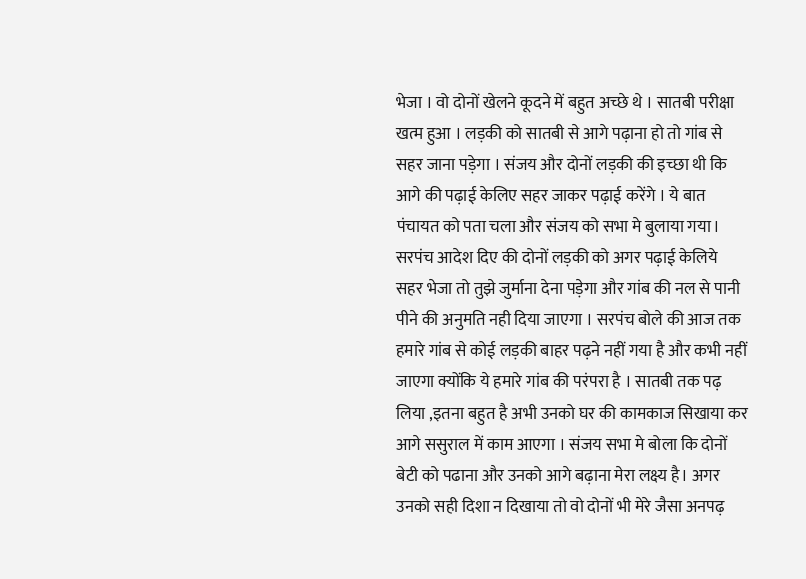भेजा । वो दोनों खेलने कूदने में बहुत अच्छे थे । सातबी परीक्षा खत्म हुआ । लड़की को सातबी से आगे पढ़ाना हो तो गांब से सहर जाना पड़ेगा । संजय और दोनों लड़की की इच्छा थी कि आगे की पढ़ाई केलिए सहर जाकर पढ़ाई करेंगे । ये बात पंचायत को पता चला और संजय को सभा मे बुलाया गया। सरपंच आदेश दिए की दोनों लड़की को अगर पढ़ाई केलिये सहर भेजा तो तुझे जुर्माना देना पड़ेगा और गांब की नल से पानी पीने की अनुमति नही दिया जाएगा । सरपंच बोले की आज तक हमारे गांब से कोई लड़की बाहर पढ़ने नहीं गया है और कभी नहीं जाएगा क्योंकि ये हमारे गांब की परंपरा है । सातबी तक पढ़ लिया ,इतना बहुत है अभी उनको घर की कामकाज सिखाया कर आगे ससुराल में काम आएगा । संजय सभा मे बोला कि दोनों बेटी को पढाना और उनको आगे बढ़ाना मेरा लक्ष्य है। अगर उनको सही दिशा न दिखाया तो वो दोनों भी मेरे जैसा अनपढ़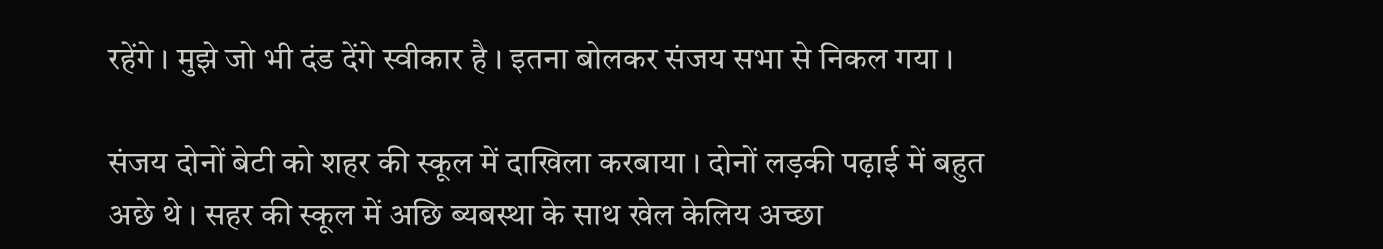रहेंगे । मुझे जो भी दंड देंगे स्वीकार है । इतना बोलकर संजय सभा से निकल गया ।

संजय दोनों बेटी को शहर की स्कूल में दाखिला करबाया । दोनों लड़की पढ़ाई में बहुत अछे थे । सहर की स्कूल में अछि ब्यबस्था के साथ खेल केलिय अच्छा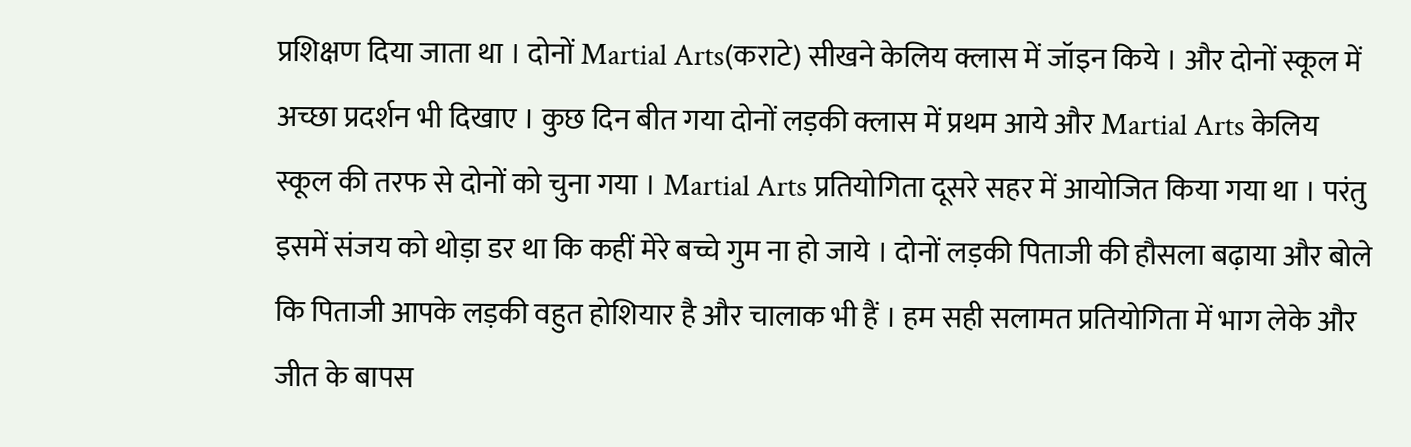प्रशिक्षण दिया जाता था । दोनों Martial Arts(कराटे) सीखने केलिय क्लास में जॉइन किये । और दोनों स्कूल में अच्छा प्रदर्शन भी दिखाए । कुछ दिन बीत गया दोनों लड़की क्लास में प्रथम आये और Martial Arts केलिय स्कूल की तरफ से दोनों को चुना गया । Martial Arts प्रतियोगिता दूसरे सहर में आयोजित किया गया था । परंतु इसमें संजय को थोड़ा डर था कि कहीं मेरे बच्चे गुम ना हो जाये । दोनों लड़की पिताजी की हौसला बढ़ाया और बोले कि पिताजी आपके लड़की वहुत होशियार है और चालाक भी हैं । हम सही सलामत प्रतियोगिता में भाग लेके और जीत के बापस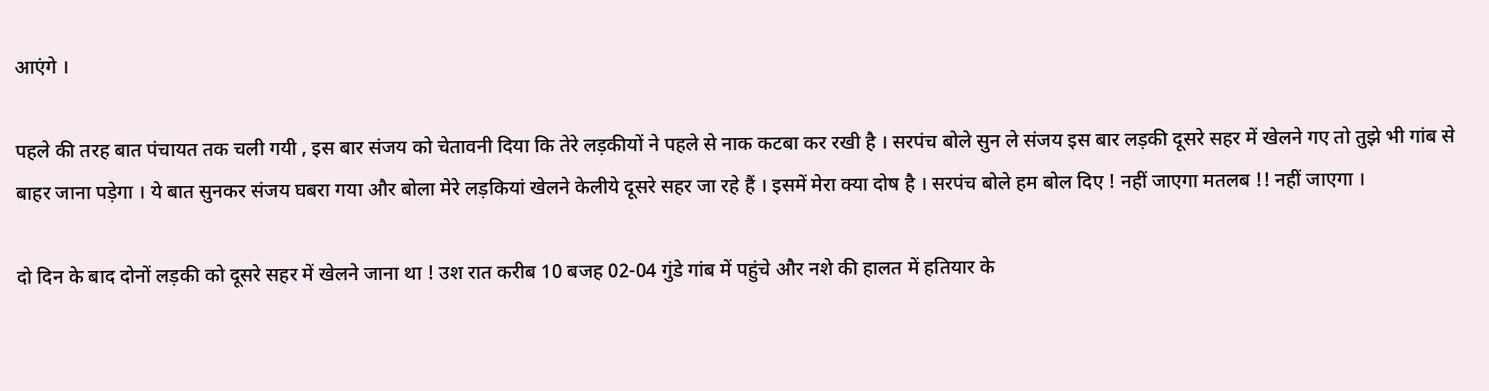आएंगे ।

पहले की तरह बात पंचायत तक चली गयी , इस बार संजय को चेतावनी दिया कि तेरे लड़कीयों ने पहले से नाक कटबा कर रखी है । सरपंच बोले सुन ले संजय इस बार लड़की दूसरे सहर में खेलने गए तो तुझे भी गांब से बाहर जाना पड़ेगा । ये बात सुनकर संजय घबरा गया और बोला मेरे लड़कियां खेलने केलीये दूसरे सहर जा रहे हैं । इसमें मेरा क्या दोष है । सरपंच बोले हम बोल दिए ! नहीं जाएगा मतलब !! नहीं जाएगा ।

दो दिन के बाद दोनों लड़की को दूसरे सहर में खेलने जाना था ! उश रात करीब 10 बजह 02-04 गुंडे गांब में पहुंचे और नशे की हालत में हतियार के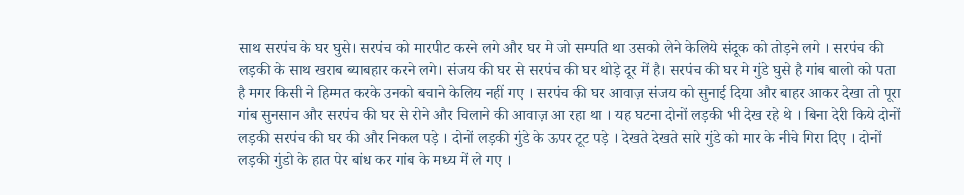साथ सरपंच के घर घुसे। सरपंच को मारपीट करने लगे और घर मे जो सम्पति था उसको लेने केलिये संदूक को तोड़ने लगे । सरपंच की लड़की के साथ खराब ब्याबहार करने लगे। संजय की घर से सरपंच की घर थोड़े दूर में है। सरपंच की घर मे गुंडे घुसे है गांब बालो को पता है मगर किसी ने हिम्मत करके उनको बचाने केलिय नहीं गए । सरपंच की घर आवाज़ संजय को सुनाई दिया और बाहर आकर देखा तो पूरा गांब सुनसान और सरपंच की घर से रोने और चिलाने की आवाज़ आ रहा था । यह घटना दोनों लड़की भी देख रहे थे । बिना देरी किये दोनों लड़की सरपंच की घर की और निकल पड़े । दोनों लड़की गुंडे के ऊपर टूट पड़े । देखते देखते सारे गुंडे को मार के नीचे गिरा दिए । दोनों लड़की गुंडो के हात पेर बांध कर गांब के मध्य में ले गए ।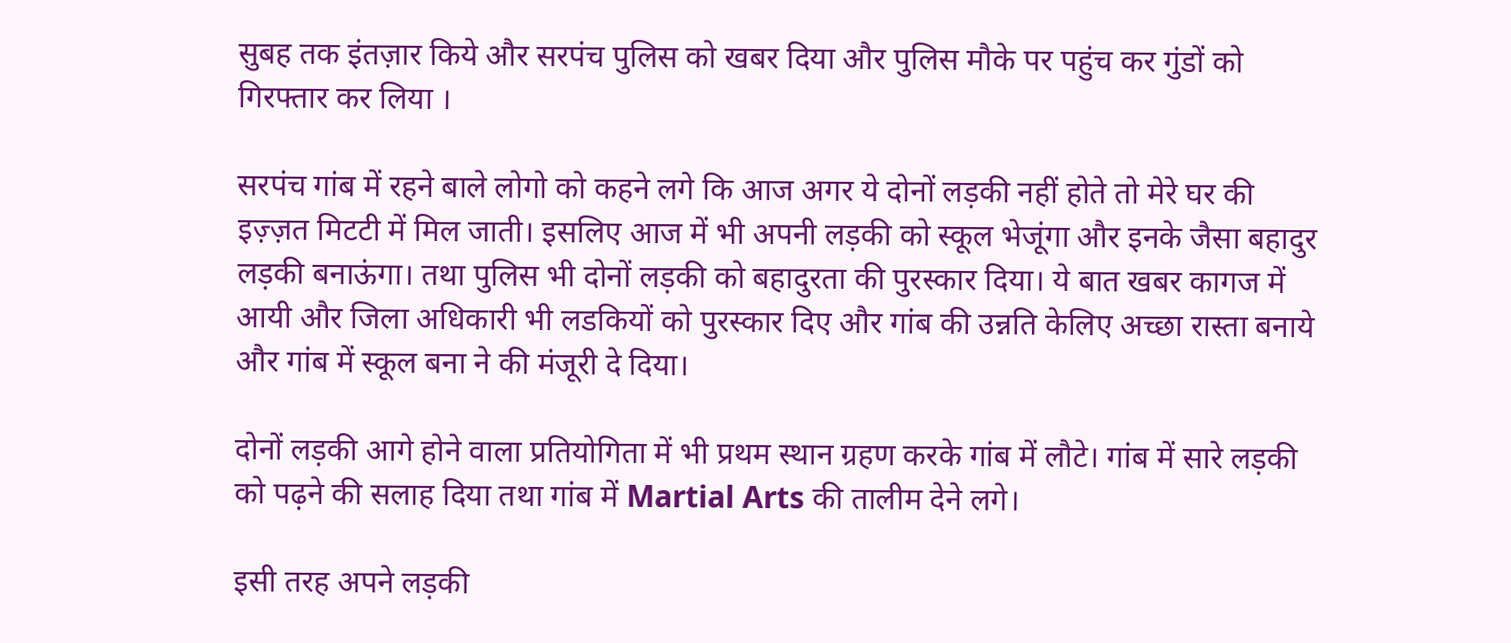सुबह तक इंतज़ार किये और सरपंच पुलिस को खबर दिया और पुलिस मौके पर पहुंच कर गुंडों को गिरफ्तार कर लिया ।

सरपंच गांब में रहने बाले लोगो को कहने लगे कि आज अगर ये दोनों लड़की नहीं होते तो मेरे घर की इज़्ज़त मिटटी में मिल जाती। इसलिए आज में भी अपनी लड़की को स्कूल भेजूंगा और इनके जैसा बहादुर लड़की बनाऊंगा। तथा पुलिस भी दोनों लड़की को बहादुरता की पुरस्कार दिया। ये बात खबर कागज में आयी और जिला अधिकारी भी लडकियों को पुरस्कार दिए और गांब की उन्नति केलिए अच्छा रास्ता बनाये और गांब में स्कूल बना ने की मंजूरी दे दिया।

दोनों लड़की आगे होने वाला प्रतियोगिता में भी प्रथम स्थान ग्रहण करके गांब में लौटे। गांब में सारे लड़की को पढ़ने की सलाह दिया तथा गांब में Martial Arts की तालीम देने लगे।

इसी तरह अपने लड़की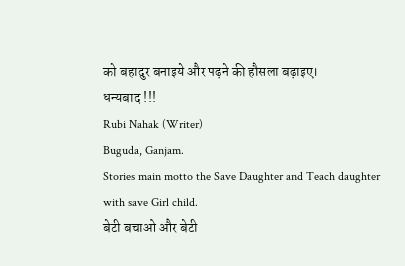को बहादुर बनाइये और पढ़ने की हौसला बढ़ाइए।
धन्यबाद !!!
Rubi Nahak (Writer)
Buguda, Ganjam.
Stories main motto the Save Daughter and Teach daughter with save Girl child.
बेटी बचाओ और बेटी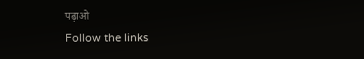पढ़ाओ
Follow the links